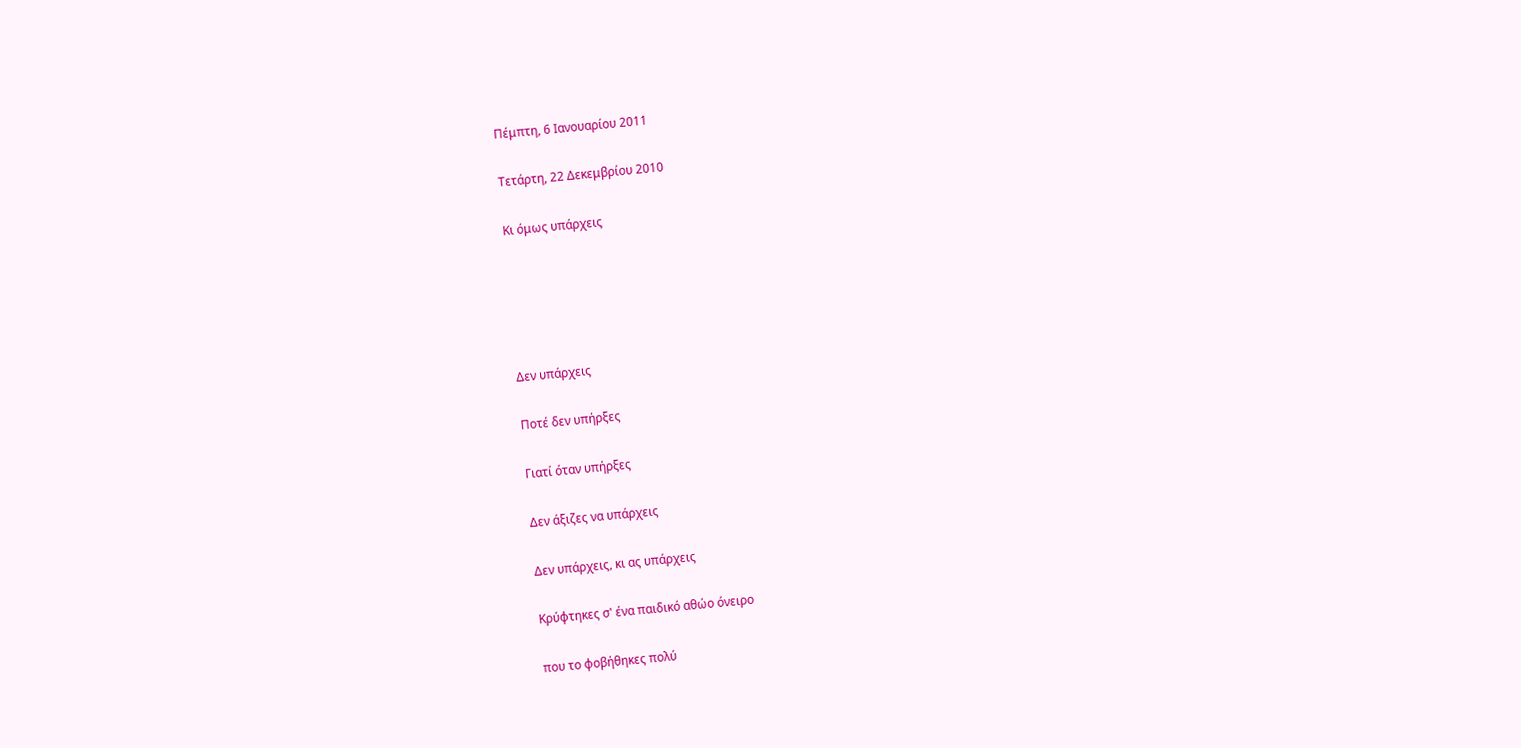Πέμπτη, 6 Ιανουαρίου 2011

Τετάρτη, 22 Δεκεμβρίου 2010

Κι όμως υπάρχεις





Δεν υπάρχεις

Ποτέ δεν υπήρξες

Γιατί όταν υπήρξες

Δεν άξιζες να υπάρχεις

Δεν υπάρχεις, κι ας υπάρχεις

Κρύφτηκες σ' ένα παιδικό αθώο όνειρο

που το φοβήθηκες πολύ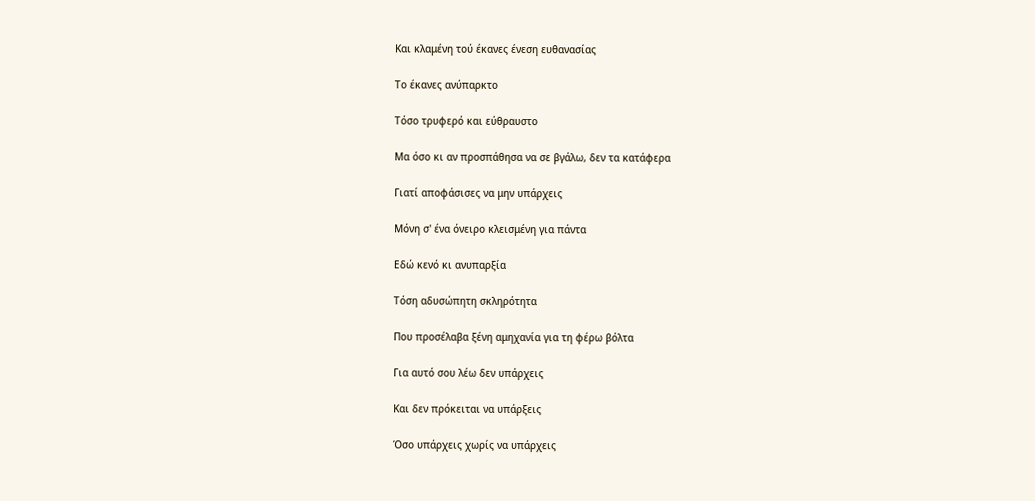Και κλαμένη τού έκανες ένεση ευθανασίας

Το έκανες ανύπαρκτο

Τόσο τρυφερό και εύθραυστο

Μα όσο κι αν προσπάθησα να σε βγάλω, δεν τα κατάφερα

Γιατί αποφάσισες να μην υπάρχεις

Μόνη σ' ένα όνειρο κλεισμένη για πάντα

Εδώ κενό κι ανυπαρξία

Τόση αδυσώπητη σκληρότητα

Που προσέλαβα ξένη αμηχανία για τη φέρω βόλτα

Για αυτό σου λέω δεν υπάρχεις

Και δεν πρόκειται να υπάρξεις

Όσο υπάρχεις χωρίς να υπάρχεις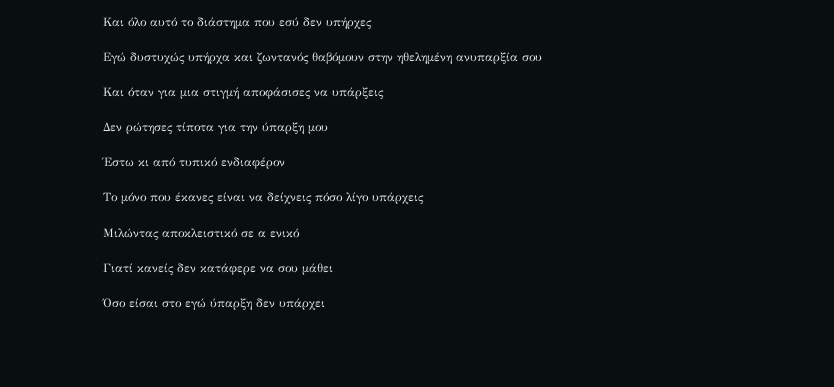Και όλο αυτό το διάστημα που εσύ δεν υπήρχες

Εγώ δυστυχώς υπήρχα και ζωντανός θαβόμουν στην ηθελημένη ανυπαρξία σου

Και όταν για μια στιγμή αποφάσισες να υπάρξεις

Δεν ρώτησες τίποτα για την ύπαρξη μου

Έστω κι από τυπικό ενδιαφέρον

Το μόνο που έκανες είναι να δείχνεις πόσο λίγο υπάρχεις

Μιλώντας αποκλειστικό σε α ενικό

Γιατί κανείς δεν κατάφερε να σου μάθει

Όσο είσαι στο εγώ ύπαρξη δεν υπάρχει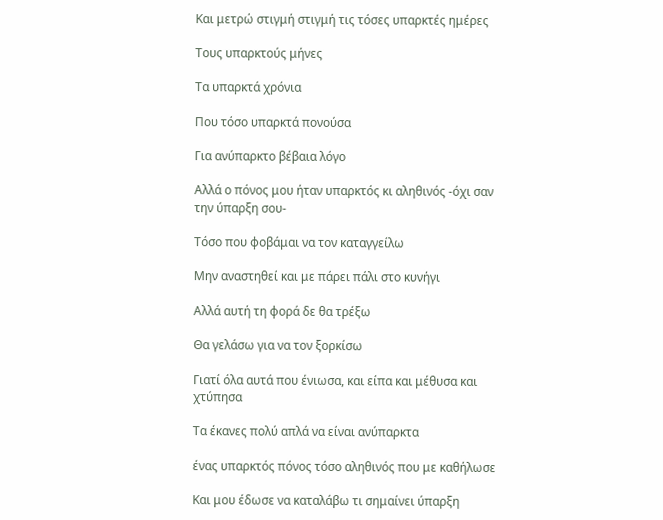Και μετρώ στιγμή στιγμή τις τόσες υπαρκτές ημέρες

Τους υπαρκτούς μήνες

Τα υπαρκτά χρόνια

Που τόσο υπαρκτά πονούσα

Για ανύπαρκτο βέβαια λόγο

Αλλά ο πόνος μου ήταν υπαρκτός κι αληθινός -όχι σαν την ύπαρξη σου-

Τόσο που φοβάμαι να τον καταγγείλω

Μην αναστηθεί και με πάρει πάλι στο κυνήγι

Αλλά αυτή τη φορά δε θα τρέξω

Θα γελάσω για να τον ξορκίσω

Γιατί όλα αυτά που ένιωσα, και είπα και μέθυσα και χτύπησα

Τα έκανες πολύ απλά να είναι ανύπαρκτα

ένας υπαρκτός πόνος τόσο αληθινός που με καθήλωσε

Και μου έδωσε να καταλάβω τι σημαίνει ύπαρξη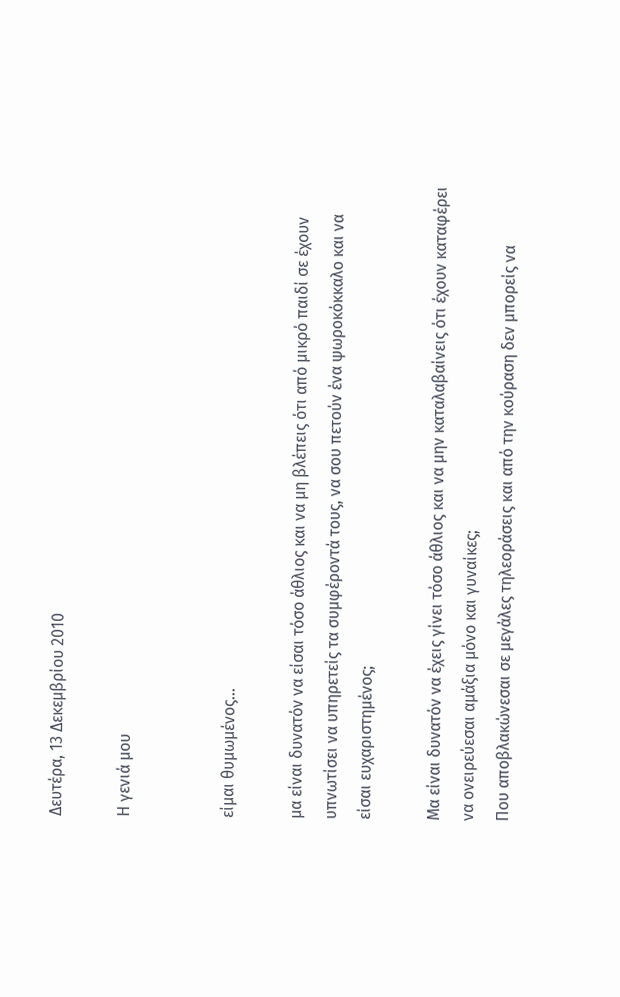Δευτέρα, 13 Δεκεμβρίου 2010

Η γενιά μου


είμαι θυμωμένος...

μα είναι δυνατόν να είσαι τόσο άθλιος και να μη βλέπεις ότι από μικρό παιδί σε έχουν υπνωτίσει να υπηρετείς τα συμφέροντά τους, να σου πετούν ένα ψωροκόκκαλο και να είσαι ευχαριστημένος;

Μα είναι δυνατόν να έχεις γίνει τόσο άθλιος και να μην καταλαβαίνεις ότι έχουν καταφέρει να ονειρεύεσαι αμάξια μόνο και γυναίκες;
Που αποβλακώνεσαι σε μεγάλες τηλεοράσεις και από την κούραση δεν μπορείς να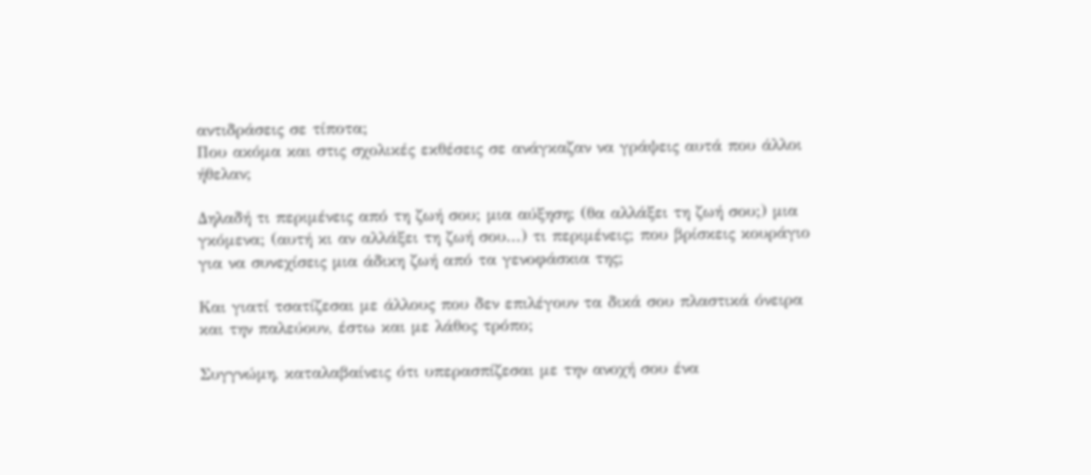αντιδράσεις σε τίποτα;
Που ακόμα και στις σχολικές εκθέσεις σε ανάγκαζαν να γράψεις αυτά που άλλοι ήθελαν;

Δηλαδή τι περιμένεις από τη ζωή σου; μια αύξηση; (θα αλλάξει τη ζωή σου;) μια γκόμενα; (αυτή κι αν αλλάξει τη ζωή σου...) τι περιμένεις; που βρίσκεις κουράγιο για να συνεχίσεις μια άδικη ζωή από τα γενοφάσκια της;

Και γιατί τσατίζεσαι με άλλους που δεν επιλέγουν τα δικά σου πλαστικά όνειρα και την παλεύουν, έστω και με λάθος τρόπο;

Συγγνώμη, καταλαβαίνεις ότι υπερασπίζεσαι με την ανοχή σου ένα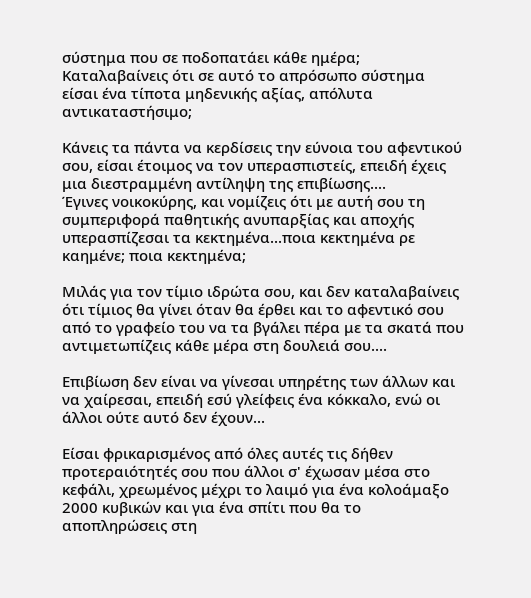σύστημα που σε ποδοπατάει κάθε ημέρα;
Καταλαβαίνεις ότι σε αυτό το απρόσωπο σύστημα είσαι ένα τίποτα μηδενικής αξίας, απόλυτα αντικαταστήσιμο;

Κάνεις τα πάντα να κερδίσεις την εύνοια του αφεντικού σου, είσαι έτοιμος να τον υπερασπιστείς, επειδή έχεις μια διεστραμμένη αντίληψη της επιβίωσης....
Έγινες νοικοκύρης, και νομίζεις ότι με αυτή σου τη συμπεριφορά παθητικής ανυπαρξίας και αποχής υπερασπίζεσαι τα κεκτημένα...ποια κεκτημένα ρε καημένε; ποια κεκτημένα;

Μιλάς για τον τίμιο ιδρώτα σου, και δεν καταλαβαίνεις ότι τίμιος θα γίνει όταν θα έρθει και το αφεντικό σου από το γραφείο του να τα βγάλει πέρα με τα σκατά που αντιμετωπίζεις κάθε μέρα στη δουλειά σου....

Επιβίωση δεν είναι να γίνεσαι υπηρέτης των άλλων και να χαίρεσαι, επειδή εσύ γλείφεις ένα κόκκαλο, ενώ οι άλλοι ούτε αυτό δεν έχουν...

Είσαι φρικαρισμένος από όλες αυτές τις δήθεν προτεραιότητές σου που άλλοι σ' έχωσαν μέσα στο κεφάλι, χρεωμένος μέχρι το λαιμό για ένα κολοάμαξο 2000 κυβικών και για ένα σπίτι που θα το αποπληρώσεις στη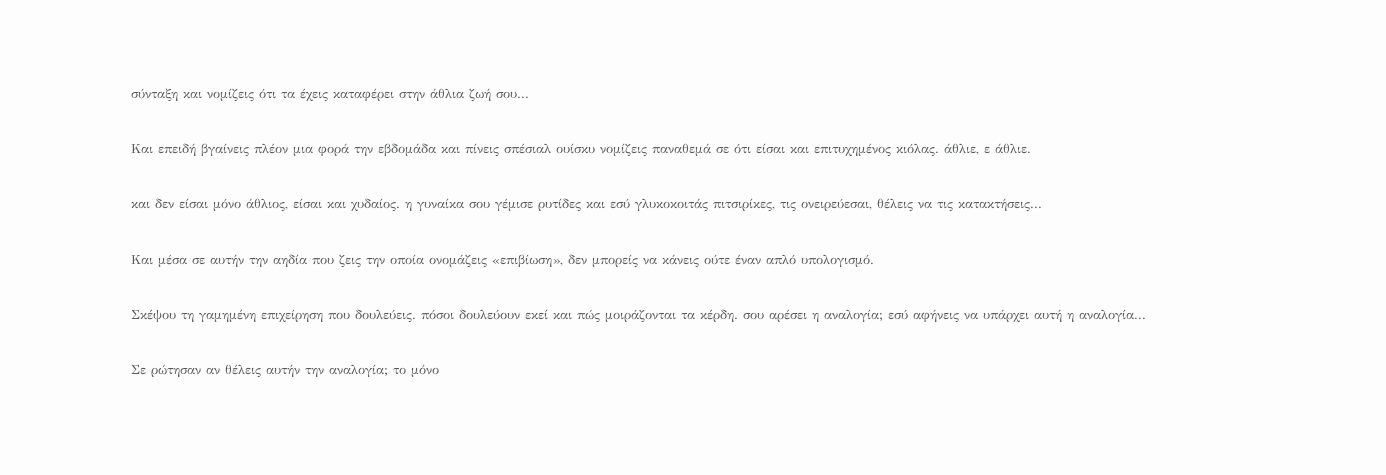σύνταξη και νομίζεις ότι τα έχεις καταφέρει στην άθλια ζωή σου...

Και επειδή βγαίνεις πλέον μια φορά την εβδομάδα και πίνεις σπέσιαλ ουίσκυ νομίζεις παναθεμά σε ότι είσαι και επιτυχημένος κιόλας. άθλιε, ε άθλιε.

και δεν είσαι μόνο άθλιος, είσαι και χυδαίος. η γυναίκα σου γέμισε ρυτίδες και εσύ γλυκοκοιτάς πιτσιρίκες, τις ονειρεύεσαι, θέλεις να τις κατακτήσεις...

Και μέσα σε αυτήν την αηδία που ζεις την οποία ονομάζεις «επιβίωση», δεν μπορείς να κάνεις ούτε έναν απλό υπολογισμό.

Σκέψου τη γαμημένη επιχείρηση που δουλεύεις. πόσοι δουλεύουν εκεί και πώς μοιράζονται τα κέρδη. σου αρέσει η αναλογία; εσύ αφήνεις να υπάρχει αυτή η αναλογία...

Σε ρώτησαν αν θέλεις αυτήν την αναλογία; το μόνο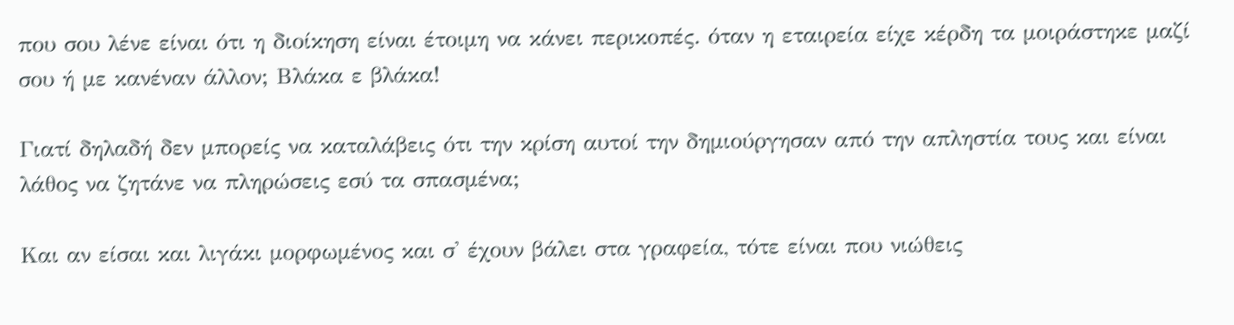που σου λένε είναι ότι η διοίκηση είναι έτοιμη να κάνει περικοπές. όταν η εταιρεία είχε κέρδη τα μοιράστηκε μαζί σου ή με κανέναν άλλον; Βλάκα ε βλάκα!

Γιατί δηλαδή δεν μπορείς να καταλάβεις ότι την κρίση αυτοί την δημιούργησαν από την απληστία τους και είναι λάθος να ζητάνε να πληρώσεις εσύ τα σπασμένα;

Και αν είσαι και λιγάκι μορφωμένος και σ' έχουν βάλει στα γραφεία, τότε είναι που νιώθεις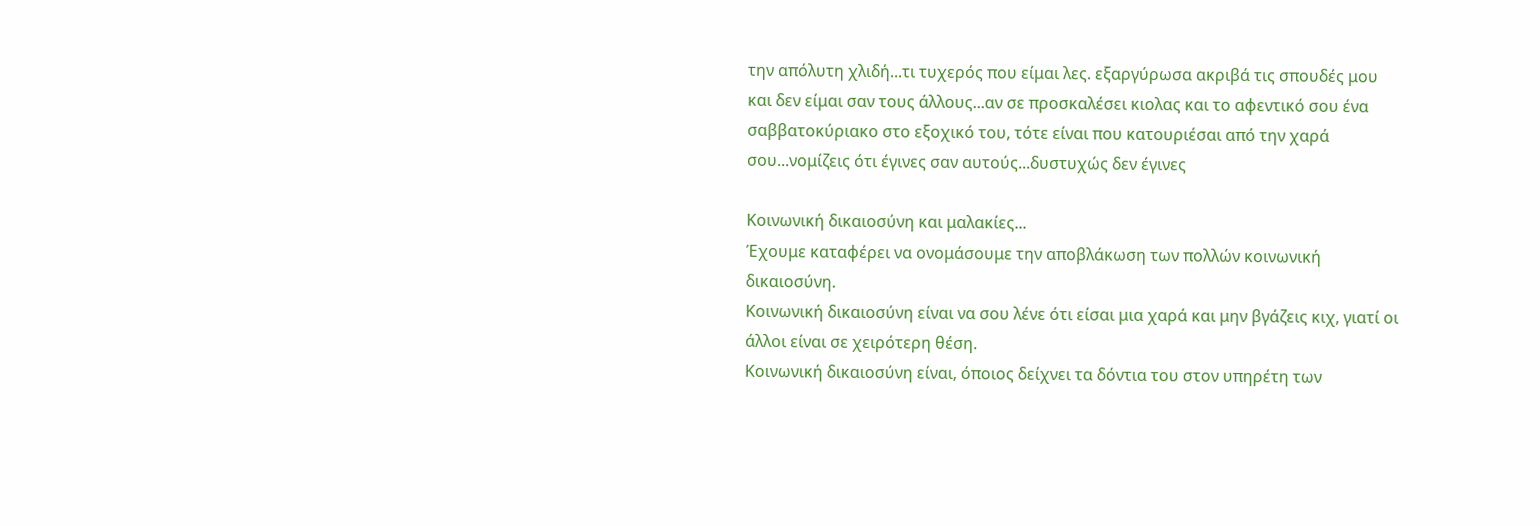την απόλυτη χλιδή...τι τυχερός που είμαι λες. εξαργύρωσα ακριβά τις σπουδές μου και δεν είμαι σαν τους άλλους...αν σε προσκαλέσει κιολας και το αφεντικό σου ένα σαββατοκύριακο στο εξοχικό του, τότε είναι που κατουριέσαι από την χαρά σου...νομίζεις ότι έγινες σαν αυτούς...δυστυχώς δεν έγινες

Κοινωνική δικαιοσύνη και μαλακίες...
Έχουμε καταφέρει να ονομάσουμε την αποβλάκωση των πολλών κοινωνική δικαιοσύνη.
Κοινωνική δικαιοσύνη είναι να σου λένε ότι είσαι μια χαρά και μην βγάζεις κιχ, γιατί οι άλλοι είναι σε χειρότερη θέση.
Κοινωνική δικαιοσύνη είναι, όποιος δείχνει τα δόντια του στον υπηρέτη των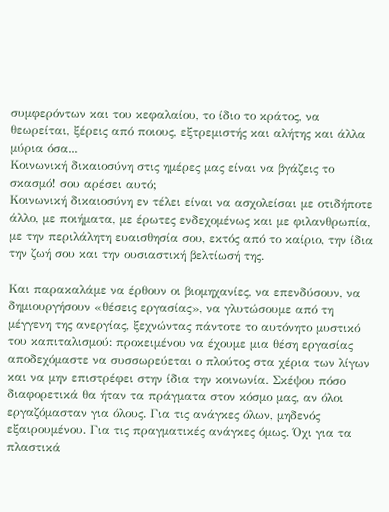συμφερόντων και του κεφαλαίου, το ίδιο το κράτος, να θεωρείται, ξέρεις από ποιους, εξτρεμιστής και αλήτης και άλλα μύρια όσα...
Κοινωνική δικαιοσύνη στις ημέρες μας είναι να βγάζεις το σκασμό! σου αρέσει αυτό;
Κοινωνική δικαιοσύνη εν τέλει είναι να ασχολείσαι με οτιδήποτε άλλο, με ποιήματα, με έρωτες ενδεχομένως και με φιλανθρωπία, με την περιλάλητη ευαισθησία σου, εκτός από το καίριο, την ίδια την ζωή σου και την ουσιαστική βελτίωσή της.

Και παρακαλάμε να έρθουν οι βιομηχανίες, να επενδύσουν, να δημιουργήσουν «θέσεις εργασίας», να γλυτώσουμε από τη μέγγενη της ανεργίας, ξεχνώντας πάντοτε το αυτόνητο μυστικό του καπιταλισμού: προκειμένου να έχουμε μια θέση εργασίας αποδεχόμαστε να συσσωρεύεται ο πλούτος στα χέρια των λίγων και να μην επιστρέφει στην ίδια την κοινωνία. Σκέψου πόσο διαφορετικά θα ήταν τα πράγματα στον κόσμο μας, αν όλοι εργαζόμασταν για όλους. Για τις ανάγκες όλων, μηδενός εξαιρουμένου. Για τις πραγματικές ανάγκες όμως. Όχι για τα πλαστικά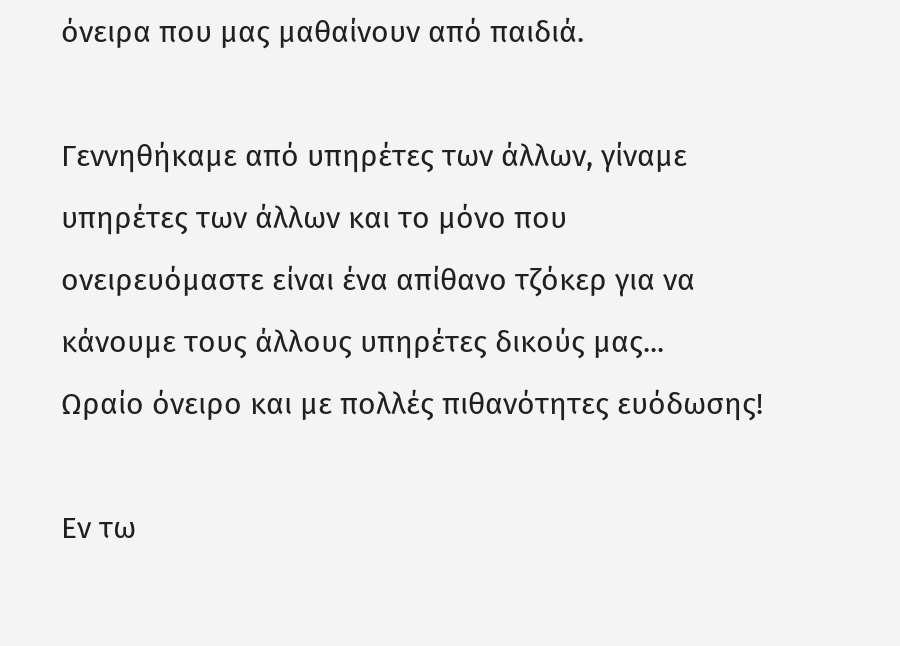όνειρα που μας μαθαίνουν από παιδιά.

Γεννηθήκαμε από υπηρέτες των άλλων, γίναμε υπηρέτες των άλλων και το μόνο που ονειρευόμαστε είναι ένα απίθανο τζόκερ για να κάνουμε τους άλλους υπηρέτες δικούς μας...
Ωραίο όνειρο και με πολλές πιθανότητες ευόδωσης!

Εν τω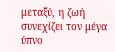μεταξύ, η ζωή συνεχίζει τον μέγα ύπνο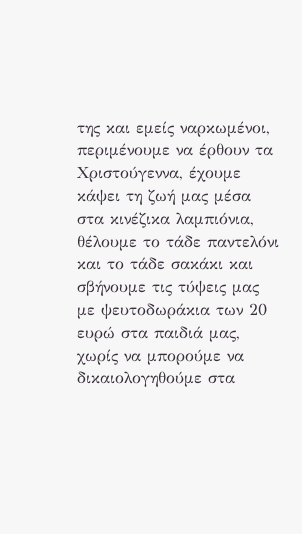της και εμείς ναρκωμένοι, περιμένουμε να έρθουν τα Χριστούγεννα, έχουμε κάψει τη ζωή μας μέσα στα κινέζικα λαμπιόνια, θέλουμε το τάδε παντελόνι και το τάδε σακάκι και σβήνουμε τις τύψεις μας με ψευτοδωράκια των 20 ευρώ στα παιδιά μας, χωρίς να μπορούμε να δικαιολογηθούμε στα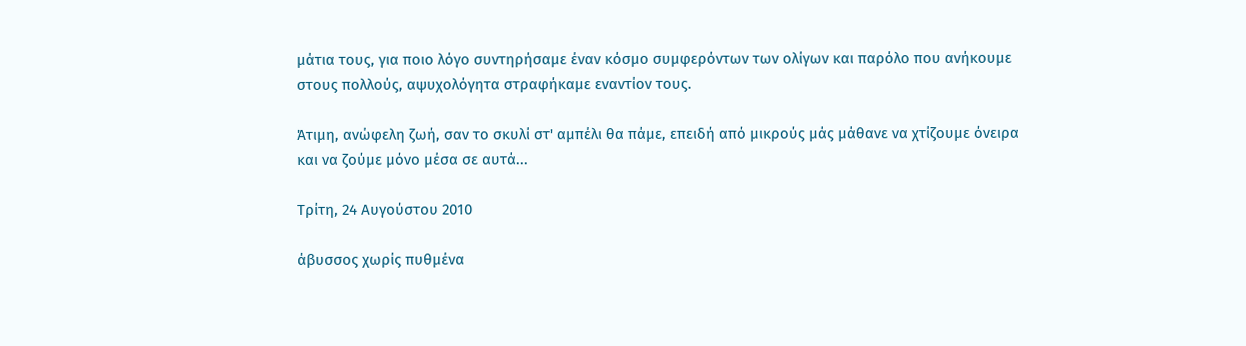μάτια τους, για ποιο λόγο συντηρήσαμε έναν κόσμο συμφερόντων των ολίγων και παρόλο που ανήκουμε στους πολλούς, αψυχολόγητα στραφήκαμε εναντίον τους.

Άτιμη, ανώφελη ζωή, σαν το σκυλί στ' αμπέλι θα πάμε, επειδή από μικρούς μάς μάθανε να χτίζουμε όνειρα και να ζούμε μόνο μέσα σε αυτά...

Τρίτη, 24 Αυγούστου 2010

άβυσσος χωρίς πυθμένα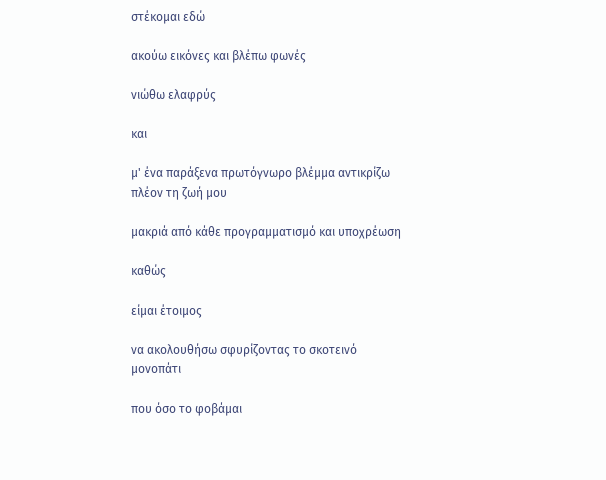στέκομαι εδώ

ακούω εικόνες και βλέπω φωνές

νιώθω ελαφρύς

και

μ' ένα παράξενα πρωτόγνωρο βλέμμα αντικρίζω πλέον τη ζωή μου

μακριά από κάθε προγραμματισμό και υποχρέωση

καθώς

είμαι έτοιμος

να ακολουθήσω σφυρίζοντας το σκοτεινό μονοπάτι

που όσο το φοβάμαι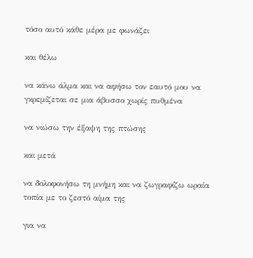τόσο αυτό κάθε μέρα με φωνάζει

και θέλω

να κάνω άλμα και να αφήσω τον εαυτό μου να γκρεμίζεται σε μια άβυσσο χωρίς πυθμένα

να νιώσω την έξαψη της πτώσης

και μετά

να δολοφονήσω τη μνήμη και να ζωγραφίζω ωραία τοπία με το ζεστό αίμα της

για να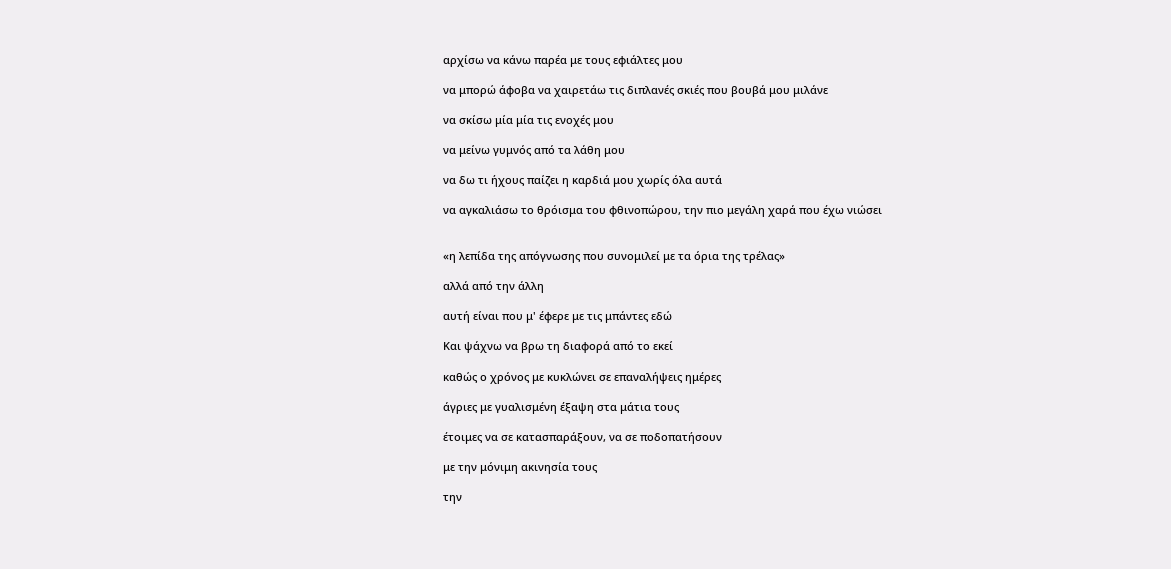αρχίσω να κάνω παρέα με τους εφιάλτες μου

να μπορώ άφοβα να χαιρετάω τις διπλανές σκιές που βουβά μου μιλάνε

να σκίσω μία μία τις ενοχές μου

να μείνω γυμνός από τα λάθη μου

να δω τι ήχους παίζει η καρδιά μου χωρίς όλα αυτά

να αγκαλιάσω το θρόισμα του φθινοπώρου, την πιο μεγάλη χαρά που έχω νιώσει


«η λεπίδα της απόγνωσης που συνομιλεί με τα όρια της τρέλας»

αλλά από την άλλη

αυτή είναι που μ' έφερε με τις μπάντες εδώ

Και ψάχνω να βρω τη διαφορά από το εκεί

καθώς ο χρόνος με κυκλώνει σε επαναλήψεις ημέρες

άγριες με γυαλισμένη έξαψη στα μάτια τους

έτοιμες να σε κατασπαράξουν, να σε ποδοπατήσουν

με την μόνιμη ακινησία τους

την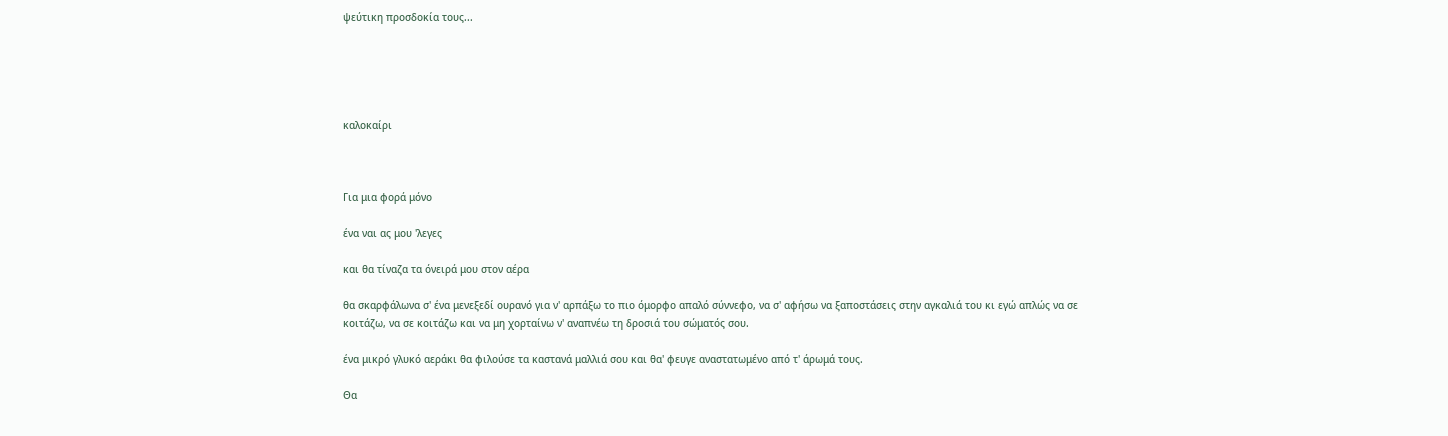ψεύτικη προσδοκία τους...





καλοκαίρι



Για μια φορά μόνο

ένα ναι ας μου 'λεγες

και θα τίναζα τα όνειρά μου στον αέρα

θα σκαρφάλωνα σ' ένα μενεξεδί ουρανό για ν' αρπάξω το πιο όμορφο απαλό σύννεφο, να σ' αφήσω να ξαποστάσεις στην αγκαλιά του κι εγώ απλώς να σε κοιτάζω, να σε κοιτάζω και να μη χορταίνω ν' αναπνέω τη δροσιά του σώματός σου.

ένα μικρό γλυκό αεράκι θα φιλούσε τα καστανά μαλλιά σου και θα' φευγε αναστατωμένο από τ' άρωμά τους.

Θα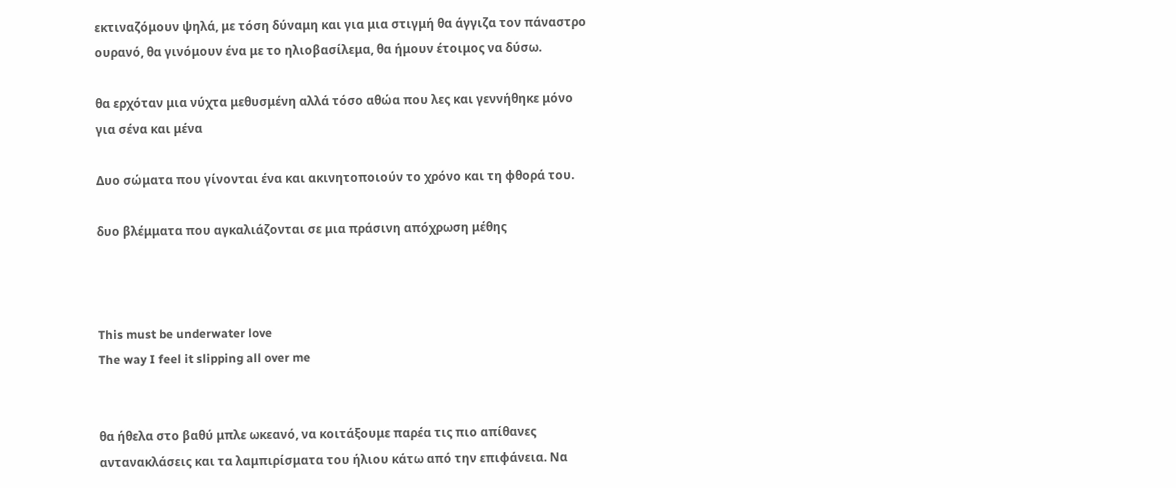εκτιναζόμουν ψηλά, με τόση δύναμη και για μια στιγμή θα άγγιζα τον πάναστρο ουρανό, θα γινόμουν ένα με το ηλιοβασίλεμα, θα ήμουν έτοιμος να δύσω.

θα ερχόταν μια νύχτα μεθυσμένη αλλά τόσο αθώα που λες και γεννήθηκε μόνο για σένα και μένα

Δυο σώματα που γίνονται ένα και ακινητοποιούν το χρόνο και τη φθορά του.

δυο βλέμματα που αγκαλιάζονται σε μια πράσινη απόχρωση μέθης



This must be underwater love
The way I feel it slipping all over me


θα ήθελα στο βαθύ μπλε ωκεανό, να κοιτάξουμε παρέα τις πιο απίθανες αντανακλάσεις και τα λαμπιρίσματα του ήλιου κάτω από την επιφάνεια. Να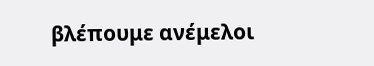βλέπουμε ανέμελοι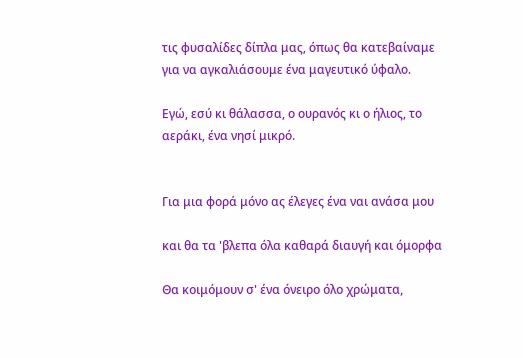τις φυσαλίδες δίπλα μας, όπως θα κατεβαίναμε για να αγκαλιάσουμε ένα μαγευτικό ύφαλο.

Εγώ, εσύ κι θάλασσα, ο ουρανός κι ο ήλιος, το αεράκι, ένα νησί μικρό.


Για μια φορά μόνο ας έλεγες ένα ναι ανάσα μου

και θα τα 'βλεπα όλα καθαρά διαυγή και όμορφα

Θα κοιμόμουν σ' ένα όνειρο όλο χρώματα,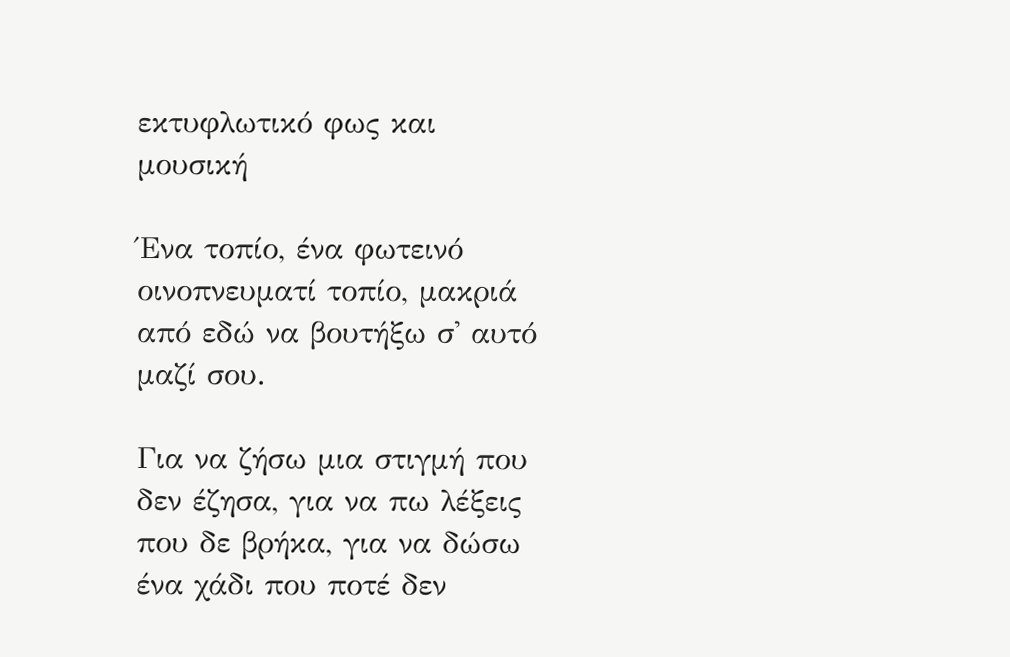εκτυφλωτικό φως και μουσική

Ένα τοπίο, ένα φωτεινό οινοπνευματί τοπίο, μακριά από εδώ να βουτήξω σ' αυτό μαζί σου.

Για να ζήσω μια στιγμή που δεν έζησα, για να πω λέξεις που δε βρήκα, για να δώσω ένα χάδι που ποτέ δεν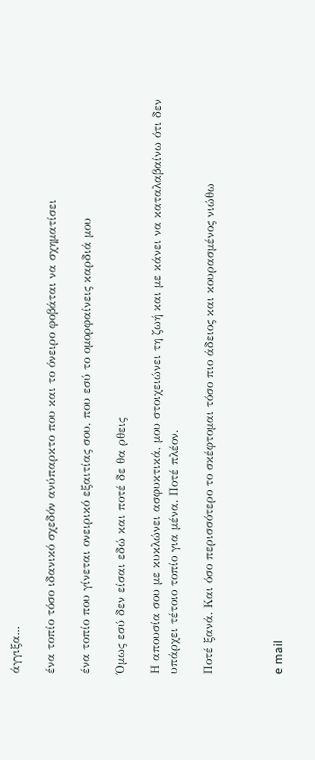άγγιξα...

ένα τοπίο τόσο ιδανικό σχεδόν ανύπαρκτο που και το όνειρο φοβάται να σχηματίσει

ένα τοπίο που γίνεται ονειρικό εξαιτίας σου, που εσύ το ομορφαίνεις καρδιά μου

Όμως εσύ δεν είσαι εδώ και ποτέ δε θα ρθεις

Η απουσία σου με κυκλώνει ασφυκτικά, μου στοιχειώνει τη ζωή και με κάνει να καταλαβαίνω ότι δεν υπάρχει τέτοιο τοπίο για μένα. Ποτέ πλέον.

Ποτέ ξανά. Και όσο περισσότερο το σκέφτομαι τόσο πιο άδειος και κουρασμένος νιώθω



e mail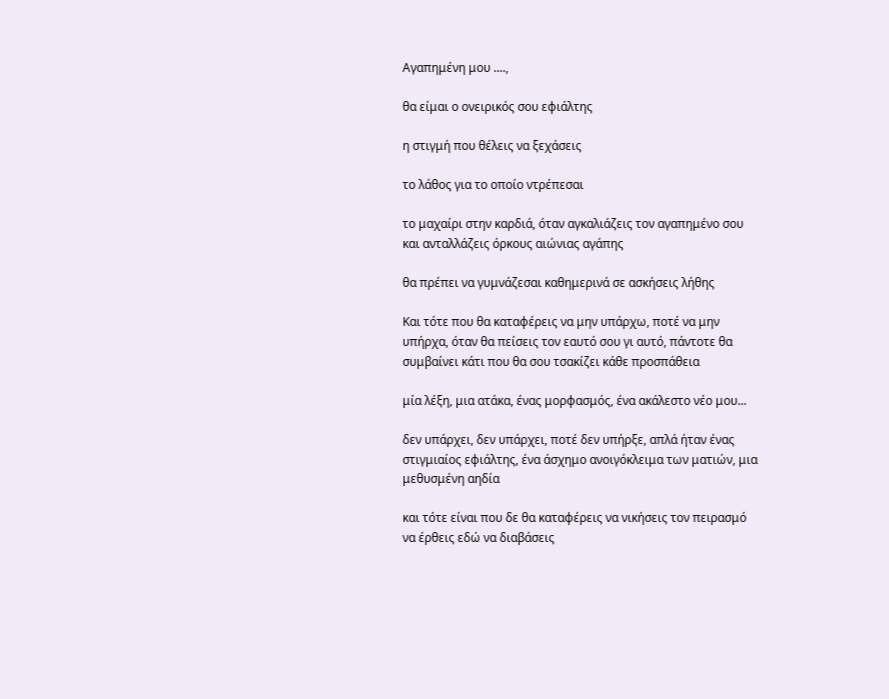Αγαπημένη μου ....,

θα είμαι ο ονειρικός σου εφιάλτης

η στιγμή που θέλεις να ξεχάσεις

το λάθος για το οποίο ντρέπεσαι

το μαχαίρι στην καρδιά, όταν αγκαλιάζεις τον αγαπημένο σου και ανταλλάζεις όρκους αιώνιας αγάπης

θα πρέπει να γυμνάζεσαι καθημερινά σε ασκήσεις λήθης

Και τότε που θα καταφέρεις να μην υπάρχω, ποτέ να μην υπήρχα, όταν θα πείσεις τον εαυτό σου γι αυτό, πάντοτε θα συμβαίνει κάτι που θα σου τσακίζει κάθε προσπάθεια

μία λέξη, μια ατάκα, ένας μορφασμός, ένα ακάλεστο νέο μου...

δεν υπάρχει, δεν υπάρχει, ποτέ δεν υπήρξε, απλά ήταν ένας στιγμιαίος εφιάλτης, ένα άσχημο ανοιγόκλειμα των ματιών, μια μεθυσμένη αηδία

και τότε είναι που δε θα καταφέρεις να νικήσεις τον πειρασμό να έρθεις εδώ να διαβάσεις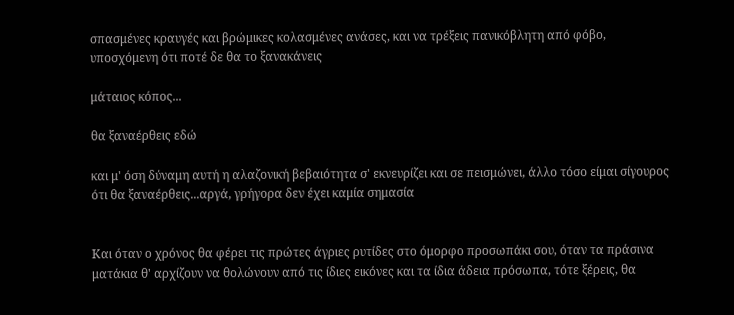σπασμένες κραυγές και βρώμικες κολασμένες ανάσες, και να τρέξεις πανικόβλητη από φόβο, υποσχόμενη ότι ποτέ δε θα το ξανακάνεις

μάταιος κόπος...

θα ξαναέρθεις εδώ

και μ' όση δύναμη αυτή η αλαζονική βεβαιότητα σ' εκνευρίζει και σε πεισμώνει, άλλο τόσο είμαι σίγουρος ότι θα ξαναέρθεις...αργά, γρήγορα δεν έχει καμία σημασία


Και όταν ο χρόνος θα φέρει τις πρώτες άγριες ρυτίδες στο όμορφο προσωπάκι σου, όταν τα πράσινα ματάκια θ' αρχίζουν να θολώνουν από τις ίδιες εικόνες και τα ίδια άδεια πρόσωπα, τότε ξέρεις, θα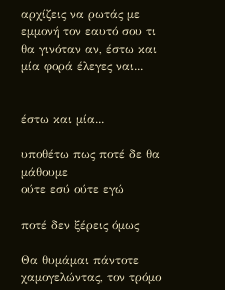αρχίζεις να ρωτάς με εμμονή τον εαυτό σου τι θα γινόταν αν, έστω και μία φορά έλεγες ναι...


έστω και μία...

υποθέτω πως ποτέ δε θα μάθουμε
ούτε εσύ ούτε εγώ

ποτέ δεν ξέρεις όμως

Θα θυμάμαι πάντοτε χαμογελώντας, τον τρόμο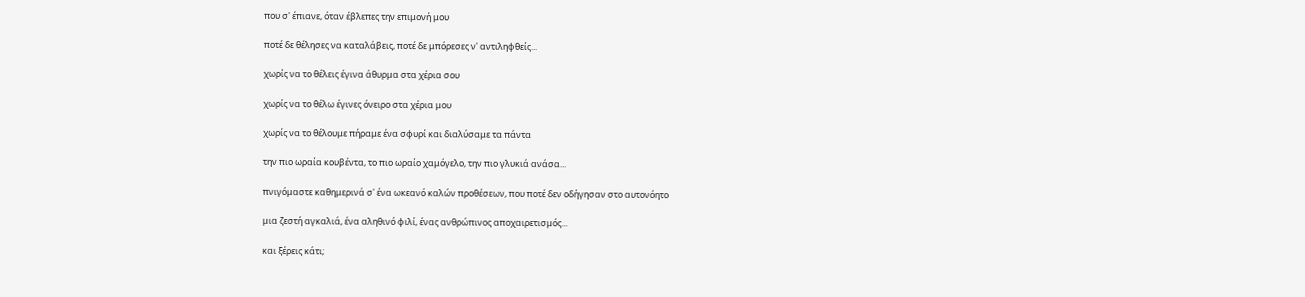που σ' έπιανε, όταν έβλεπες την επιμονή μου

ποτέ δε θέλησες να καταλάβεις, ποτέ δε μπόρεσες ν' αντιληφθείς...

χωρίς να το θέλεις έγινα άθυρμα στα χέρια σου

χωρίς να το θέλω έγινες όνειρο στα χέρια μου

χωρίς να το θέλουμε πήραμε ένα σφυρί και διαλύσαμε τα πάντα

την πιο ωραία κουβέντα, το πιο ωραίο χαμόγελο, την πιο γλυκιά ανάσα...

πνιγόμαστε καθημερινά σ' ένα ωκεανό καλών προθέσεων, που ποτέ δεν οδήγησαν στο αυτονόητο

μια ζεστή αγκαλιά, ένα αληθινό φιλί, ένας ανθρώπινος αποχαιρετισμός...

και ξέρεις κάτι;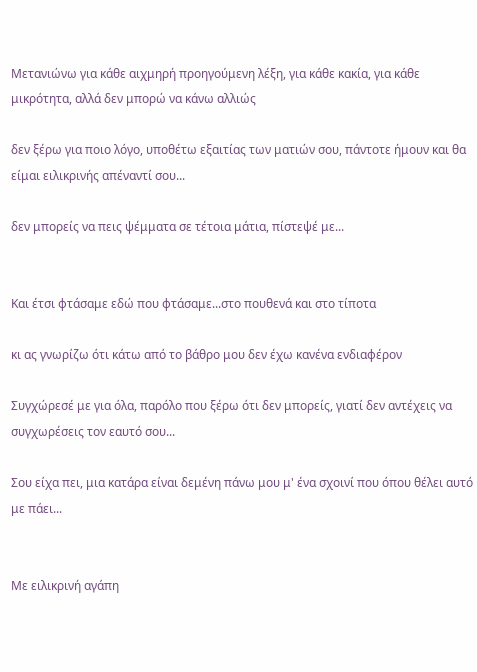Μετανιώνω για κάθε αιχμηρή προηγούμενη λέξη, για κάθε κακία, για κάθε μικρότητα, αλλά δεν μπορώ να κάνω αλλιώς

δεν ξέρω για ποιο λόγο, υποθέτω εξαιτίας των ματιών σου, πάντοτε ήμουν και θα είμαι ειλικρινής απέναντί σου...

δεν μπορείς να πεις ψέμματα σε τέτοια μάτια, πίστεψέ με...


Και έτσι φτάσαμε εδώ που φτάσαμε...στο πουθενά και στο τίποτα

κι ας γνωρίζω ότι κάτω από το βάθρο μου δεν έχω κανένα ενδιαφέρον

Συγχώρεσέ με για όλα, παρόλο που ξέρω ότι δεν μπορείς, γιατί δεν αντέχεις να συγχωρέσεις τον εαυτό σου...

Σου είχα πει, μια κατάρα είναι δεμένη πάνω μου μ' ένα σχοινί που όπου θέλει αυτό με πάει...


Με ειλικρινή αγάπη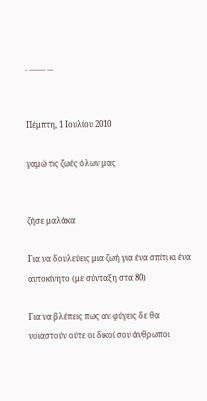. ........ ...


Πέμπτη, 1 Ιουλίου 2010

γαμώ τις ζωές όλων μας


ζήσε μαλάκα

Για να δουλεύεις μια ζωή για ένα σπίτι κι ένα αυτοκίνητο (με σύνταξη στα 80)

Για να βλέπεις πως αν φύγεις δε θα νοιαστούν ούτε οι δικοί σου άνθρωποι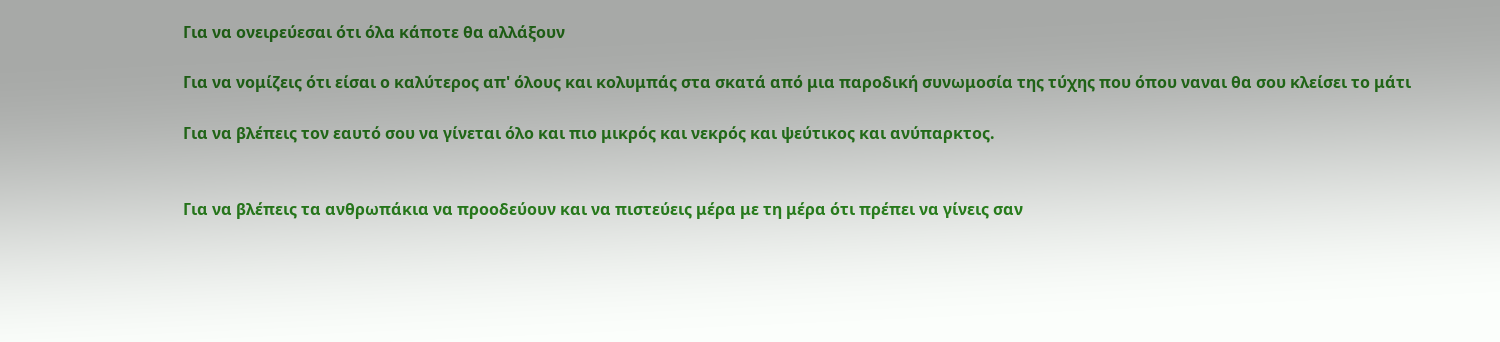Για να ονειρεύεσαι ότι όλα κάποτε θα αλλάξουν

Για να νομίζεις ότι είσαι ο καλύτερος απ' όλους και κολυμπάς στα σκατά από μια παροδική συνωμοσία της τύχης που όπου ναναι θα σου κλείσει το μάτι

Για να βλέπεις τον εαυτό σου να γίνεται όλο και πιο μικρός και νεκρός και ψεύτικος και ανύπαρκτος.


Για να βλέπεις τα ανθρωπάκια να προοδεύουν και να πιστεύεις μέρα με τη μέρα ότι πρέπει να γίνεις σαν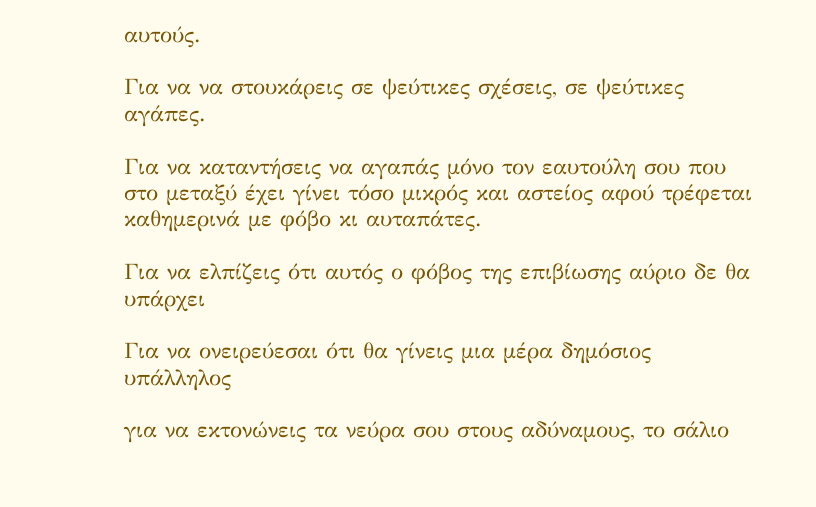αυτούς.

Για να να στουκάρεις σε ψεύτικες σχέσεις, σε ψεύτικες αγάπες.

Για να καταντήσεις να αγαπάς μόνο τον εαυτούλη σου που στο μεταξύ έχει γίνει τόσο μικρός και αστείος αφού τρέφεται καθημερινά με φόβο κι αυταπάτες.

Για να ελπίζεις ότι αυτός ο φόβος της επιβίωσης αύριο δε θα υπάρχει

Για να ονειρεύεσαι ότι θα γίνεις μια μέρα δημόσιος υπάλληλος

για να εκτονώνεις τα νεύρα σου στους αδύναμους, το σάλιο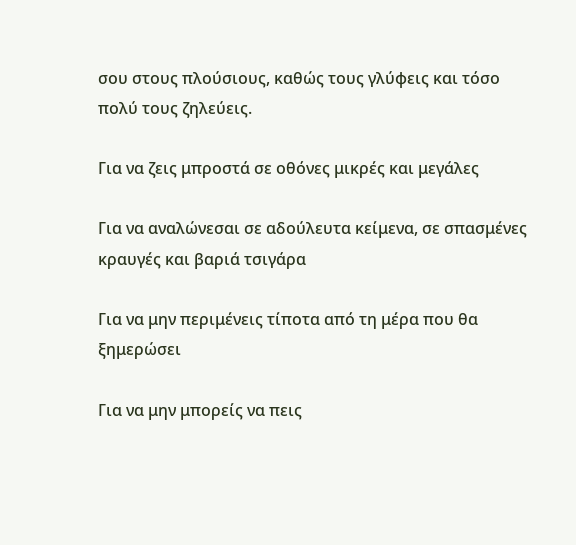σου στους πλούσιους, καθώς τους γλύφεις και τόσο πολύ τους ζηλεύεις.

Για να ζεις μπροστά σε οθόνες μικρές και μεγάλες

Για να αναλώνεσαι σε αδούλευτα κείμενα, σε σπασμένες κραυγές και βαριά τσιγάρα

Για να μην περιμένεις τίποτα από τη μέρα που θα ξημερώσει

Για να μην μπορείς να πεις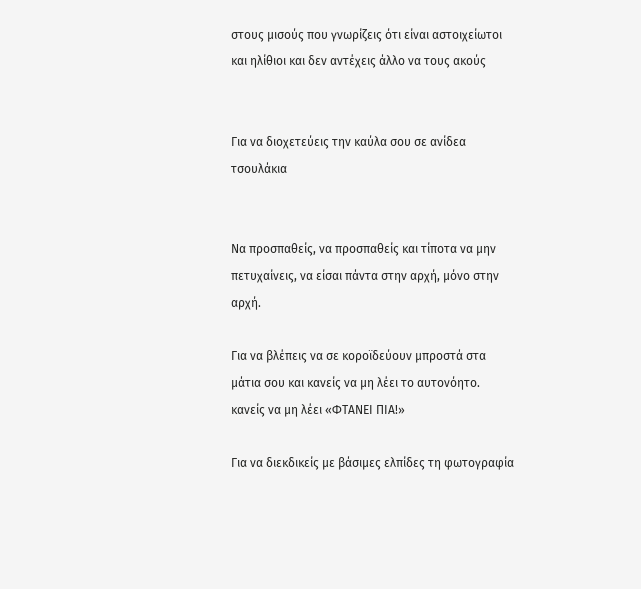στους μισούς που γνωρίζεις ότι είναι αστοιχείωτοι και ηλίθιοι και δεν αντέχεις άλλο να τους ακούς


Για να διοχετεύεις την καύλα σου σε ανίδεα τσουλάκια


Να προσπαθείς, να προσπαθείς και τίποτα να μην πετυχαίνεις, να είσαι πάντα στην αρχή, μόνο στην αρχή.

Για να βλέπεις να σε κοροϊδεύουν μπροστά στα μάτια σου και κανείς να μη λέει το αυτονόητο. κανείς να μη λέει «ΦΤΑΝΕΙ ΠΙΑ!»

Για να διεκδικείς με βάσιμες ελπίδες τη φωτογραφία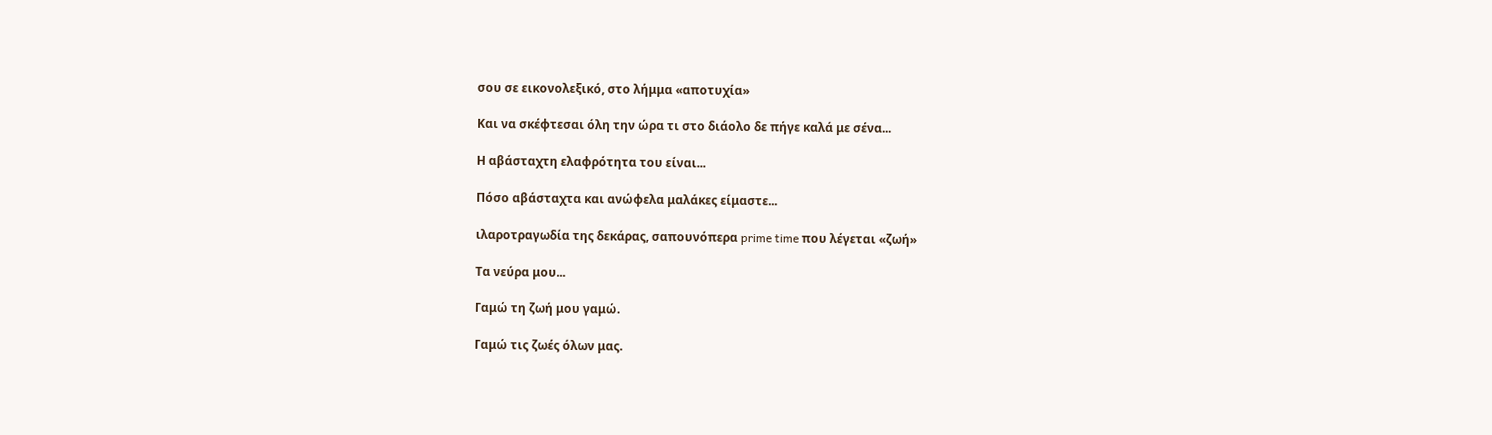σου σε εικονολεξικό, στο λήμμα «αποτυχία»

Και να σκέφτεσαι όλη την ώρα τι στο διάολο δε πήγε καλά με σένα...

Η αβάσταχτη ελαφρότητα του είναι...

Πόσο αβάσταχτα και ανώφελα μαλάκες είμαστε...

ιλαροτραγωδία της δεκάρας, σαπουνόπερα prime time που λέγεται «ζωή»

Τα νεύρα μου...

Γαμώ τη ζωή μου γαμώ.

Γαμώ τις ζωές όλων μας.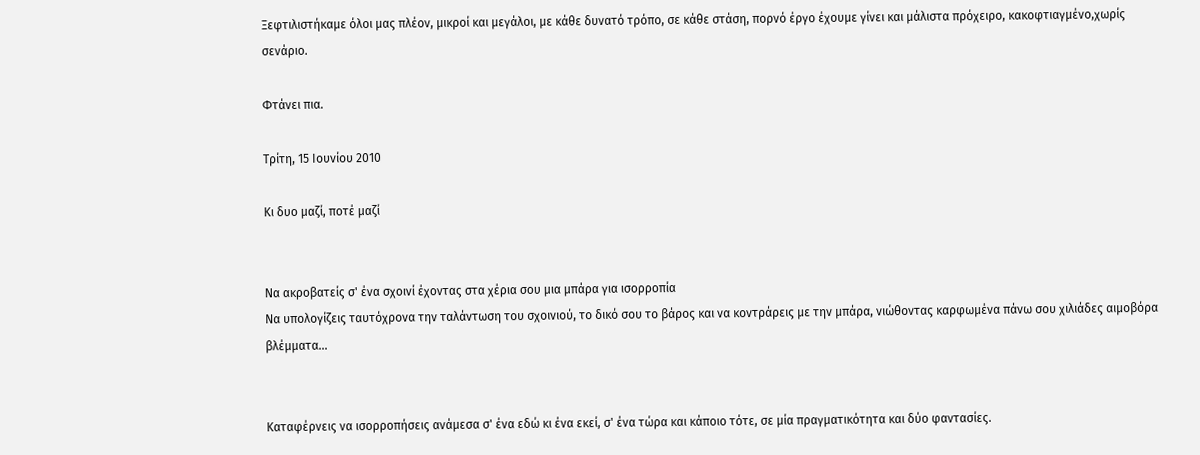Ξεφτιλιστήκαμε όλοι μας πλέον, μικροί και μεγάλοι, με κάθε δυνατό τρόπο, σε κάθε στάση, πορνό έργο έχουμε γίνει και μάλιστα πρόχειρο, κακοφτιαγμένο,χωρίς σενάριο.

Φτάνει πια.

Τρίτη, 15 Ιουνίου 2010

Κι δυο μαζί, ποτέ μαζί


Να ακροβατείς σ' ένα σχοινί έχοντας στα χέρια σου μια μπάρα για ισορροπία
Να υπολογίζεις ταυτόχρονα την ταλάντωση του σχοινιού, το δικό σου το βάρος και να κοντράρεις με την μπάρα, νιώθοντας καρφωμένα πάνω σου χιλιάδες αιμοβόρα βλέμματα...


Καταφέρνεις να ισορροπήσεις ανάμεσα σ' ένα εδώ κι ένα εκεί, σ' ένα τώρα και κάποιο τότε, σε μία πραγματικότητα και δύο φαντασίες.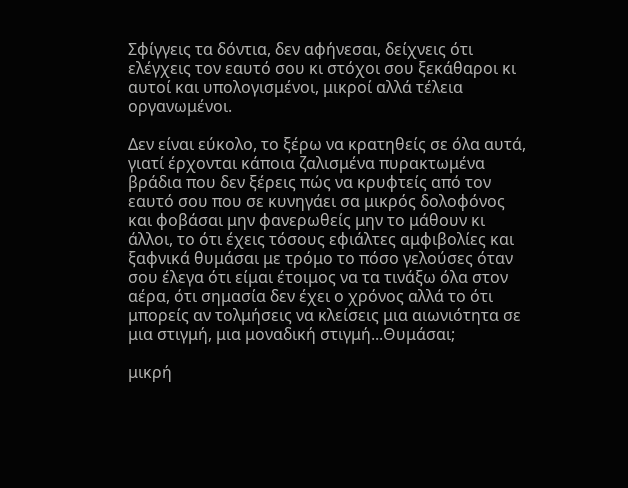Σφίγγεις τα δόντια, δεν αφήνεσαι, δείχνεις ότι ελέγχεις τον εαυτό σου κι στόχοι σου ξεκάθαροι κι αυτοί και υπολογισμένοι, μικροί αλλά τέλεια οργανωμένοι.

Δεν είναι εύκολο, το ξέρω να κρατηθείς σε όλα αυτά, γιατί έρχονται κάποια ζαλισμένα πυρακτωμένα βράδια που δεν ξέρεις πώς να κρυφτείς από τον εαυτό σου που σε κυνηγάει σα μικρός δολοφόνος και φοβάσαι μην φανερωθείς μην το μάθουν κι άλλοι, το ότι έχεις τόσους εφιάλτες αμφιβολίες και ξαφνικά θυμάσαι με τρόμο το πόσο γελούσες όταν σου έλεγα ότι είμαι έτοιμος να τα τινάξω όλα στον αέρα, ότι σημασία δεν έχει ο χρόνος αλλά το ότι μπορείς αν τολμήσεις να κλείσεις μια αιωνιότητα σε μια στιγμή, μια μοναδική στιγμή...Θυμάσαι;

μικρή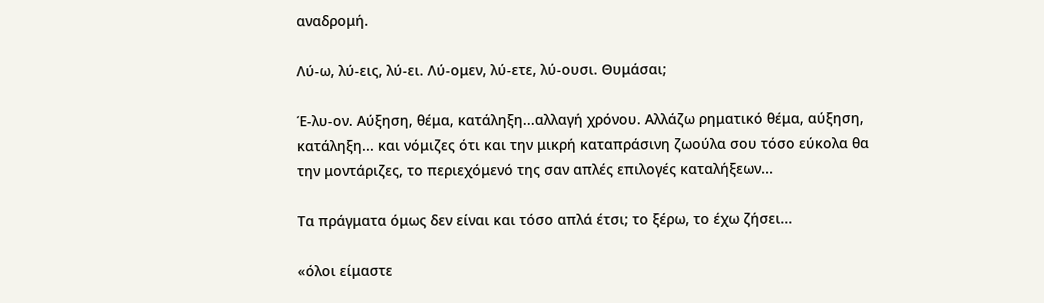αναδρομή.

Λύ-ω, λύ-εις, λύ-ει. Λύ-ομεν, λύ-ετε, λύ-ουσι. Θυμάσαι;

Έ-λυ-ον. Αύξηση, θέμα, κατάληξη...αλλαγή χρόνου. Αλλάζω ρηματικό θέμα, αύξηση, κατάληξη... και νόμιζες ότι και την μικρή καταπράσινη ζωούλα σου τόσο εύκολα θα την μοντάριζες, το περιεχόμενό της σαν απλές επιλογές καταλήξεων...

Τα πράγματα όμως δεν είναι και τόσο απλά έτσι; το ξέρω, το έχω ζήσει...

«όλοι είμαστε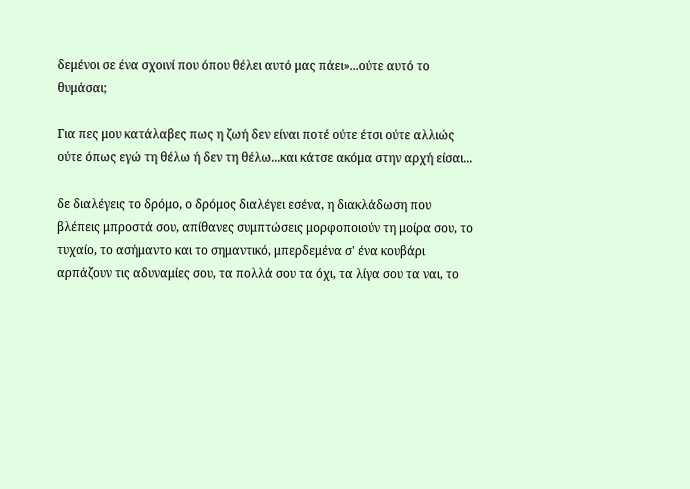δεμένοι σε ένα σχοινί που όπου θέλει αυτό μας πάει»...ούτε αυτό το θυμάσαι;

Για πες μου κατάλαβες πως η ζωή δεν είναι ποτέ ούτε έτσι ούτε αλλιώς ούτε όπως εγώ τη θέλω ή δεν τη θέλω...και κάτσε ακόμα στην αρχή είσαι...

δε διαλέγεις το δρόμο, ο δρόμος διαλέγει εσένα, η διακλάδωση που βλέπεις μπροστά σου, απίθανες συμπτώσεις μορφοποιούν τη μοίρα σου, το τυχαίο, το ασήμαντο και το σημαντικό, μπερδεμένα σ' ένα κουβάρι αρπάζουν τις αδυναμίες σου, τα πολλά σου τα όχι, τα λίγα σου τα ναι, το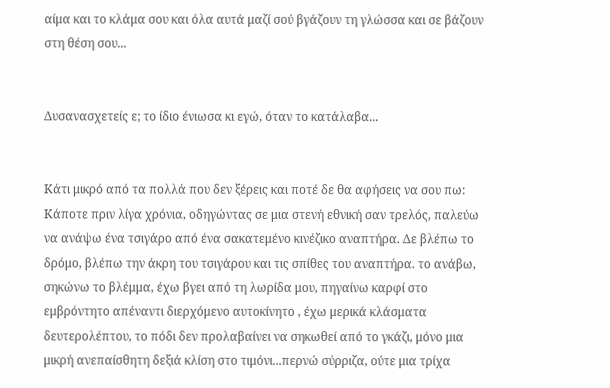αίμα και το κλάμα σου και όλα αυτά μαζί σού βγάζουν τη γλώσσα και σε βάζουν στη θέση σου...


Δυσανασχετείς ε; το ίδιο ένιωσα κι εγώ, όταν το κατάλαβα...


Κάτι μικρό από τα πολλά που δεν ξέρεις και ποτέ δε θα αφήσεις να σου πω: Κάποτε πριν λίγα χρόνια, οδηγώντας σε μια στενή εθνική σαν τρελός, παλεύω να ανάψω ένα τσιγάρο από ένα σακατεμένο κινέζικο αναπτήρα. Δε βλέπω το δρόμο, βλέπω την άκρη του τσιγάρου και τις σπίθες του αναπτήρα. το ανάβω, σηκώνω το βλέμμα, έχω βγει από τη λωρίδα μου, πηγαίνω καρφί στο εμβρόντητο απέναντι διερχόμενο αυτοκίνητο , έχω μερικά κλάσματα δευτερολέπτου, το πόδι δεν προλαβαίνει να σηκωθεί από το γκάζι, μόνο μια μικρή ανεπαίσθητη δεξιά κλίση στο τιμόνι...περνώ σύρριζα, ούτε μια τρίχα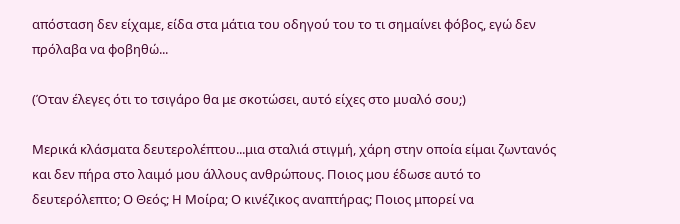απόσταση δεν είχαμε, είδα στα μάτια του οδηγού του το τι σημαίνει φόβος, εγώ δεν πρόλαβα να φοβηθώ...

(Όταν έλεγες ότι το τσιγάρο θα με σκοτώσει, αυτό είχες στο μυαλό σου;)

Μερικά κλάσματα δευτερολέπτου...μια σταλιά στιγμή, χάρη στην οποία είμαι ζωντανός και δεν πήρα στο λαιμό μου άλλους ανθρώπους. Ποιος μου έδωσε αυτό το δευτερόλεπτο; Ο Θεός; Η Μοίρα; Ο κινέζικος αναπτήρας; Ποιος μπορεί να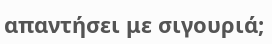απαντήσει με σιγουριά;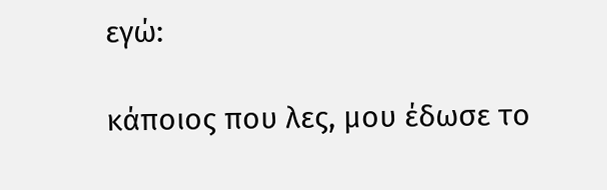εγώ:

κάποιος που λες, μου έδωσε το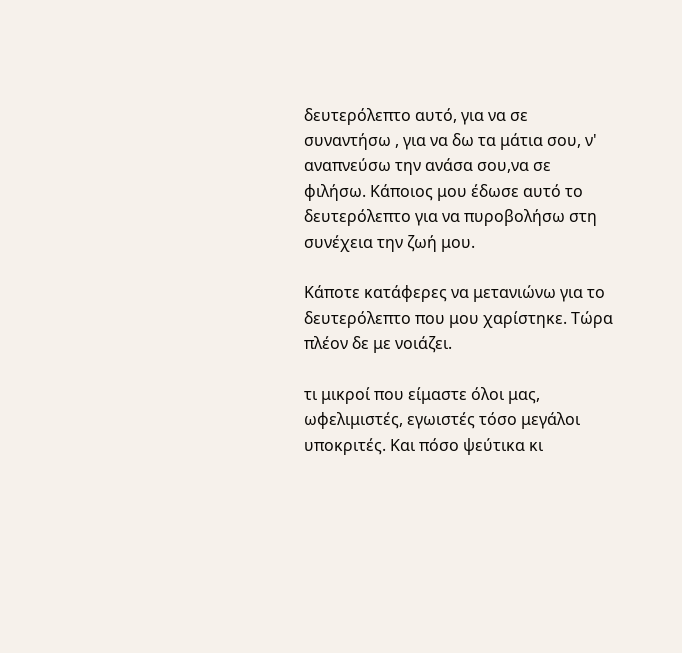δευτερόλεπτο αυτό, για να σε συναντήσω , για να δω τα μάτια σου, ν' αναπνεύσω την ανάσα σου,να σε φιλήσω. Κάποιος μου έδωσε αυτό το δευτερόλεπτο για να πυροβολήσω στη συνέχεια την ζωή μου.

Κάποτε κατάφερες να μετανιώνω για το δευτερόλεπτο που μου χαρίστηκε. Τώρα πλέον δε με νοιάζει.

τι μικροί που είμαστε όλοι μας, ωφελιμιστές, εγωιστές τόσο μεγάλοι υποκριτές. Και πόσο ψεύτικα κι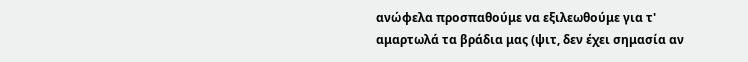ανώφελα προσπαθούμε να εξιλεωθούμε για τ' αμαρτωλά τα βράδια μας (ψιτ, δεν έχει σημασία αν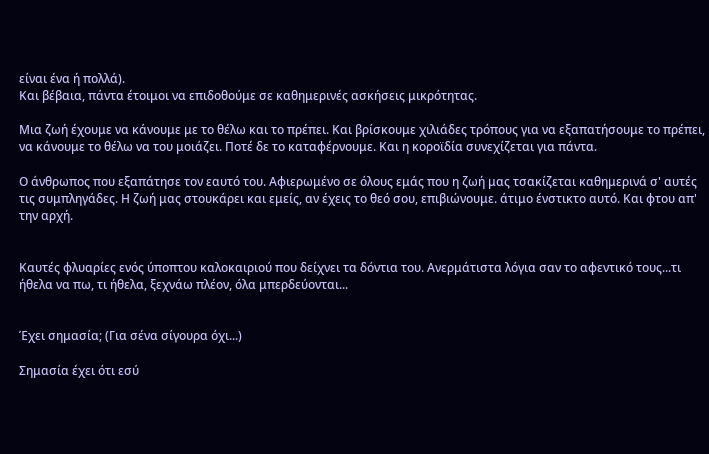είναι ένα ή πολλά).
Και βέβαια, πάντα έτοιμοι να επιδοθούμε σε καθημερινές ασκήσεις μικρότητας.

Μια ζωή έχουμε να κάνουμε με το θέλω και το πρέπει. Και βρίσκουμε χιλιάδες τρόπους για να εξαπατήσουμε το πρέπει, να κάνουμε το θέλω να του μοιάζει. Ποτέ δε το καταφέρνουμε. Και η κοροϊδία συνεχίζεται για πάντα.

Ο άνθρωπος που εξαπάτησε τον εαυτό του. Αφιερωμένο σε όλους εμάς που η ζωή μας τσακίζεται καθημερινά σ' αυτές τις συμπληγάδες. Η ζωή μας στουκάρει και εμείς, αν έχεις το θεό σου, επιβιώνουμε. άτιμο ένστικτο αυτό. Και φτου απ' την αρχή.


Καυτές φλυαρίες ενός ύποπτου καλοκαιριού που δείχνει τα δόντια του. Ανερμάτιστα λόγια σαν το αφεντικό τους...τι ήθελα να πω, τι ήθελα, ξεχνάω πλέον, όλα μπερδεύονται...


Έχει σημασία; (Για σένα σίγουρα όχι...)

Σημασία έχει ότι εσύ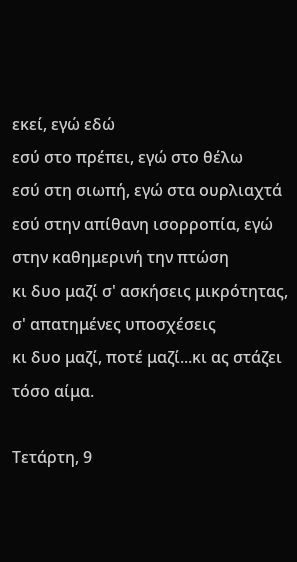εκεί, εγώ εδώ
εσύ στο πρέπει, εγώ στο θέλω
εσύ στη σιωπή, εγώ στα ουρλιαχτά
εσύ στην απίθανη ισορροπία, εγώ στην καθημερινή την πτώση
κι δυο μαζί σ' ασκήσεις μικρότητας, σ' απατημένες υποσχέσεις
κι δυο μαζί, ποτέ μαζί...κι ας στάζει τόσο αίμα.

Τετάρτη, 9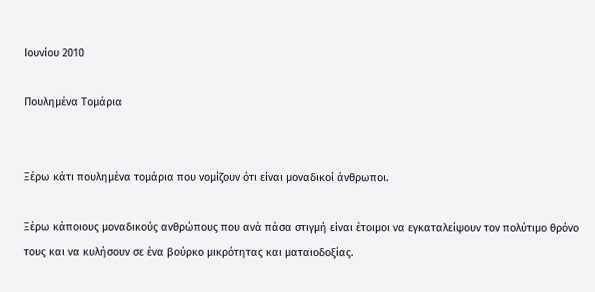Ιουνίου 2010

Πουλημένα Τομάρια


Ξέρω κάτι πουλημένα τομάρια που νομίζουν ότι είναι μοναδικοί άνθρωποι.

Ξέρω κάποιους μοναδικούς ανθρώπους που ανά πάσα στιγμή είναι έτοιμοι να εγκαταλείψουν τον πολύτιμο θρόνο τους και να κυλήσουν σε ένα βούρκο μικρότητας και ματαιοδοξίας.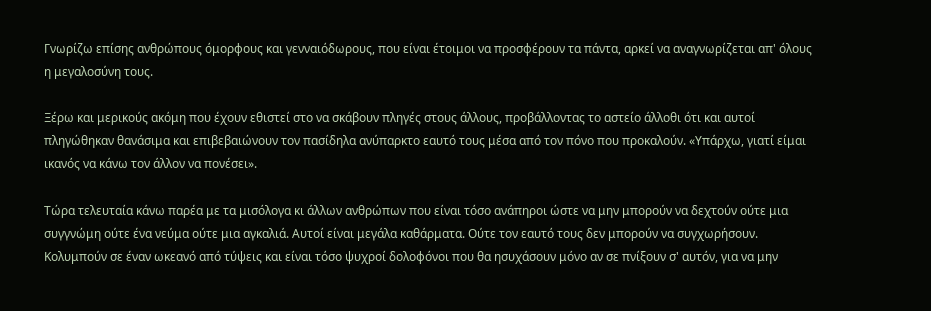Γνωρίζω επίσης ανθρώπους όμορφους και γενναιόδωρους, που είναι έτοιμοι να προσφέρουν τα πάντα, αρκεί να αναγνωρίζεται απ' όλους η μεγαλοσύνη τους.

Ξέρω και μερικούς ακόμη που έχουν εθιστεί στο να σκάβουν πληγές στους άλλους, προβάλλοντας το αστείο άλλοθι ότι και αυτοί πληγώθηκαν θανάσιμα και επιβεβαιώνουν τον πασίδηλα ανύπαρκτο εαυτό τους μέσα από τον πόνο που προκαλούν. «Υπάρχω, γιατί είμαι ικανός να κάνω τον άλλον να πονέσει».

Τώρα τελευταία κάνω παρέα με τα μισόλογα κι άλλων ανθρώπων που είναι τόσο ανάπηροι ώστε να μην μπορούν να δεχτούν ούτε μια συγγνώμη ούτε ένα νεύμα ούτε μια αγκαλιά. Αυτοί είναι μεγάλα καθάρματα. Ούτε τον εαυτό τους δεν μπορούν να συγχωρήσουν. Κολυμπούν σε έναν ωκεανό από τύψεις και είναι τόσο ψυχροί δολοφόνοι που θα ησυχάσουν μόνο αν σε πνίξουν σ' αυτόν, για να μην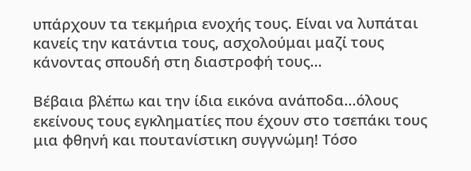υπάρχουν τα τεκμήρια ενοχής τους. Είναι να λυπάται κανείς την κατάντια τους, ασχολούμαι μαζί τους κάνοντας σπουδή στη διαστροφή τους...

Βέβαια βλέπω και την ίδια εικόνα ανάποδα...όλους εκείνους τους εγκληματίες που έχουν στο τσεπάκι τους μια φθηνή και πουτανίστικη συγγνώμη! Τόσο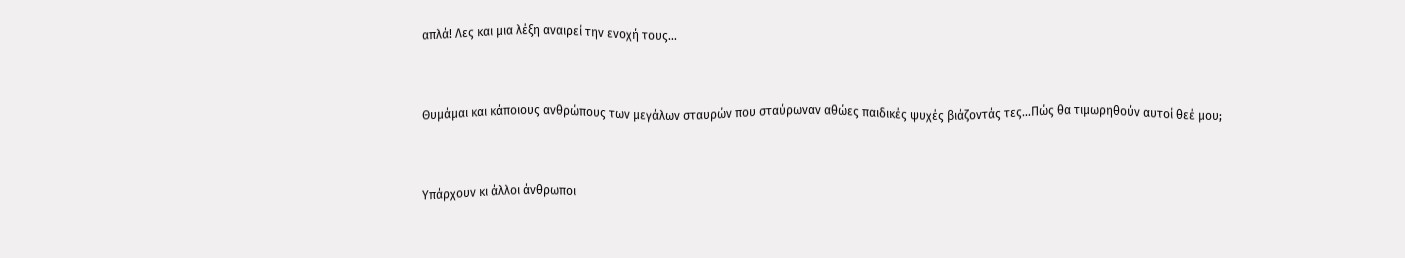απλά! Λες και μια λέξη αναιρεί την ενοχή τους...


Θυμάμαι και κάποιους ανθρώπους των μεγάλων σταυρών που σταύρωναν αθώες παιδικές ψυχές βιάζοντάς τες...Πώς θα τιμωρηθούν αυτοί θεέ μου;


Υπάρχουν κι άλλοι άνθρωποι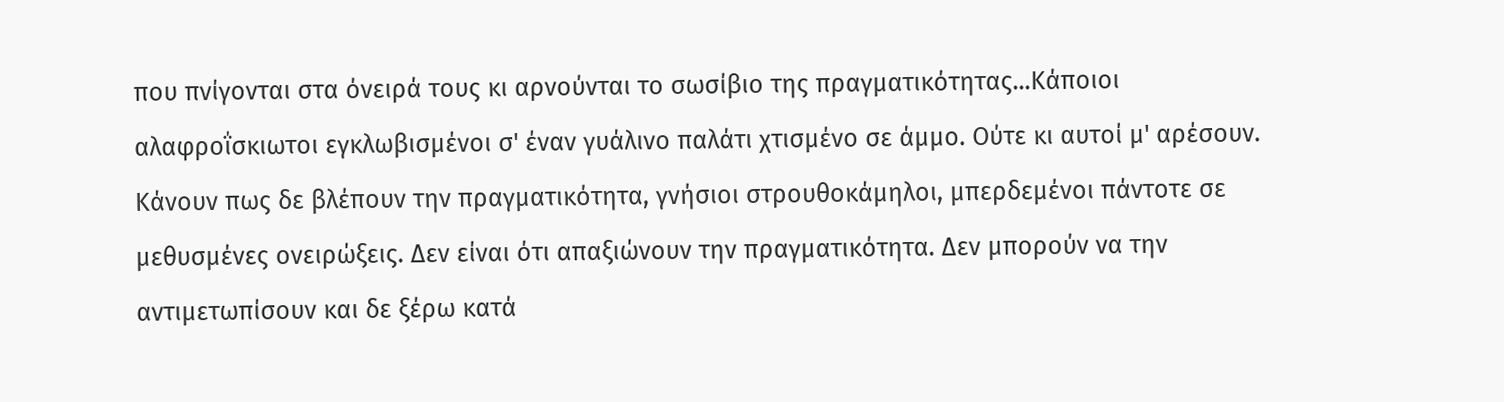που πνίγονται στα όνειρά τους κι αρνούνται το σωσίβιο της πραγματικότητας...Κάποιοι αλαφροΐσκιωτοι εγκλωβισμένοι σ' έναν γυάλινο παλάτι χτισμένο σε άμμο. Ούτε κι αυτοί μ' αρέσουν. Κάνουν πως δε βλέπουν την πραγματικότητα, γνήσιοι στρουθοκάμηλοι, μπερδεμένοι πάντοτε σε μεθυσμένες ονειρώξεις. Δεν είναι ότι απαξιώνουν την πραγματικότητα. Δεν μπορούν να την αντιμετωπίσουν και δε ξέρω κατά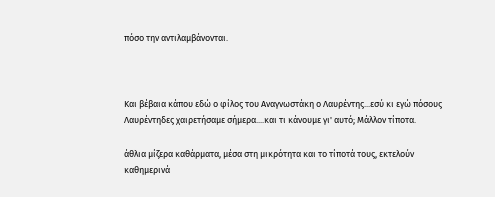πόσο την αντιλαμβάνονται.



Και βέβαια κάπου εδώ ο φίλος του Αναγνωστάκη ο Λαυρέντης...εσύ κι εγώ πόσους Λαυρέντηδες χαιρετήσαμε σήμερα....και τι κάνουμε γι' αυτό; Μάλλον τίποτα.

άθλια μίζερα καθάρματα, μέσα στη μικρότητα και το τίποτά τους, εκτελούν καθημερινά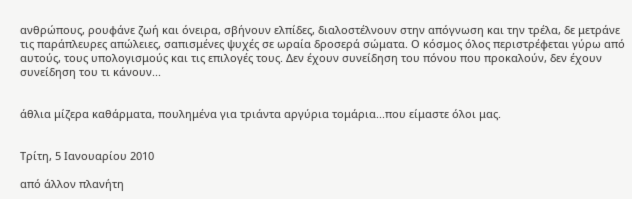ανθρώπους, ρουφάνε ζωή και όνειρα, σβήνουν ελπίδες, διαλοστέλνουν στην απόγνωση και την τρέλα, δε μετράνε τις παράπλευρες απώλειες, σαπισμένες ψυχές σε ωραία δροσερά σώματα. Ο κόσμος όλος περιστρέφεται γύρω από αυτούς, τους υπολογισμούς και τις επιλογές τους. Δεν έχουν συνείδηση του πόνου που προκαλούν, δεν έχουν συνείδηση του τι κάνουν...


άθλια μίζερα καθάρματα, πουλημένα για τριάντα αργύρια τομάρια...που είμαστε όλοι μας.


Τρίτη, 5 Ιανουαρίου 2010

από άλλον πλανήτη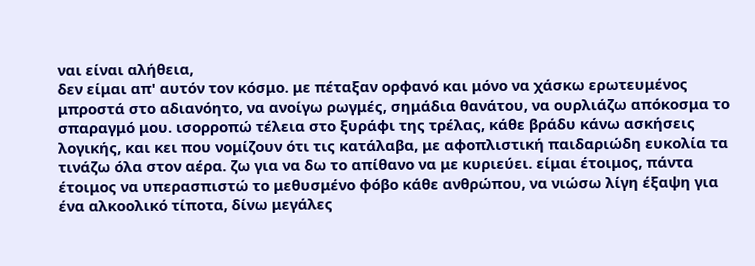ναι είναι αλήθεια,
δεν είμαι απ' αυτόν τον κόσμο. με πέταξαν ορφανό και μόνο να χάσκω ερωτευμένος μπροστά στο αδιανόητο, να ανοίγω ρωγμές, σημάδια θανάτου, να ουρλιάζω απόκοσμα το σπαραγμό μου. ισορροπώ τέλεια στο ξυράφι της τρέλας, κάθε βράδυ κάνω ασκήσεις λογικής, και κει που νομίζουν ότι τις κατάλαβα, με αφοπλιστική παιδαριώδη ευκολία τα τινάζω όλα στον αέρα. ζω για να δω το απίθανο να με κυριεύει. είμαι έτοιμος, πάντα έτοιμος να υπερασπιστώ το μεθυσμένο φόβο κάθε ανθρώπου, να νιώσω λίγη έξαψη για ένα αλκοολικό τίποτα, δίνω μεγάλες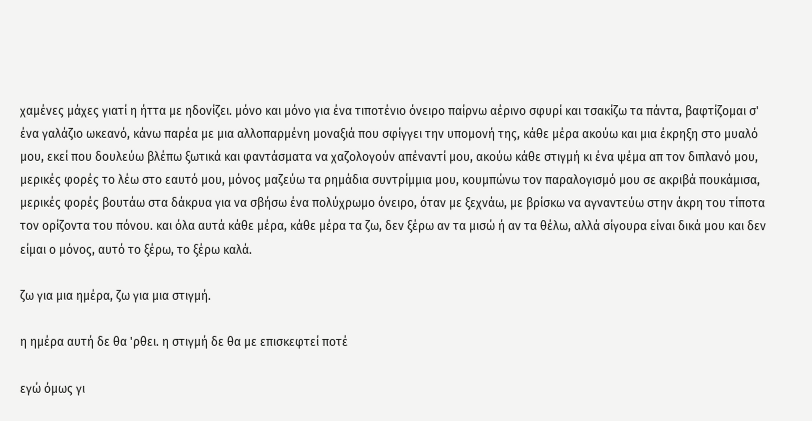χαμένες μάχες γιατί η ήττα με ηδονίζει. μόνο και μόνο για ένα τιποτένιο όνειρο παίρνω αέρινο σφυρί και τσακίζω τα πάντα, βαφτίζομαι σ' ένα γαλάζιο ωκεανό, κάνω παρέα με μια αλλοπαρμένη μοναξιά που σφίγγει την υπομονή της, κάθε μέρα ακούω και μια έκρηξη στο μυαλό μου, εκεί που δουλεύω βλέπω ξωτικά και φαντάσματα να χαζολογούν απέναντί μου, ακούω κάθε στιγμή κι ένα ψέμα απ τον διπλανό μου, μερικές φορές το λέω στο εαυτό μου, μόνος μαζεύω τα ρημάδια συντρίμμια μου, κουμπώνω τον παραλογισμό μου σε ακριβά πουκάμισα, μερικές φορές βουτάω στα δάκρυα για να σβήσω ένα πολύχρωμο όνειρο, όταν με ξεχνάω, με βρίσκω να αγναντεύω στην άκρη του τίποτα τον ορίζοντα του πόνου. και όλα αυτά κάθε μέρα, κάθε μέρα τα ζω, δεν ξέρω αν τα μισώ ή αν τα θέλω, αλλά σίγουρα είναι δικά μου και δεν είμαι ο μόνος, αυτό το ξέρω, το ξέρω καλά.

ζω για μια ημέρα, ζω για μια στιγμή.

η ημέρα αυτή δε θα 'ρθει. η στιγμή δε θα με επισκεφτεί ποτέ

εγώ όμως γι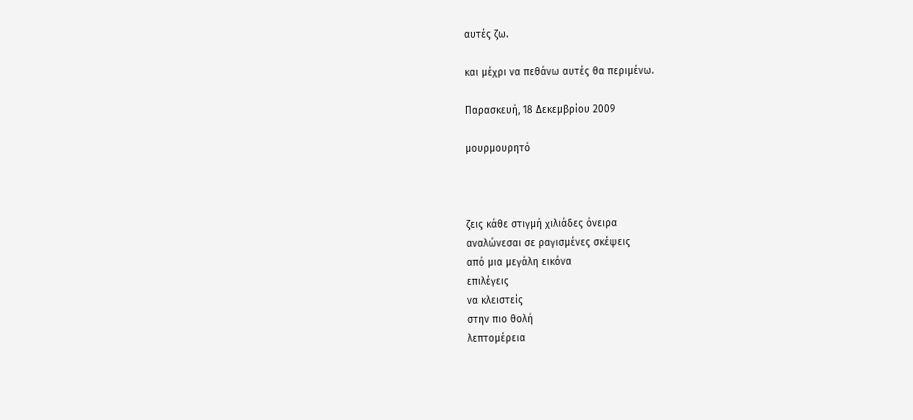αυτές ζω.

και μέχρι να πεθάνω αυτές θα περιμένω.

Παρασκευή, 18 Δεκεμβρίου 2009

μουρμουρητό



ζεις κάθε στιγμή χιλιάδες όνειρα
αναλώνεσαι σε ραγισμένες σκέψεις
από μια μεγάλη εικόνα
επιλέγεις
να κλειστείς
στην πιο θολή
λεπτομέρεια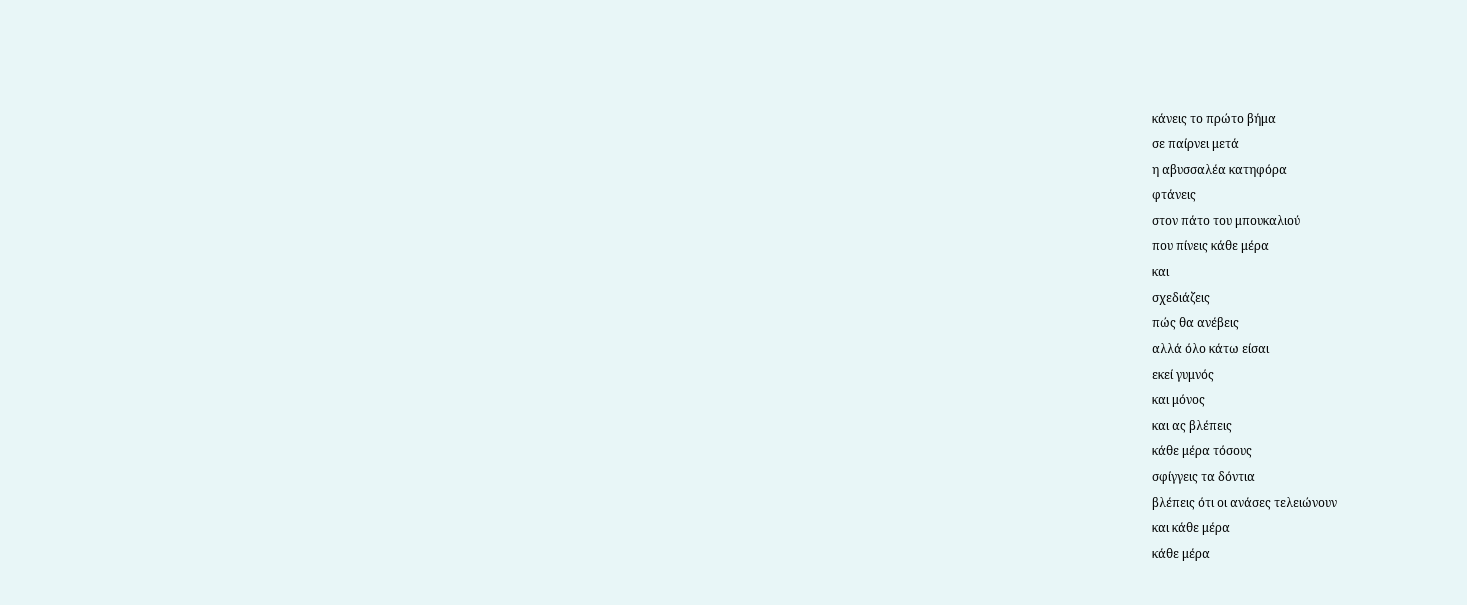κάνεις το πρώτο βήμα
σε παίρνει μετά
η αβυσσαλέα κατηφόρα
φτάνεις
στον πάτο του μπουκαλιού
που πίνεις κάθε μέρα
και
σχεδιάζεις
πώς θα ανέβεις
αλλά όλο κάτω είσαι
εκεί γυμνός
και μόνος
και ας βλέπεις
κάθε μέρα τόσους
σφίγγεις τα δόντια
βλέπεις ότι οι ανάσες τελειώνουν
και κάθε μέρα
κάθε μέρα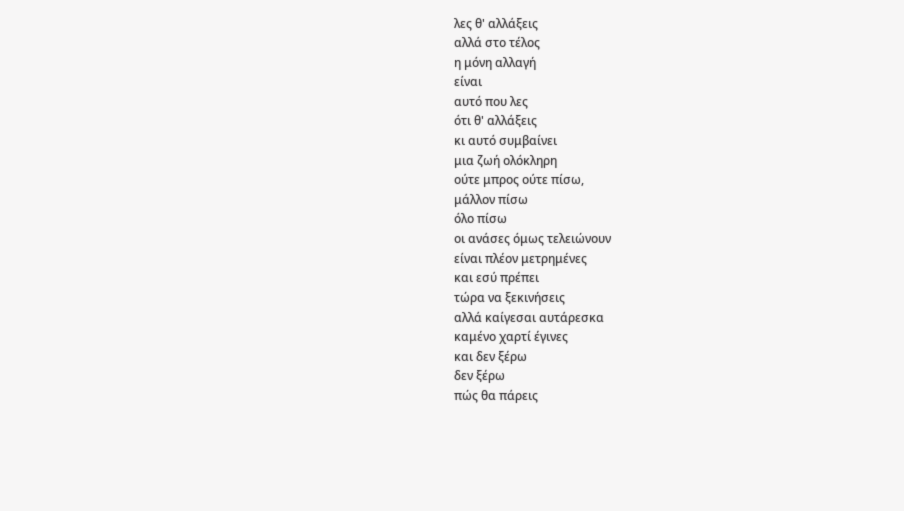λες θ' αλλάξεις
αλλά στο τέλος
η μόνη αλλαγή
είναι
αυτό που λες
ότι θ' αλλάξεις
κι αυτό συμβαίνει
μια ζωή ολόκληρη
ούτε μπρος ούτε πίσω,
μάλλον πίσω
όλο πίσω
οι ανάσες όμως τελειώνουν
είναι πλέον μετρημένες
και εσύ πρέπει
τώρα να ξεκινήσεις
αλλά καίγεσαι αυτάρεσκα
καμένο χαρτί έγινες
και δεν ξέρω
δεν ξέρω
πώς θα πάρεις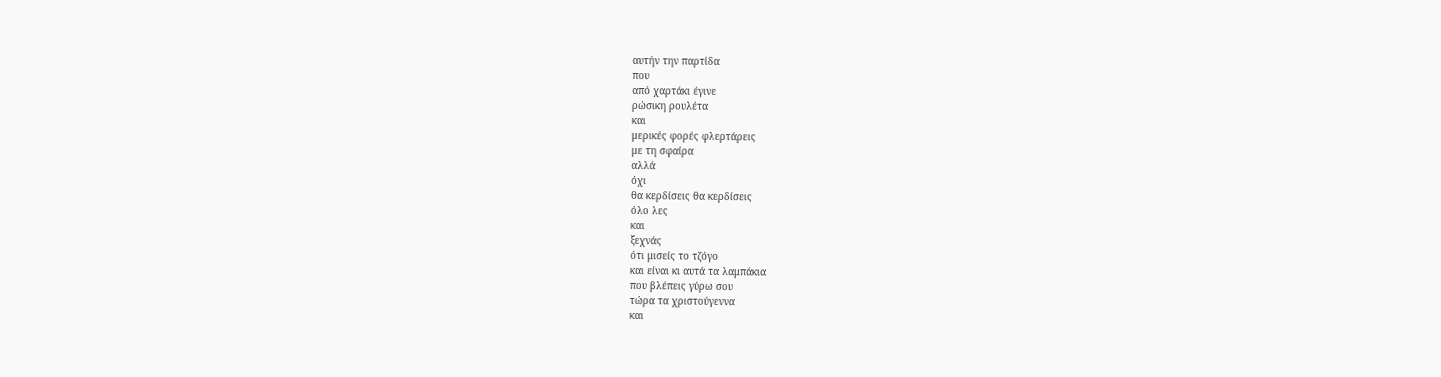αυτήν την παρτίδα
που
από χαρτάκι έγινε
ρώσικη ρουλέτα
και
μερικές φορές φλερτάρεις
με τη σφαίρα
αλλά
όχι
θα κερδίσεις θα κερδίσεις
όλο λες
και
ξεχνάς
ότι μισείς το τζόγο
και είναι κι αυτά τα λαμπάκια
που βλέπεις γύρω σου
τώρα τα χριστούγεννα
και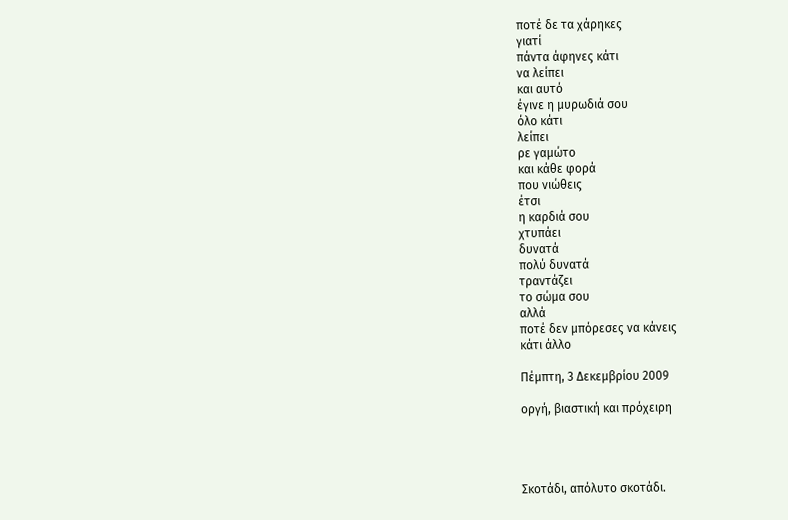ποτέ δε τα χάρηκες
γιατί
πάντα άφηνες κάτι
να λείπει
και αυτό
έγινε η μυρωδιά σου
όλο κάτι
λείπει
ρε γαμώτο
και κάθε φορά
που νιώθεις
έτσι
η καρδιά σου
χτυπάει
δυνατά
πολύ δυνατά
τραντάζει
το σώμα σου
αλλά
ποτέ δεν μπόρεσες να κάνεις
κάτι άλλο

Πέμπτη, 3 Δεκεμβρίου 2009

οργή, βιαστική και πρόχειρη




Σκοτάδι, απόλυτο σκοτάδι.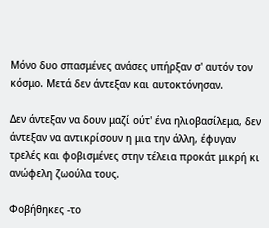Μόνο δυο σπασμένες ανάσες υπήρξαν σ' αυτόν τον κόσμο. Μετά δεν άντεξαν και αυτοκτόνησαν.

Δεν άντεξαν να δουν μαζί ούτ' ένα ηλιοβασίλεμα, δεν άντεξαν να αντικρίσουν η μια την άλλη, έφυγαν τρελές και φοβισμένες στην τέλεια προκάτ μικρή κι ανώφελη ζωούλα τους.

Φοβήθηκες -το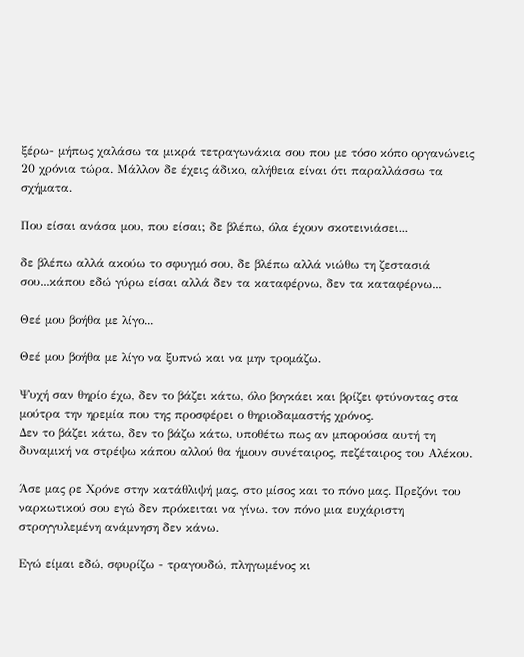ξέρω- μήπως χαλάσω τα μικρά τετραγωνάκια σου που με τόσο κόπο οργανώνεις 20 χρόνια τώρα. Μάλλον δε έχεις άδικο, αλήθεια είναι ότι παραλλάσσω τα σχήματα.

Που είσαι ανάσα μου, που είσαι; δε βλέπω, όλα έχουν σκοτεινιάσει...

δε βλέπω αλλά ακούω το σφυγμό σου, δε βλέπω αλλά νιώθω τη ζεστασιά σου...κάπου εδώ γύρω είσαι αλλά δεν τα καταφέρνω, δεν τα καταφέρνω...

Θεέ μου βοήθα με λίγο...

Θεέ μου βοήθα με λίγο να ξυπνώ και να μην τρομάζω.

Ψυχή σαν θηρίο έχω, δεν το βάζει κάτω, όλο βογκάει και βρίζει φτύνοντας στα μούτρα την ηρεμία που της προσφέρει ο θηριοδαμαστής χρόνος.
Δεν το βάζει κάτω, δεν το βάζω κάτω, υποθέτω πως αν μπορούσα αυτή τη δυναμική να στρέψω κάπου αλλού θα ήμουν συνέταιρος, πεζέταιρος του Αλέκου.

Άσε μας ρε Χρόνε στην κατάθλιψή μας, στο μίσος και το πόνο μας. Πρεζόνι του ναρκωτικού σου εγώ δεν πρόκειται να γίνω. τον πόνο μια ευχάριστη στρογγυλεμένη ανάμνηση δεν κάνω.

Εγώ είμαι εδώ, σφυρίζω - τραγουδώ, πληγωμένος κι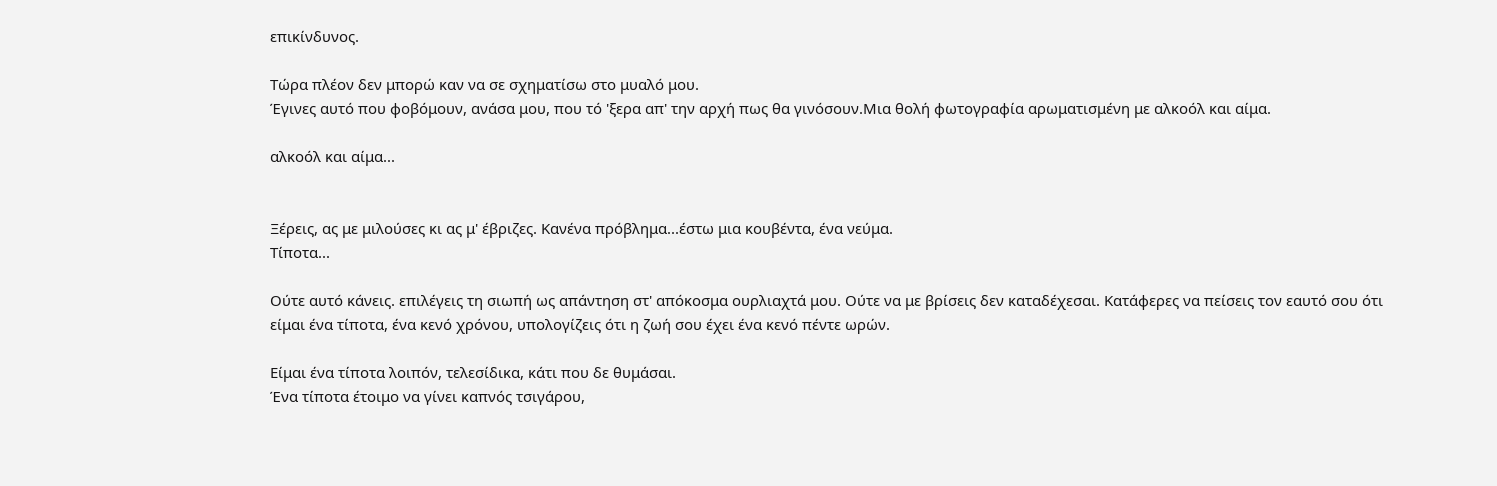επικίνδυνος.

Τώρα πλέον δεν μπορώ καν να σε σχηματίσω στο μυαλό μου.
Έγινες αυτό που φοβόμουν, ανάσα μου, που τό 'ξερα απ' την αρχή πως θα γινόσουν.Μια θολή φωτογραφία αρωματισμένη με αλκοόλ και αίμα.

αλκοόλ και αίμα...


Ξέρεις, ας με μιλούσες κι ας μ' έβριζες. Κανένα πρόβλημα...έστω μια κουβέντα, ένα νεύμα.
Τίποτα...

Ούτε αυτό κάνεις. επιλέγεις τη σιωπή ως απάντηση στ' απόκοσμα ουρλιαχτά μου. Ούτε να με βρίσεις δεν καταδέχεσαι. Κατάφερες να πείσεις τον εαυτό σου ότι είμαι ένα τίποτα, ένα κενό χρόνου, υπολογίζεις ότι η ζωή σου έχει ένα κενό πέντε ωρών.

Είμαι ένα τίποτα λοιπόν, τελεσίδικα, κάτι που δε θυμάσαι.
Ένα τίποτα έτοιμο να γίνει καπνός τσιγάρου,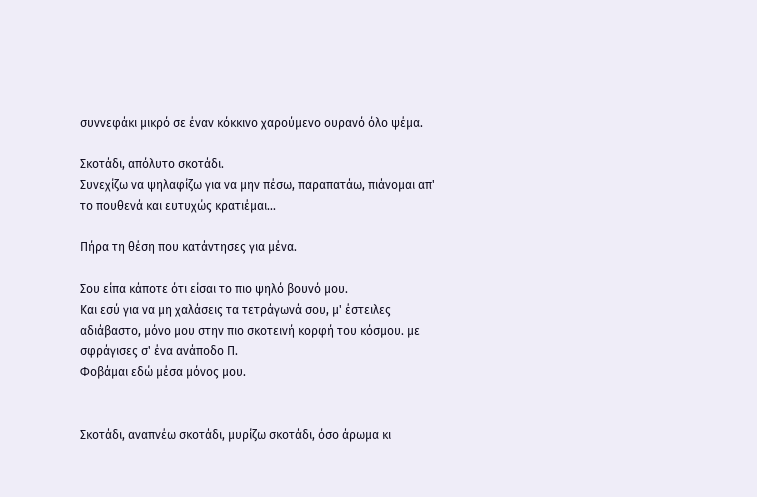συννεφάκι μικρό σε έναν κόκκινο χαρούμενο ουρανό όλο ψέμα.

Σκοτάδι, απόλυτο σκοτάδι.
Συνεχίζω να ψηλαφίζω για να μην πέσω, παραπατάω, πιάνομαι απ' το πουθενά και ευτυχώς κρατιέμαι...

Πήρα τη θέση που κατάντησες για μένα.

Σου είπα κάποτε ότι είσαι το πιο ψηλό βουνό μου.
Και εσύ για να μη χαλάσεις τα τετράγωνά σου, μ' έστειλες αδιάβαστο, μόνο μου στην πιο σκοτεινή κορφή του κόσμου. με σφράγισες σ' ένα ανάποδο Π.
Φοβάμαι εδώ μέσα μόνος μου.


Σκοτάδι, αναπνέω σκοτάδι, μυρίζω σκοτάδι, όσο άρωμα κι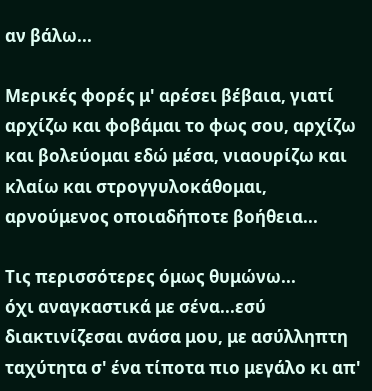αν βάλω...

Μερικές φορές μ' αρέσει βέβαια, γιατί αρχίζω και φοβάμαι το φως σου, αρχίζω και βολεύομαι εδώ μέσα, νιαουρίζω και κλαίω και στρογγυλοκάθομαι, αρνούμενος οποιαδήποτε βοήθεια...

Τις περισσότερες όμως θυμώνω...
όχι αναγκαστικά με σένα...εσύ διακτινίζεσαι ανάσα μου, με ασύλληπτη ταχύτητα σ' ένα τίποτα πιο μεγάλο κι απ'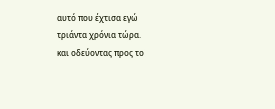αυτό που έχτισα εγώ τριάντα χρόνια τώρα.
και οδεύοντας προς το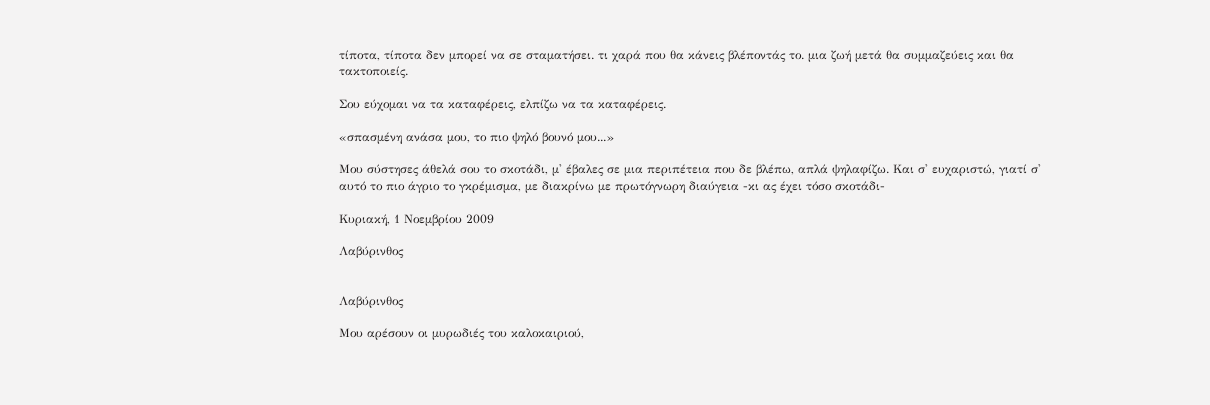τίποτα, τίποτα δεν μπορεί να σε σταματήσει. τι χαρά που θα κάνεις βλέποντάς το. μια ζωή μετά θα συμμαζεύεις και θα τακτοποιείς.

Σου εύχομαι να τα καταφέρεις, ελπίζω να τα καταφέρεις.

«σπασμένη ανάσα μου, το πιο ψηλό βουνό μου...»

Μου σύστησες άθελά σου το σκοτάδι, μ' έβαλες σε μια περιπέτεια που δε βλέπω, απλά ψηλαφίζω. Και σ' ευχαριστώ, γιατί σ' αυτό το πιο άγριο το γκρέμισμα, με διακρίνω με πρωτόγνωρη διαύγεια -κι ας έχει τόσο σκοτάδι-

Κυριακή, 1 Νοεμβρίου 2009

Λαβύρινθος


Λαβύρινθος

Μου αρέσουν οι μυρωδιές του καλοκαιριού,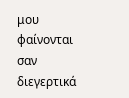μου φαίνονται σαν διεγερτικά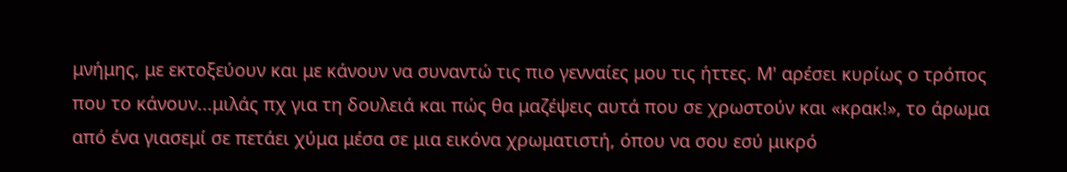μνήμης, με εκτοξεύουν και με κάνουν να συναντώ τις πιο γενναίες μου τις ήττες. Μ' αρέσει κυρίως ο τρόπος που το κάνουν...μιλάς πχ για τη δουλειά και πώς θα μαζέψεις αυτά που σε χρωστούν και «κρακ!», το άρωμα από ένα γιασεμί σε πετάει χύμα μέσα σε μια εικόνα χρωματιστή, όπου να σου εσύ μικρό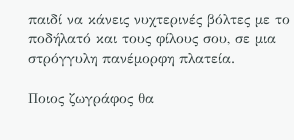παιδί να κάνεις νυχτερινές βόλτες με το ποδήλατό και τους φίλους σου, σε μια στρόγγυλη πανέμορφη πλατεία.

Ποιος ζωγράφος θα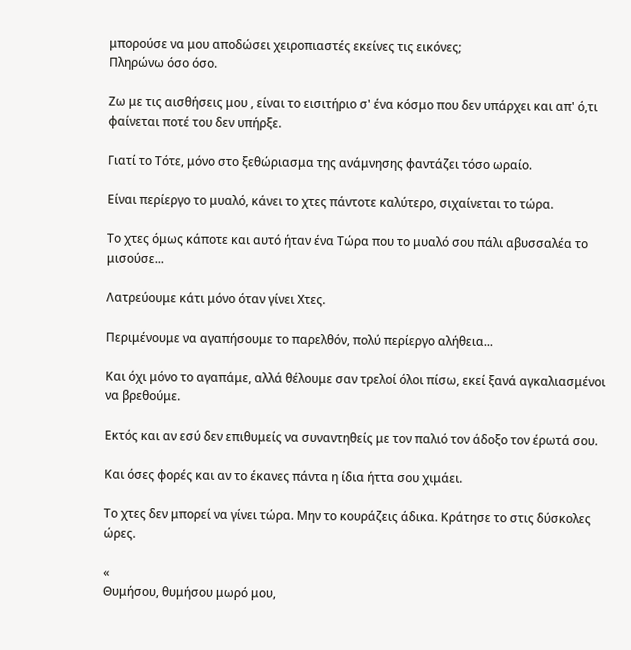μπορούσε να μου αποδώσει χειροπιαστές εκείνες τις εικόνες;
Πληρώνω όσο όσο.

Ζω με τις αισθήσεις μου , είναι το εισιτήριο σ' ένα κόσμο που δεν υπάρχει και απ' ό,τι φαίνεται ποτέ του δεν υπήρξε.

Γιατί το Τότε, μόνο στο ξεθώριασμα της ανάμνησης φαντάζει τόσο ωραίο.

Είναι περίεργο το μυαλό, κάνει το χτες πάντοτε καλύτερο, σιχαίνεται το τώρα.

Το χτες όμως κάποτε και αυτό ήταν ένα Τώρα που το μυαλό σου πάλι αβυσσαλέα το μισούσε...

Λατρεύουμε κάτι μόνο όταν γίνει Χτες.

Περιμένουμε να αγαπήσουμε το παρελθόν, πολύ περίεργο αλήθεια...

Και όχι μόνο το αγαπάμε, αλλά θέλουμε σαν τρελοί όλοι πίσω, εκεί ξανά αγκαλιασμένοι να βρεθούμε.

Εκτός και αν εσύ δεν επιθυμείς να συναντηθείς με τον παλιό τον άδοξο τον έρωτά σου.

Και όσες φορές και αν το έκανες πάντα η ίδια ήττα σου χιμάει.

Το χτες δεν μπορεί να γίνει τώρα. Μην το κουράζεις άδικα. Κράτησε το στις δύσκολες ώρες.

«
Θυμήσου, θυμήσου μωρό μου,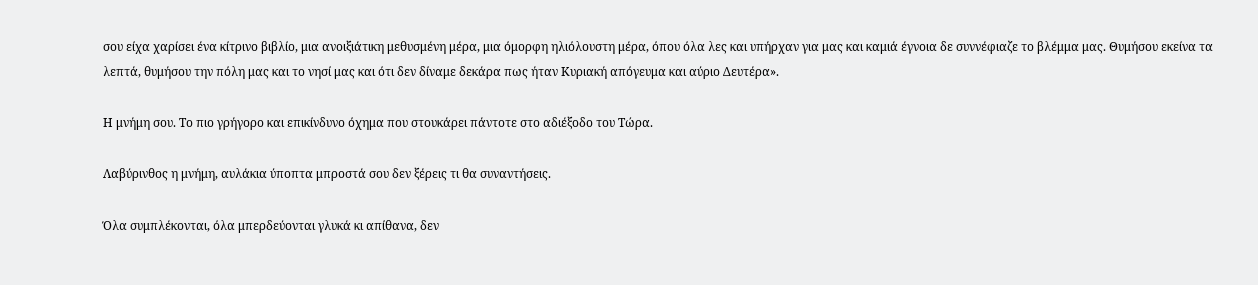σου είχα χαρίσει ένα κίτρινο βιβλίο, μια ανοιξιάτικη μεθυσμένη μέρα, μια όμορφη ηλιόλουστη μέρα, όπου όλα λες και υπήρχαν για μας και καμιά έγνοια δε συννέφιαζε το βλέμμα μας. Θυμήσου εκείνα τα λεπτά, θυμήσου την πόλη μας και το νησί μας και ότι δεν δίναμε δεκάρα πως ήταν Κυριακή απόγευμα και αύριο Δευτέρα».

Η μνήμη σου. Το πιο γρήγορο και επικίνδυνο όχημα που στουκάρει πάντοτε στο αδιέξοδο του Τώρα.

Λαβύρινθος η μνήμη, αυλάκια ύποπτα μπροστά σου δεν ξέρεις τι θα συναντήσεις.

Όλα συμπλέκονται, όλα μπερδεύονται γλυκά κι απίθανα, δεν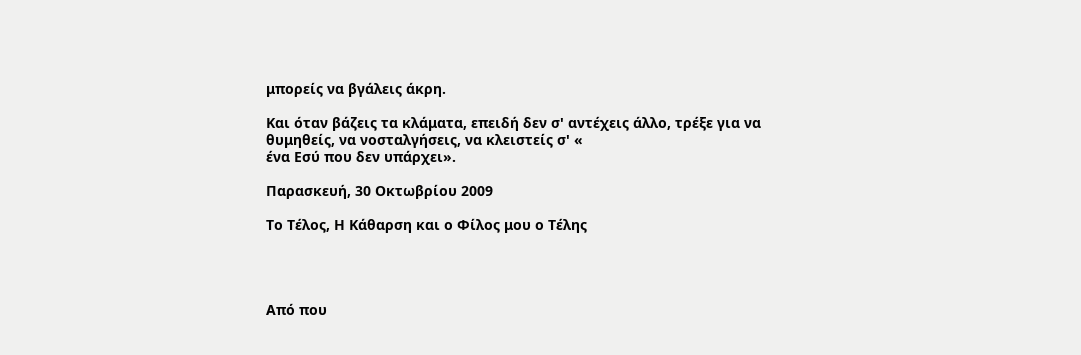μπορείς να βγάλεις άκρη.

Και όταν βάζεις τα κλάματα, επειδή δεν σ' αντέχεις άλλο, τρέξε για να θυμηθείς, να νοσταλγήσεις, να κλειστείς σ' «
ένα Εσύ που δεν υπάρχει».

Παρασκευή, 30 Οκτωβρίου 2009

Το Τέλος, Η Κάθαρση και ο Φίλος μου ο Τέλης




Από που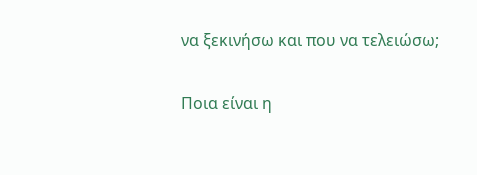να ξεκινήσω και που να τελειώσω;

Ποια είναι η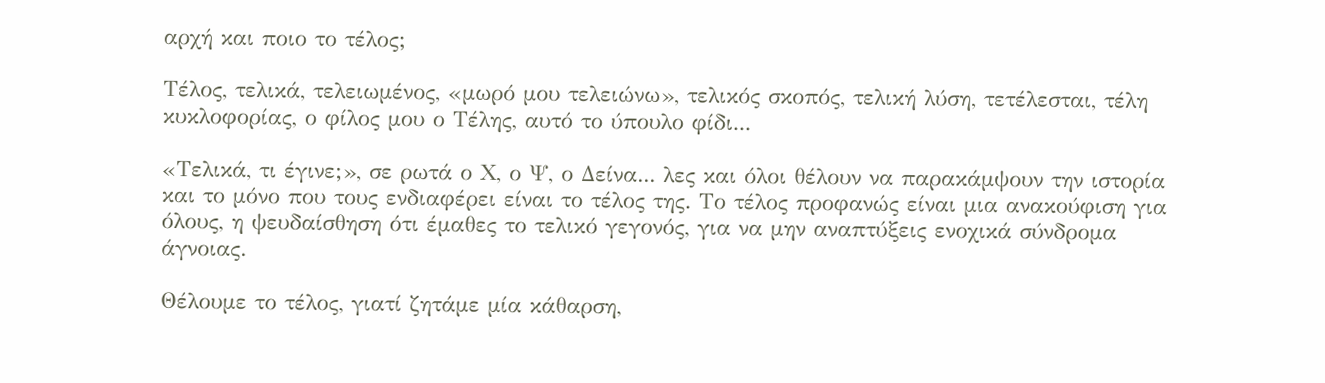αρχή και ποιο το τέλος;

Τέλος, τελικά, τελειωμένος, «μωρό μου τελειώνω», τελικός σκοπός, τελική λύση, τετέλεσται, τέλη κυκλοφορίας, ο φίλος μου ο Τέλης, αυτό το ύπουλο φίδι...

«Τελικά, τι έγινε;», σε ρωτά ο Χ, ο Ψ, ο Δείνα... λες και όλοι θέλουν να παρακάμψουν την ιστορία και το μόνο που τους ενδιαφέρει είναι το τέλος της. Το τέλος προφανώς είναι μια ανακούφιση για όλους, η ψευδαίσθηση ότι έμαθες το τελικό γεγονός, για να μην αναπτύξεις ενοχικά σύνδρομα άγνοιας.

Θέλουμε το τέλος, γιατί ζητάμε μία κάθαρση,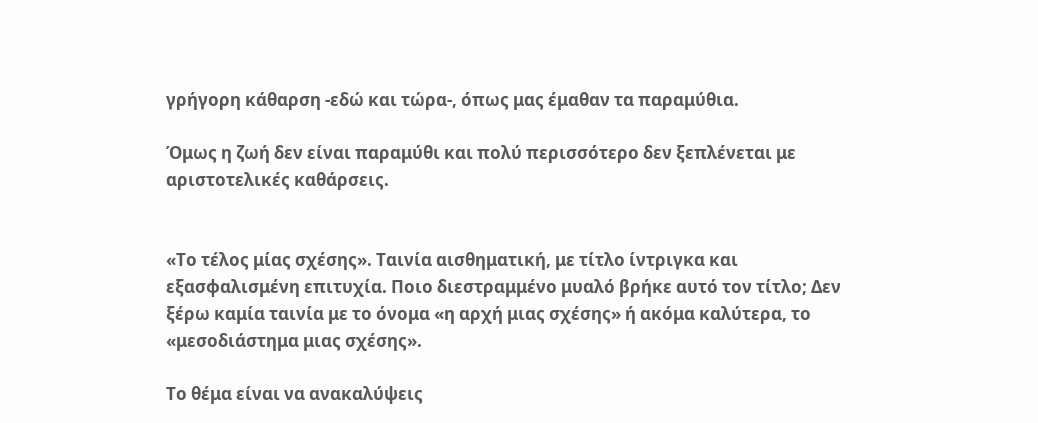γρήγορη κάθαρση -εδώ και τώρα-, όπως μας έμαθαν τα παραμύθια.

Όμως η ζωή δεν είναι παραμύθι και πολύ περισσότερο δεν ξεπλένεται με αριστοτελικές καθάρσεις.


«Το τέλος μίας σχέσης». Ταινία αισθηματική, με τίτλο ίντριγκα και εξασφαλισμένη επιτυχία. Ποιο διεστραμμένο μυαλό βρήκε αυτό τον τίτλο; Δεν ξέρω καμία ταινία με το όνομα «η αρχή μιας σχέσης» ή ακόμα καλύτερα, το «μεσοδιάστημα μιας σχέσης».

Το θέμα είναι να ανακαλύψεις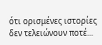ότι ορισμένες ιστορίες δεν τελειώνουν ποτέ...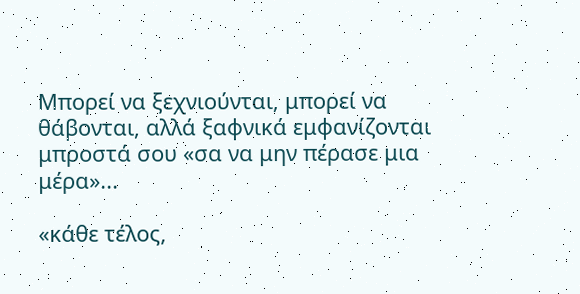Μπορεί να ξεχνιούνται, μπορεί να θάβονται, αλλά ξαφνικά εμφανίζονται μπροστά σου «σα να μην πέρασε μια μέρα»...

«κάθε τέλος,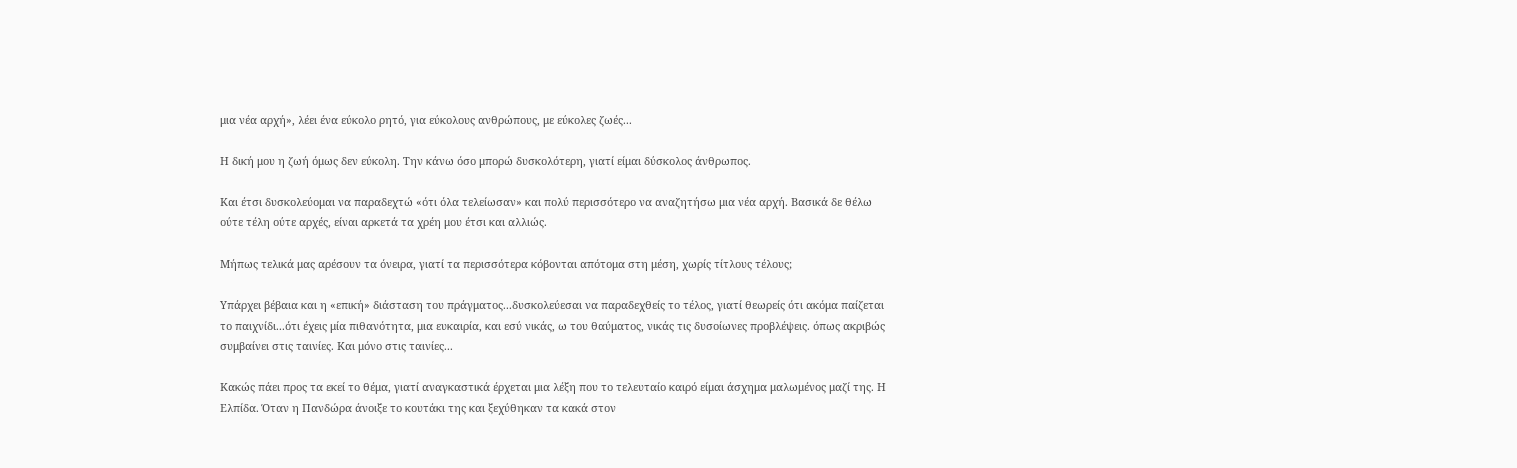μια νέα αρχή», λέει ένα εύκολο ρητό, για εύκολους ανθρώπους, με εύκολες ζωές...

Η δική μου η ζωή όμως δεν εύκολη. Την κάνω όσο μπορώ δυσκολότερη, γιατί είμαι δύσκολος άνθρωπος.

Και έτσι δυσκολεύομαι να παραδεχτώ «ότι όλα τελείωσαν» και πολύ περισσότερο να αναζητήσω μια νέα αρχή. Βασικά δε θέλω ούτε τέλη ούτε αρχές, είναι αρκετά τα χρέη μου έτσι και αλλιώς.

Μήπως τελικά μας αρέσουν τα όνειρα, γιατί τα περισσότερα κόβονται απότομα στη μέση, χωρίς τίτλους τέλους;

Υπάρχει βέβαια και η «επική» διάσταση του πράγματος...δυσκολεύεσαι να παραδεχθείς το τέλος, γιατί θεωρείς ότι ακόμα παίζεται το παιχνίδι...ότι έχεις μία πιθανότητα, μια ευκαιρία, και εσύ νικάς, ω του θαύματος, νικάς τις δυσοίωνες προβλέψεις. όπως ακριβώς συμβαίνει στις ταινίες. Και μόνο στις ταινίες...

Κακώς πάει προς τα εκεί το θέμα, γιατί αναγκαστικά έρχεται μια λέξη που το τελευταίο καιρό είμαι άσχημα μαλωμένος μαζί της. Η Ελπίδα. Όταν η Πανδώρα άνοιξε το κουτάκι της και ξεχύθηκαν τα κακά στον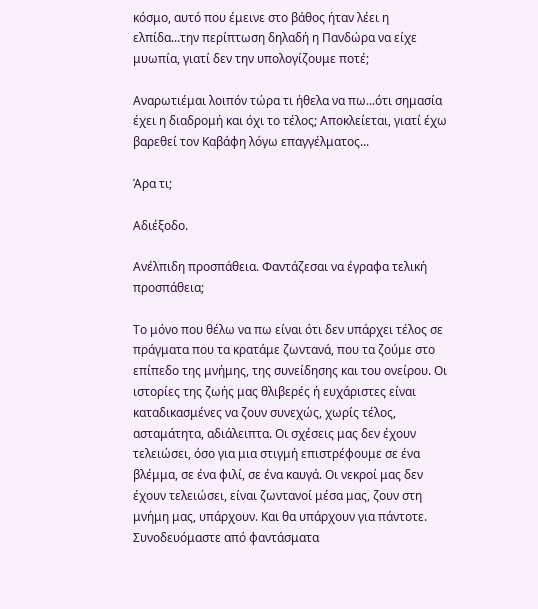κόσμο, αυτό που έμεινε στο βάθος ήταν λέει η ελπίδα...την περίπτωση δηλαδή η Πανδώρα να είχε μυωπία, γιατί δεν την υπολογίζουμε ποτέ;

Αναρωτιέμαι λοιπόν τώρα τι ήθελα να πω...ότι σημασία έχει η διαδρομή και όχι το τέλος; Αποκλείεται, γιατί έχω βαρεθεί τον Καβάφη λόγω επαγγέλματος...

Άρα τι;

Αδιέξοδο.

Ανέλπιδη προσπάθεια. Φαντάζεσαι να έγραφα τελική προσπάθεια;

Το μόνο που θέλω να πω είναι ότι δεν υπάρχει τέλος σε πράγματα που τα κρατάμε ζωντανά, που τα ζούμε στο επίπεδο της μνήμης, της συνείδησης και του ονείρου. Οι ιστορίες της ζωής μας θλιβερές ή ευχάριστες είναι καταδικασμένες να ζουν συνεχώς, χωρίς τέλος, ασταμάτητα, αδιάλειπτα. Οι σχέσεις μας δεν έχουν τελειώσει, όσο για μια στιγμή επιστρέφουμε σε ένα βλέμμα, σε ένα φιλί, σε ένα καυγά. Οι νεκροί μας δεν έχουν τελειώσει, είναι ζωντανοί μέσα μας, ζουν στη μνήμη μας, υπάρχουν. Και θα υπάρχουν για πάντοτε. Συνοδευόμαστε από φαντάσματα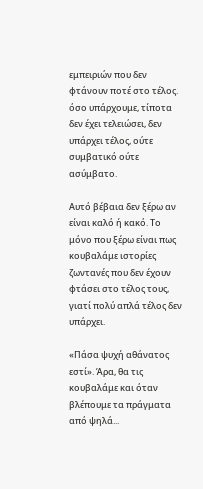εμπειριών που δεν φτάνουν ποτέ στο τέλος. όσο υπάρχουμε, τίποτα δεν έχει τελειώσει, δεν υπάρχει τέλος, ούτε συμβατικό ούτε ασύμβατο.

Αυτό βέβαια δεν ξέρω αν είναι καλό ή κακό. Το μόνο που ξέρω είναι πως κουβαλάμε ιστορίες ζωντανές που δεν έχουν φτάσει στο τέλος τους, γιατί πολύ απλά τέλος δεν υπάρχει.

«Πάσα ψυχή αθάνατος εστί». Άρα, θα τις κουβαλάμε και όταν βλέπουμε τα πράγματα από ψηλά...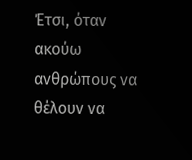Έτσι, όταν ακούω ανθρώπους να θέλουν να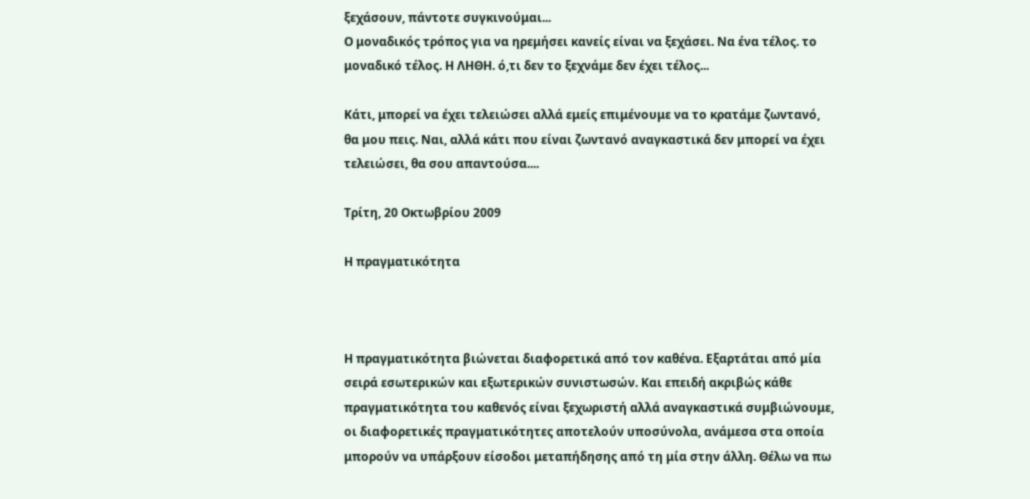ξεχάσουν, πάντοτε συγκινούμαι...
Ο μοναδικός τρόπος για να ηρεμήσει κανείς είναι να ξεχάσει. Να ένα τέλος. το μοναδικό τέλος. Η ΛΗΘΗ. ό,τι δεν το ξεχνάμε δεν έχει τέλος...

Κάτι, μπορεί να έχει τελειώσει αλλά εμείς επιμένουμε να το κρατάμε ζωντανό, θα μου πεις. Ναι, αλλά κάτι που είναι ζωντανό αναγκαστικά δεν μπορεί να έχει τελειώσει, θα σου απαντούσα....

Τρίτη, 20 Οκτωβρίου 2009

Η πραγματικότητα



Η πραγματικότητα βιώνεται διαφορετικά από τον καθένα. Εξαρτάται από μία σειρά εσωτερικών και εξωτερικών συνιστωσών. Και επειδή ακριβώς κάθε πραγματικότητα του καθενός είναι ξεχωριστή αλλά αναγκαστικά συμβιώνουμε, οι διαφορετικές πραγματικότητες αποτελούν υποσύνολα, ανάμεσα στα οποία μπορούν να υπάρξουν είσοδοι μεταπήδησης από τη μία στην άλλη. Θέλω να πω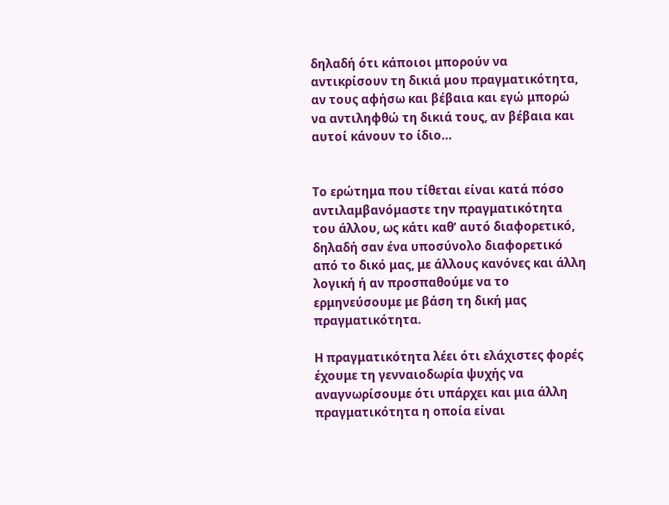δηλαδή ότι κάποιοι μπορούν να αντικρίσουν τη δικιά μου πραγματικότητα, αν τους αφήσω και βέβαια και εγώ μπορώ να αντιληφθώ τη δικιά τους, αν βέβαια και αυτοί κάνουν το ίδιο…


Το ερώτημα που τίθεται είναι κατά πόσο αντιλαμβανόμαστε την πραγματικότητα του άλλου, ως κάτι καθ’ αυτό διαφορετικό, δηλαδή σαν ένα υποσύνολο διαφορετικό από το δικό μας, με άλλους κανόνες και άλλη λογική ή αν προσπαθούμε να το ερμηνεύσουμε με βάση τη δική μας πραγματικότητα.

Η πραγματικότητα λέει ότι ελάχιστες φορές έχουμε τη γενναιοδωρία ψυχής να αναγνωρίσουμε ότι υπάρχει και μια άλλη πραγματικότητα η οποία είναι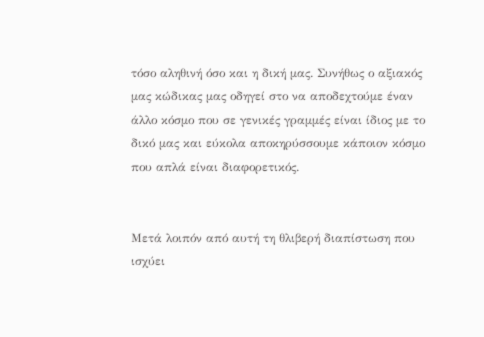τόσο αληθινή όσο και η δική μας. Συνήθως ο αξιακός μας κώδικας μας οδηγεί στο να αποδεχτούμε έναν άλλο κόσμο που σε γενικές γραμμές είναι ίδιος με το δικό μας και εύκολα αποκηρύσσουμε κάποιον κόσμο που απλά είναι διαφορετικός.


Μετά λοιπόν από αυτή τη θλιβερή διαπίστωση που ισχύει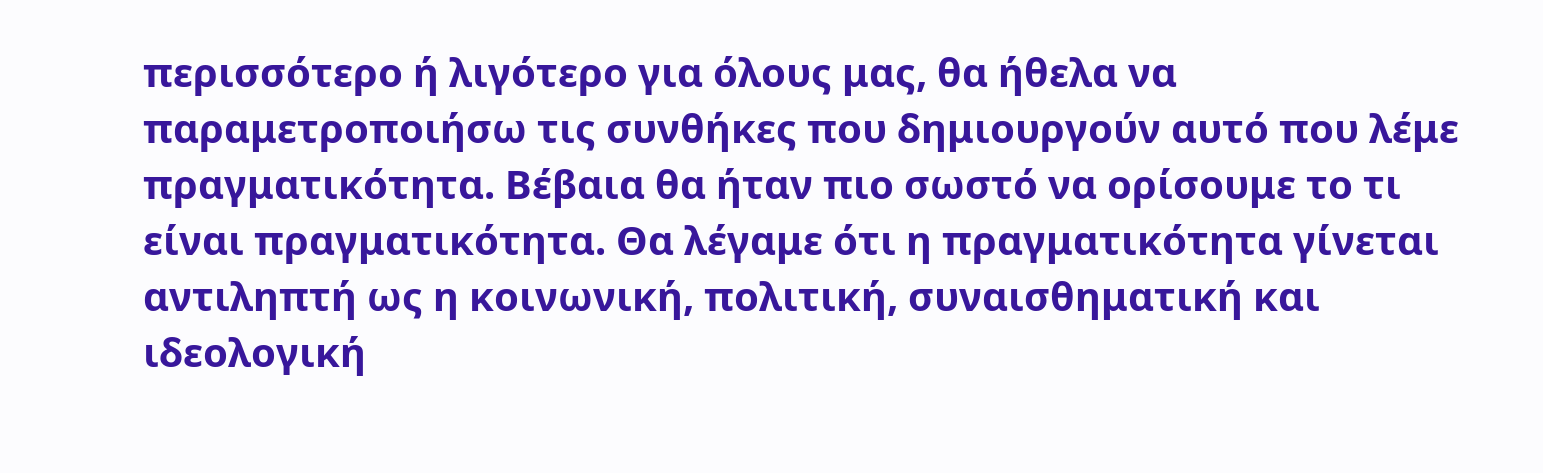περισσότερο ή λιγότερο για όλους μας, θα ήθελα να παραμετροποιήσω τις συνθήκες που δημιουργούν αυτό που λέμε πραγματικότητα. Βέβαια θα ήταν πιο σωστό να ορίσουμε το τι είναι πραγματικότητα. Θα λέγαμε ότι η πραγματικότητα γίνεται αντιληπτή ως η κοινωνική, πολιτική, συναισθηματική και ιδεολογική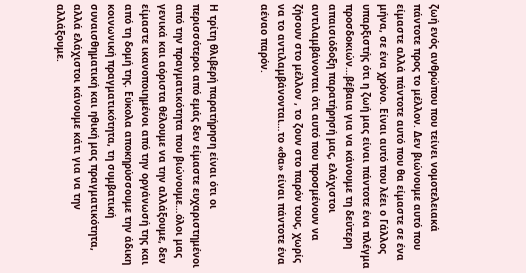ζωή ενός ανθρώπου που τείνει νομοτελειακά πάντοτε προς το μέλλον. Δεν βιώνουμε αυτό που είμαστε αλλά πάντοτε αυτό που θα είμαστε σε ένα μήνα, σε ένα χρόνο. Είναι αυτό που λέει ο Γάλλος υπαρξιστής ότι η ζωή μας είναι πάντοτε ένα πλέγμα προσδοκιών…βέβαια για να κάνουμε τη δεύτερη απαισιόδοξη παρατήρησή μας, ελάχιστοι αντιλαμβάνονται ότι αυτό που προσμένουν να ζήσουν στο μέλλον , το ζουν στο παρόν τους, χωρίς να το αντιλαμβάνονται…το «θα» είναι πάντοτε ένα αέναο παρόν.


Η τρίτη θλιβερή παρατήρηση είναι ότι οι περισσότεροι από εμάς δεν είμαστε ευχαριστημένοι από την πραγματικότητα που βιώνουμε…όλοι μας γενικά και αόριστα θέλουμε να την αλλάξουμε, δεν είμαστε ικανοποιημένοι από την οργάνωσή της και από τη δομή της. Εύκολα αποκηρύσσουμε την άδικη κοινωνική πραγματικότητα, τη συμβατική συναισθηματική και ηθική μας πραγματικότητα, αλλά ελάχιστοι κάνουμε κάτι για να την αλλάξουμε.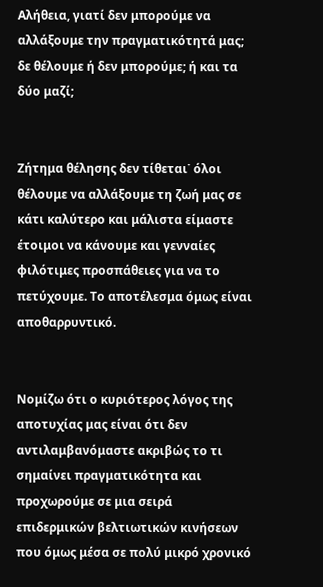Αλήθεια, γιατί δεν μπορούμε να αλλάξουμε την πραγματικότητά μας; δε θέλουμε ή δεν μπορούμε; ή και τα δύο μαζί;


Ζήτημα θέλησης δεν τίθεται˙ όλοι θέλουμε να αλλάξουμε τη ζωή μας σε κάτι καλύτερο και μάλιστα είμαστε έτοιμοι να κάνουμε και γενναίες φιλότιμες προσπάθειες για να το πετύχουμε. Το αποτέλεσμα όμως είναι αποθαρρυντικό.


Νομίζω ότι ο κυριότερος λόγος της αποτυχίας μας είναι ότι δεν αντιλαμβανόμαστε ακριβώς το τι σημαίνει πραγματικότητα και προχωρούμε σε μια σειρά επιδερμικών βελτιωτικών κινήσεων που όμως μέσα σε πολύ μικρό χρονικό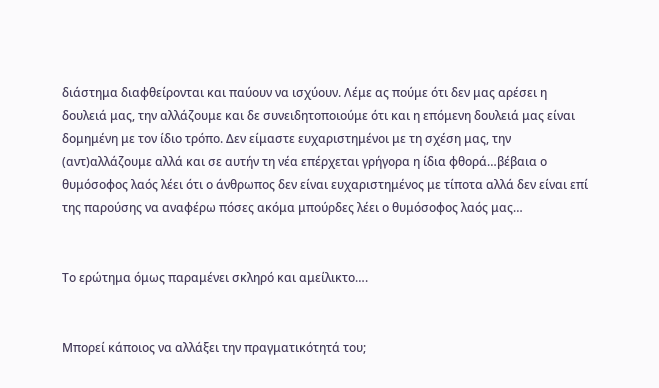διάστημα διαφθείρονται και παύουν να ισχύουν. Λέμε ας πούμε ότι δεν μας αρέσει η δουλειά μας, την αλλάζουμε και δε συνειδητοποιούμε ότι και η επόμενη δουλειά μας είναι δομημένη με τον ίδιο τρόπο. Δεν είμαστε ευχαριστημένοι με τη σχέση μας, την (αντ)αλλάζουμε αλλά και σε αυτήν τη νέα επέρχεται γρήγορα η ίδια φθορά…βέβαια ο θυμόσοφος λαός λέει ότι ο άνθρωπος δεν είναι ευχαριστημένος με τίποτα αλλά δεν είναι επί της παρούσης να αναφέρω πόσες ακόμα μπούρδες λέει ο θυμόσοφος λαός μας…


Το ερώτημα όμως παραμένει σκληρό και αμείλικτο….


Μπορεί κάποιος να αλλάξει την πραγματικότητά του;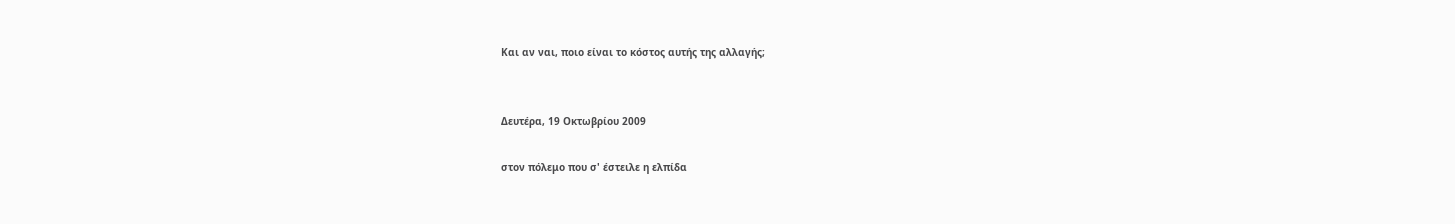Και αν ναι, ποιο είναι το κόστος αυτής της αλλαγής;


Δευτέρα, 19 Οκτωβρίου 2009

στον πόλεμο που σ' έστειλε η ελπίδα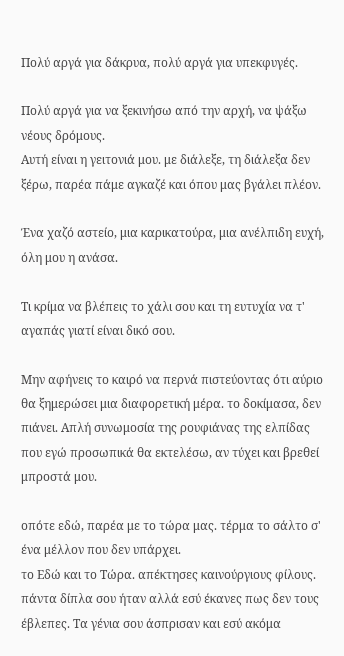Πολύ αργά για δάκρυα, πολύ αργά για υπεκφυγές.

Πολύ αργά για να ξεκινήσω από την αρχή, να ψάξω νέους δρόμους.
Αυτή είναι η γειτονιά μου. με διάλεξε, τη διάλεξα δεν ξέρω, παρέα πάμε αγκαζέ και όπου μας βγάλει πλέον.

Ένα χαζό αστείο, μια καρικατούρα, μια ανέλπιδη ευχή, όλη μου η ανάσα.

Τι κρίμα να βλέπεις το χάλι σου και τη ευτυχία να τ' αγαπάς γιατί είναι δικό σου.

Μην αφήνεις το καιρό να περνά πιστεύοντας ότι αύριο θα ξημερώσει μια διαφορετική μέρα. το δοκίμασα, δεν πιάνει. Απλή συνωμοσία της ρουφιάνας της ελπίδας που εγώ προσωπικά θα εκτελέσω, αν τύχει και βρεθεί μπροστά μου.

οπότε εδώ, παρέα με το τώρα μας. τέρμα το σάλτο σ' ένα μέλλον που δεν υπάρχει.
το Εδώ και το Τώρα. απέκτησες καινούργιους φίλους. πάντα δίπλα σου ήταν αλλά εσύ έκανες πως δεν τους έβλεπες. Τα γένια σου άσπρισαν και εσύ ακόμα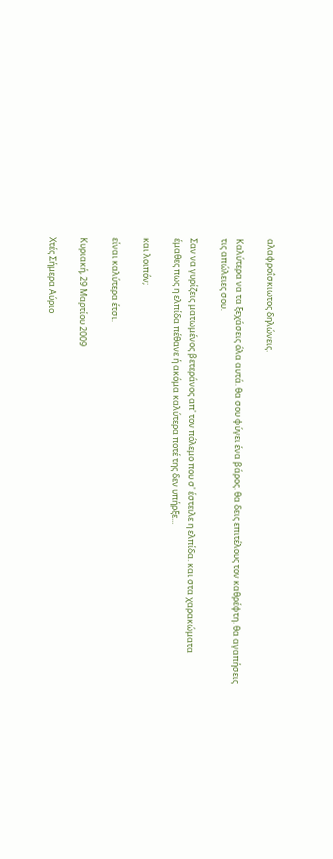αλαφροΐσκιωτος δηλώνεις.

Καλύτερα να τα ξεχάσεις όλα αυτά. θα σου φύγει ένα βάρος. θα δεις επιτέλους τον καθρέφτη. θα αγαπήσεις τις απώλειες σου.

Σαν να γυρίζεις ματωμένος βετεράνος απ' τον πόλεμο που σ' έστειλε η ελπίδα. και στα χαρακώματα έμαθες πως η ελπίδα πέθανε ή ακόμα καλύτερα ποτέ της δεν υπήρξε...

και λοιπόν;

είναι καλύτερα έτσι.

Κυριακή, 29 Μαρτίου 2009

Χτές Σήμερα Αύριο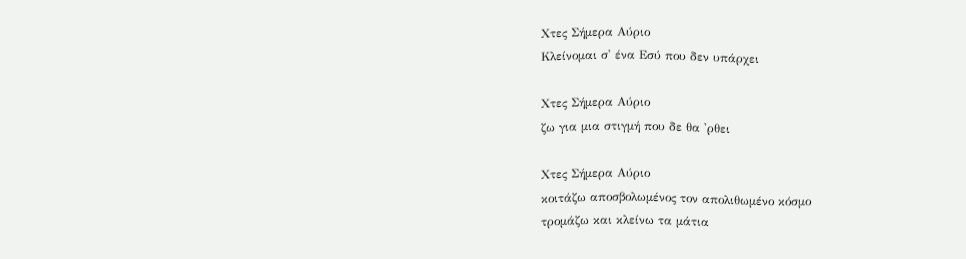Χτες Σήμερα Αύριο
Κλείνομαι σ' ένα Εσύ που δεν υπάρχει

Χτες Σήμερα Αύριο
ζω για μια στιγμή που δε θα 'ρθει

Χτες Σήμερα Αύριο
κοιτάζω αποσβολωμένος τον απολιθωμένο κόσμο
τρομάζω και κλείνω τα μάτια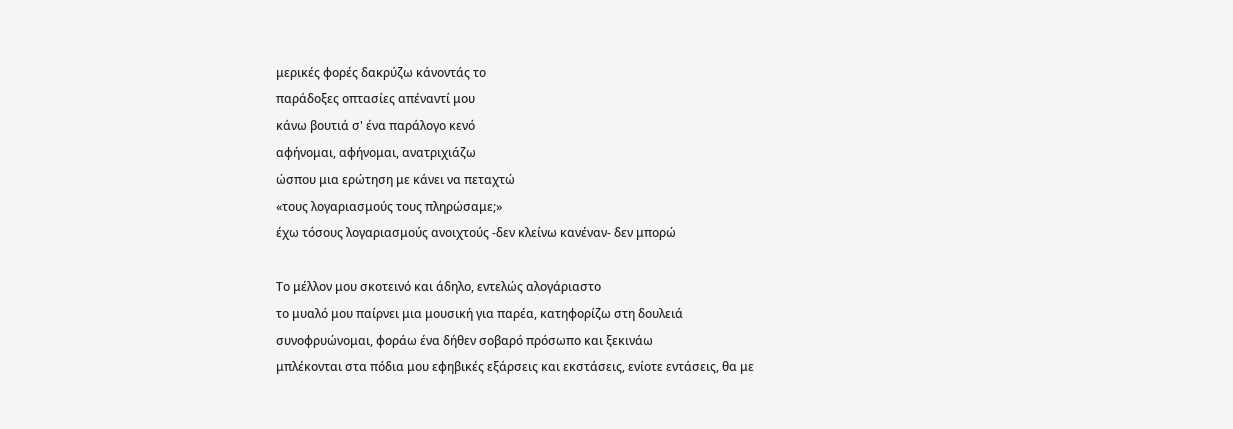μερικές φορές δακρύζω κάνοντάς το
παράδοξες οπτασίες απέναντί μου
κάνω βουτιά σ' ένα παράλογο κενό
αφήνομαι, αφήνομαι, ανατριχιάζω
ώσπου μια ερώτηση με κάνει να πεταχτώ
«τους λογαριασμούς τους πληρώσαμε;»
έχω τόσους λογαριασμούς ανοιχτούς -δεν κλείνω κανέναν- δεν μπορώ

Το μέλλον μου σκοτεινό και άδηλο, εντελώς αλογάριαστο
το μυαλό μου παίρνει μια μουσική για παρέα, κατηφορίζω στη δουλειά
συνοφρυώνομαι, φοράω ένα δήθεν σοβαρό πρόσωπο και ξεκινάω
μπλέκονται στα πόδια μου εφηβικές εξάρσεις και εκστάσεις, ενίοτε εντάσεις, θα με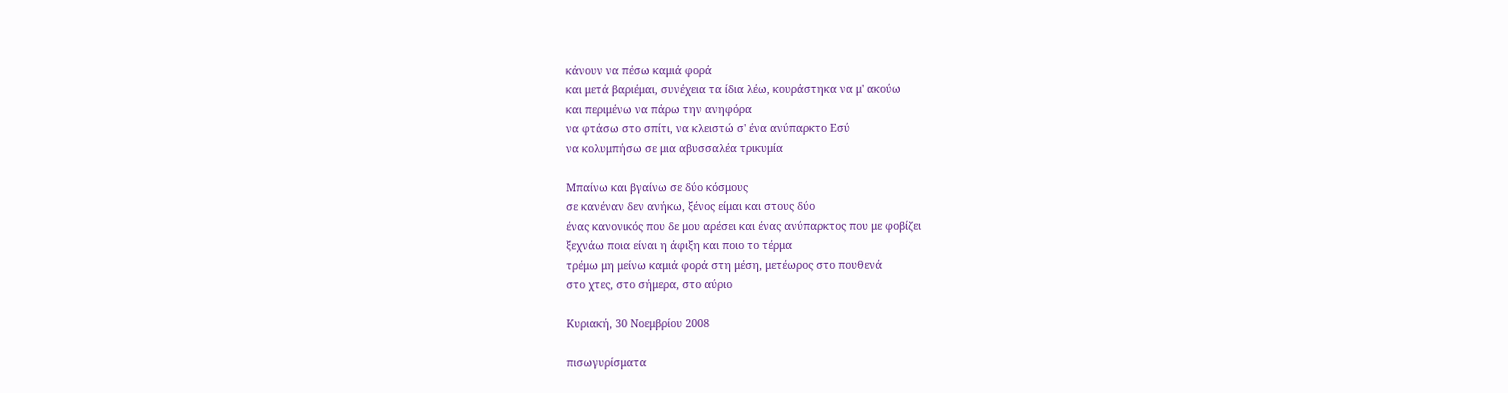κάνουν να πέσω καμιά φορά
και μετά βαριέμαι, συνέχεια τα ίδια λέω, κουράστηκα να μ' ακούω
και περιμένω να πάρω την ανηφόρα
να φτάσω στο σπίτι, να κλειστώ σ' ένα ανύπαρκτο Εσύ
να κολυμπήσω σε μια αβυσσαλέα τρικυμία

Μπαίνω και βγαίνω σε δύο κόσμους
σε κανέναν δεν ανήκω, ξένος είμαι και στους δύο
ένας κανονικός που δε μου αρέσει και ένας ανύπαρκτος που με φοβίζει
ξεχνάω ποια είναι η άφιξη και ποιο το τέρμα
τρέμω μη μείνω καμιά φορά στη μέση, μετέωρος στο πουθενά
στο χτες, στο σήμερα, στο αύριο

Κυριακή, 30 Νοεμβρίου 2008

πισωγυρίσματα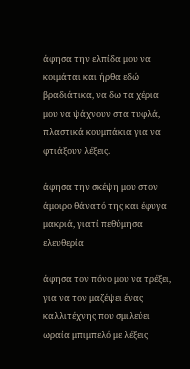άφησα την ελπίδα μου να κοιμάται και ήρθα εδώ βραδιάτικα, να δω τα χέρια μου να ψάχνουν στα τυφλά, πλαστικά κουμπάκια για να φτιάξουν λέξεις.

άφησα την σκέψη μου στον άμοιρο θάνατό της και έφυγα μακριά, γιατί πεθύμησα ελευθερία

άφησα τον πόνο μου να τρέξει, για να τον μαζέψει ένας καλλιτέχνης που σμιλεύει ωραία μπιμπελό με λέξεις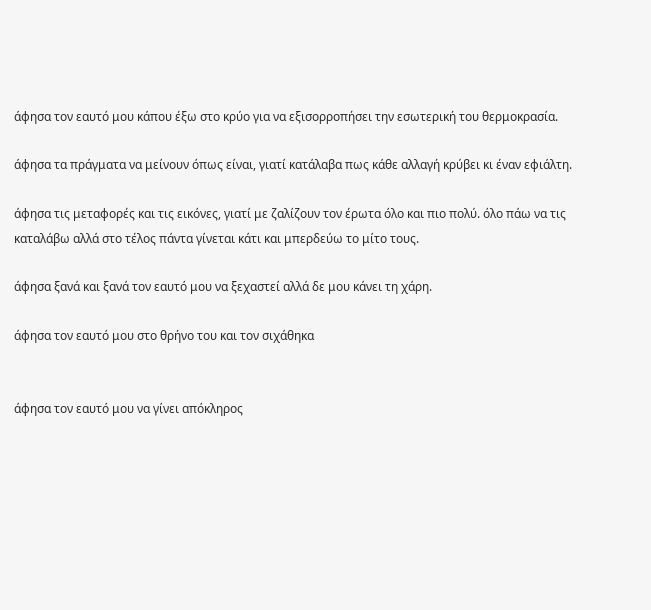άφησα τον εαυτό μου κάπου έξω στο κρύο για να εξισορροπήσει την εσωτερική του θερμοκρασία.

άφησα τα πράγματα να μείνουν όπως είναι, γιατί κατάλαβα πως κάθε αλλαγή κρύβει κι έναν εφιάλτη.

άφησα τις μεταφορές και τις εικόνες, γιατί με ζαλίζουν τον έρωτα όλο και πιο πολύ. όλο πάω να τις καταλάβω αλλά στο τέλος πάντα γίνεται κάτι και μπερδεύω το μίτο τους.

άφησα ξανά και ξανά τον εαυτό μου να ξεχαστεί αλλά δε μου κάνει τη χάρη.

άφησα τον εαυτό μου στο θρήνο του και τον σιχάθηκα


άφησα τον εαυτό μου να γίνει απόκληρος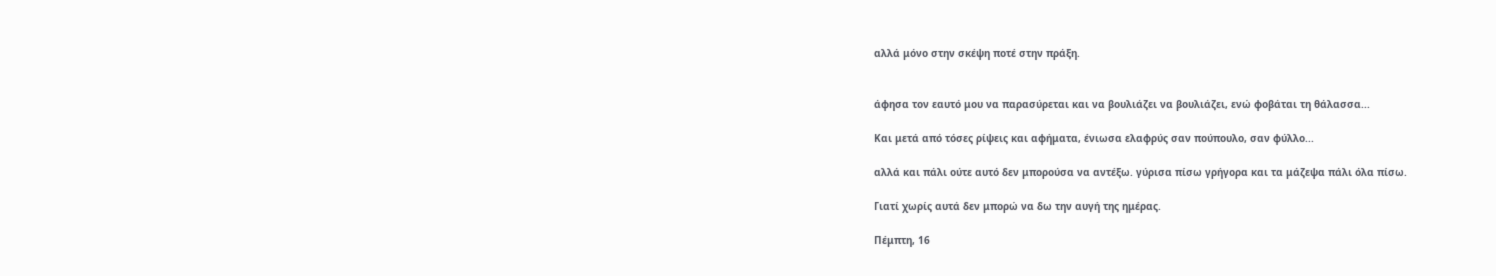αλλά μόνο στην σκέψη ποτέ στην πράξη.


άφησα τον εαυτό μου να παρασύρεται και να βουλιάζει να βουλιάζει, ενώ φοβάται τη θάλασσα...

Και μετά από τόσες ρίψεις και αφήματα, ένιωσα ελαφρύς σαν πούπουλο, σαν φύλλο...

αλλά και πάλι ούτε αυτό δεν μπορούσα να αντέξω. γύρισα πίσω γρήγορα και τα μάζεψα πάλι όλα πίσω.

Γιατί χωρίς αυτά δεν μπορώ να δω την αυγή της ημέρας.

Πέμπτη, 16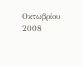Οκτωβρίου 2008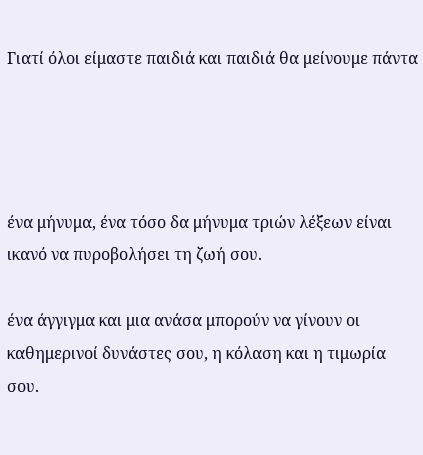Γιατί όλοι είμαστε παιδιά και παιδιά θα μείνουμε πάντα




ένα μήνυμα, ένα τόσο δα μήνυμα τριών λέξεων είναι ικανό να πυροβολήσει τη ζωή σου.

ένα άγγιγμα και μια ανάσα μπορούν να γίνουν οι καθημερινοί δυνάστες σου, η κόλαση και η τιμωρία σου.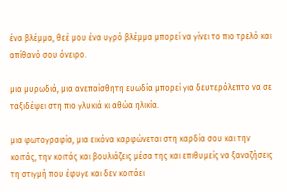ένα βλέμμα, θεέ μου ένα υγρό βλέμμα μπορεί να γίνει το πιο τρελό και απίθανό σου όνειρο.

μια μυρωδιά, μια ανεπαίσθητη ευωδία μπορεί για δευτερόλεπτο να σε ταξιδέψει στη πιο γλυκιά κι αθώα ηλικία.

μια φωτογραφία, μια εικόνα καρφώνεται στη καρδία σου και την κοιτάς, την κοιτάς και βουλιάζεις μέσα της και επιθυμείς να ξαναζήσεις τη στιγμή που έφυγε και δεν κοιτάει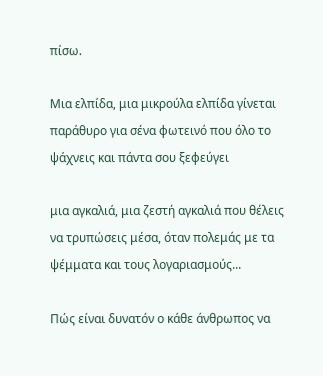πίσω.

Μια ελπίδα, μια μικρούλα ελπίδα γίνεται παράθυρο για σένα φωτεινό που όλο το ψάχνεις και πάντα σου ξεφεύγει

μια αγκαλιά, μια ζεστή αγκαλιά που θέλεις να τρυπώσεις μέσα, όταν πολεμάς με τα ψέμματα και τους λογαριασμούς...

Πώς είναι δυνατόν ο κάθε άνθρωπος να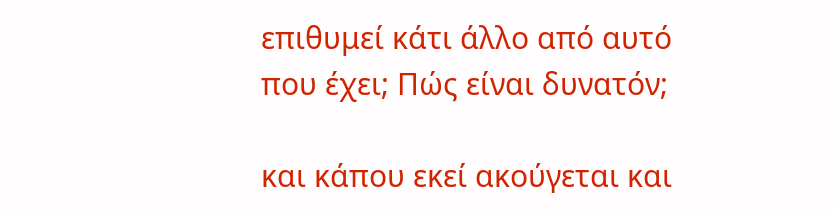επιθυμεί κάτι άλλο από αυτό που έχει; Πώς είναι δυνατόν;

και κάπου εκεί ακούγεται και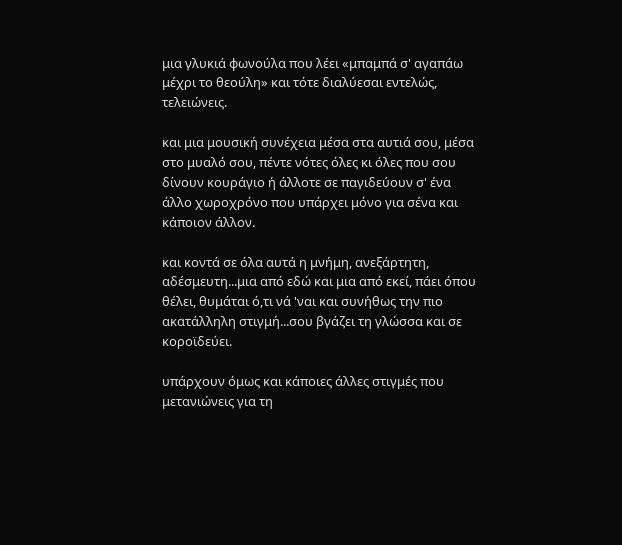μια γλυκιά φωνούλα που λέει «μπαμπά σ' αγαπάω μέχρι το θεούλη» και τότε διαλύεσαι εντελώς, τελειώνεις.

και μια μουσική συνέχεια μέσα στα αυτιά σου, μέσα στο μυαλό σου, πέντε νότες όλες κι όλες που σου δίνουν κουράγιο ή άλλοτε σε παγιδεύουν σ' ένα άλλο χωροχρόνο που υπάρχει μόνο για σένα και κάποιον άλλον.

και κοντά σε όλα αυτά η μνήμη, ανεξάρτητη, αδέσμευτη...μια από εδώ και μια από εκεί, πάει όπου θέλει, θυμάται ό,τι νά 'ναι και συνήθως την πιο ακατάλληλη στιγμή...σου βγάζει τη γλώσσα και σε κοροϊδεύει.

υπάρχουν όμως και κάποιες άλλες στιγμές που μετανιώνεις για τη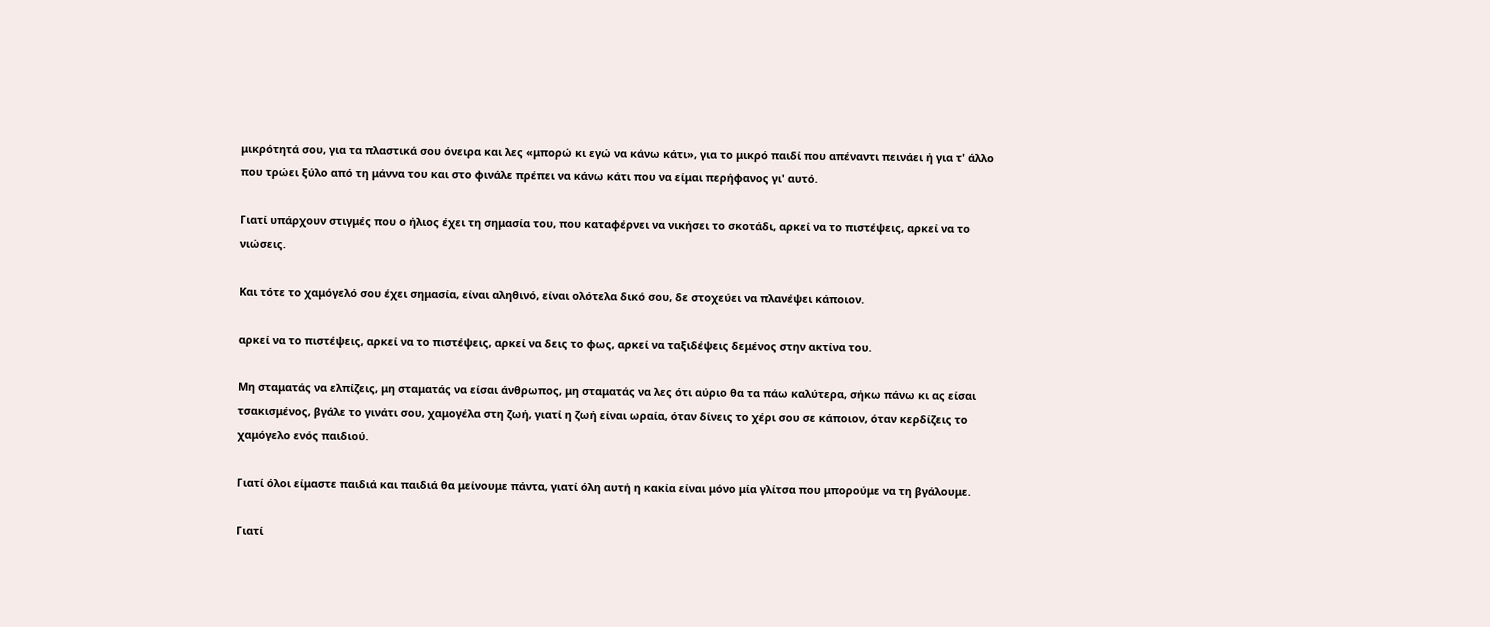μικρότητά σου, για τα πλαστικά σου όνειρα και λες «μπορώ κι εγώ να κάνω κάτι», για το μικρό παιδί που απέναντι πεινάει ή για τ' άλλο που τρώει ξύλο από τη μάννα του και στο φινάλε πρέπει να κάνω κάτι που να είμαι περήφανος γι' αυτό.

Γιατί υπάρχουν στιγμές που ο ήλιος έχει τη σημασία του, που καταφέρνει να νικήσει το σκοτάδι, αρκεί να το πιστέψεις, αρκεί να το νιώσεις.

Και τότε το χαμόγελό σου έχει σημασία, είναι αληθινό, είναι ολότελα δικό σου, δε στοχεύει να πλανέψει κάποιον.

αρκεί να το πιστέψεις, αρκεί να το πιστέψεις, αρκεί να δεις το φως, αρκεί να ταξιδέψεις δεμένος στην ακτίνα του.

Μη σταματάς να ελπίζεις, μη σταματάς να είσαι άνθρωπος, μη σταματάς να λες ότι αύριο θα τα πάω καλύτερα, σήκω πάνω κι ας είσαι τσακισμένος, βγάλε το γινάτι σου, χαμογέλα στη ζωή, γιατί η ζωή είναι ωραία, όταν δίνεις το χέρι σου σε κάποιον, όταν κερδίζεις το χαμόγελο ενός παιδιού.

Γιατί όλοι είμαστε παιδιά και παιδιά θα μείνουμε πάντα, γιατί όλη αυτή η κακία είναι μόνο μία γλίτσα που μπορούμε να τη βγάλουμε.

Γιατί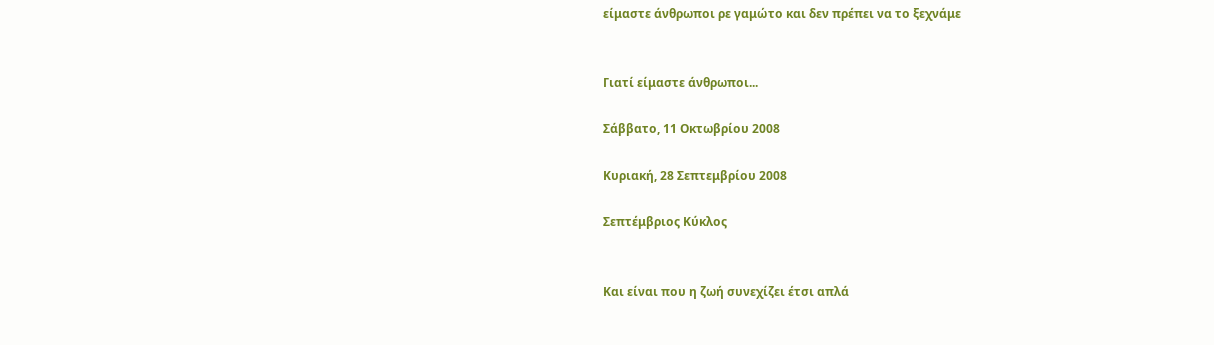είμαστε άνθρωποι ρε γαμώτο και δεν πρέπει να το ξεχνάμε


Γιατί είμαστε άνθρωποι...

Σάββατο, 11 Οκτωβρίου 2008

Κυριακή, 28 Σεπτεμβρίου 2008

Σεπτέμβριος Κύκλος


Και είναι που η ζωή συνεχίζει έτσι απλά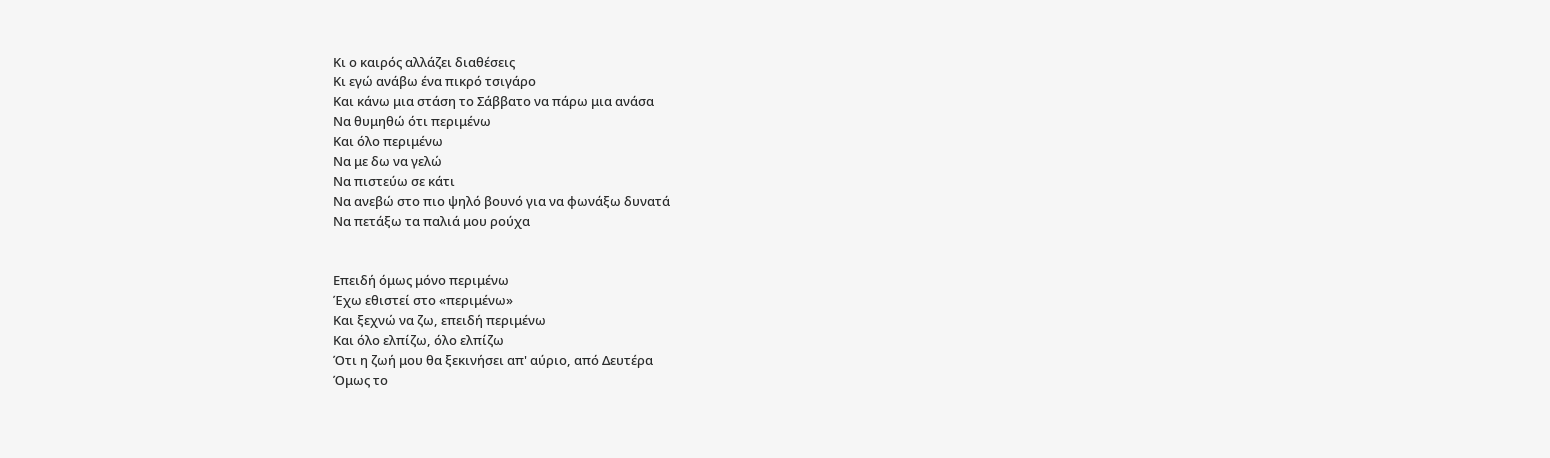Κι ο καιρός αλλάζει διαθέσεις
Κι εγώ ανάβω ένα πικρό τσιγάρο
Και κάνω μια στάση το Σάββατο να πάρω μια ανάσα
Να θυμηθώ ότι περιμένω
Και όλο περιμένω
Να με δω να γελώ
Να πιστεύω σε κάτι
Να ανεβώ στο πιο ψηλό βουνό για να φωνάξω δυνατά
Να πετάξω τα παλιά μου ρούχα


Επειδή όμως μόνο περιμένω
Έχω εθιστεί στο «περιμένω»
Και ξεχνώ να ζω, επειδή περιμένω
Και όλο ελπίζω, όλο ελπίζω
Ότι η ζωή μου θα ξεκινήσει απ' αύριο, από Δευτέρα
Όμως το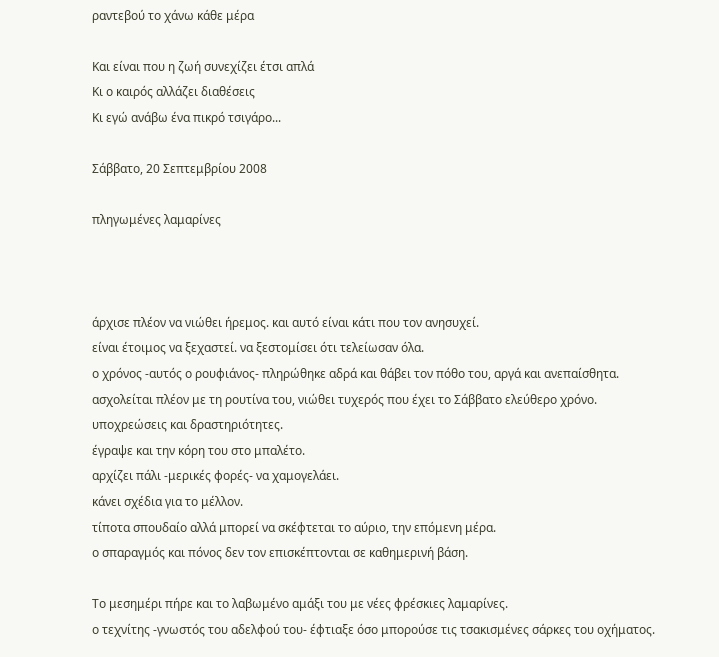ραντεβού το χάνω κάθε μέρα

Και είναι που η ζωή συνεχίζει έτσι απλά
Κι ο καιρός αλλάζει διαθέσεις
Κι εγώ ανάβω ένα πικρό τσιγάρο...

Σάββατο, 20 Σεπτεμβρίου 2008

πληγωμένες λαμαρίνες



άρχισε πλέον να νιώθει ήρεμος. και αυτό είναι κάτι που τον ανησυχεί.
είναι έτοιμος να ξεχαστεί. να ξεστομίσει ότι τελείωσαν όλα.
ο χρόνος -αυτός ο ρουφιάνος- πληρώθηκε αδρά και θάβει τον πόθο του, αργά και ανεπαίσθητα.
ασχολείται πλέον με τη ρουτίνα του, νιώθει τυχερός που έχει το Σάββατο ελεύθερο χρόνο.
υποχρεώσεις και δραστηριότητες.
έγραψε και την κόρη του στο μπαλέτο.
αρχίζει πάλι -μερικές φορές- να χαμογελάει.
κάνει σχέδια για το μέλλον.
τίποτα σπουδαίο αλλά μπορεί να σκέφτεται το αύριο, την επόμενη μέρα.
ο σπαραγμός και πόνος δεν τον επισκέπτονται σε καθημερινή βάση.

Tο μεσημέρι πήρε και το λαβωμένο αμάξι του με νέες φρέσκιες λαμαρίνες.
ο τεχνίτης -γνωστός του αδελφού του- έφτιαξε όσο μπορούσε τις τσακισμένες σάρκες του οχήματος.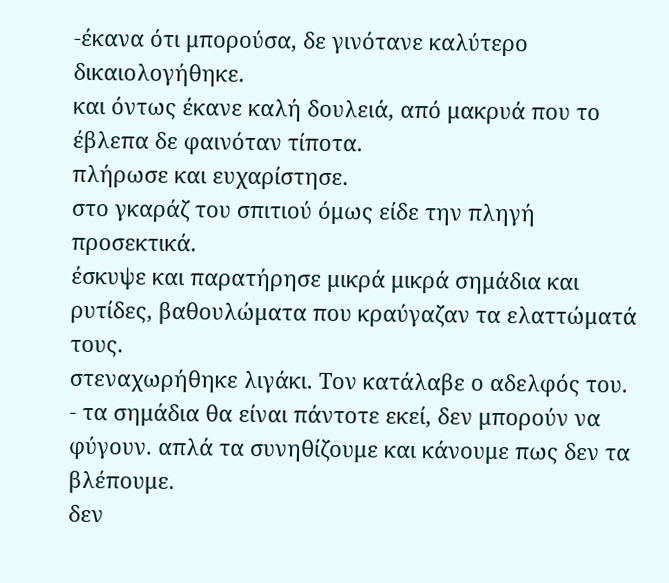-έκανα ότι μπορούσα, δε γινότανε καλύτερο δικαιολογήθηκε.
και όντως έκανε καλή δουλειά, από μακρυά που το έβλεπα δε φαινόταν τίποτα.
πλήρωσε και ευχαρίστησε.
στο γκαράζ του σπιτιού όμως είδε την πληγή προσεκτικά.
έσκυψε και παρατήρησε μικρά μικρά σημάδια και ρυτίδες, βαθουλώματα που κραύγαζαν τα ελαττώματά τους.
στεναχωρήθηκε λιγάκι. Τον κατάλαβε ο αδελφός του.
- τα σημάδια θα είναι πάντοτε εκεί, δεν μπορούν να φύγουν. απλά τα συνηθίζουμε και κάνουμε πως δεν τα βλέπουμε.
δεν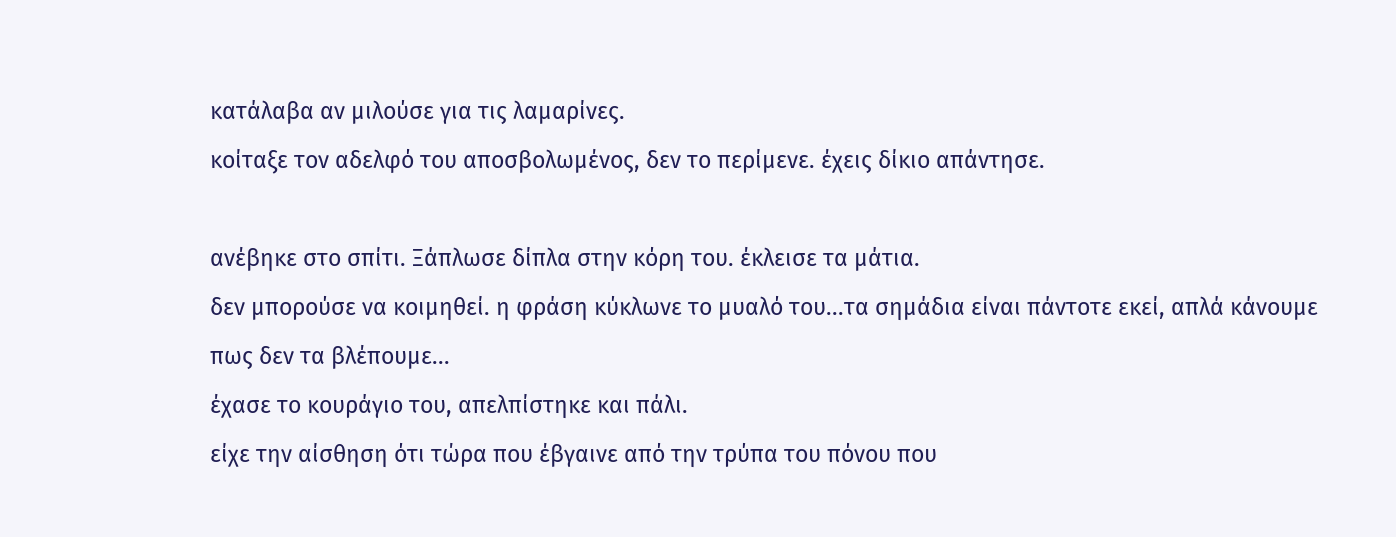κατάλαβα αν μιλούσε για τις λαμαρίνες.
κοίταξε τον αδελφό του αποσβολωμένος, δεν το περίμενε. έχεις δίκιο απάντησε.

ανέβηκε στο σπίτι. Ξάπλωσε δίπλα στην κόρη του. έκλεισε τα μάτια.
δεν μπορούσε να κοιμηθεί. η φράση κύκλωνε το μυαλό του...τα σημάδια είναι πάντοτε εκεί, απλά κάνουμε πως δεν τα βλέπουμε...
έχασε το κουράγιο του, απελπίστηκε και πάλι.
είχε την αίσθηση ότι τώρα που έβγαινε από την τρύπα του πόνου που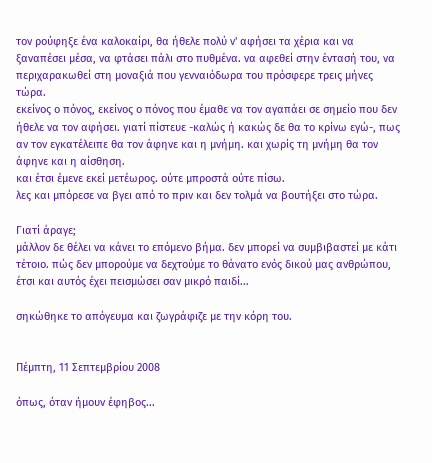τον ρούφηξε ένα καλοκαίρι, θα ήθελε πολύ ν' αφήσει τα χέρια και να ξαναπέσει μέσα, να φτάσει πάλι στο πυθμένα. να αφεθεί στην έντασή του, να περιχαρακωθεί στη μοναξιά που γενναιόδωρα του πρόσφερε τρεις μήνες τώρα.
εκείνος ο πόνος, εκείνος ο πόνος που έμαθε να τον αγαπάει σε σημείο που δεν ήθελε να τον αφήσει. γιατί πίστευε -καλώς ή κακώς δε θα το κρίνω εγώ-, πως αν τον εγκατέλειπε θα τον άφηνε και η μνήμη. και χωρίς τη μνήμη θα τον άφηνε και η αίσθηση.
και έτσι έμενε εκεί μετέωρος. ούτε μπροστά ούτε πίσω.
λες και μπόρεσε να βγει από το πριν και δεν τολμά να βουτήξει στο τώρα.

Γιατί άραγε;
μάλλον δε θέλει να κάνει το επόμενο βήμα. δεν μπορεί να συμβιβαστεί με κάτι τέτοιο. πώς δεν μπορούμε να δεχτούμε το θάνατο ενός δικού μας ανθρώπου, έτσι και αυτός έχει πεισμώσει σαν μικρό παιδί...

σηκώθηκε το απόγευμα και ζωγράφιζε με την κόρη του.


Πέμπτη, 11 Σεπτεμβρίου 2008

όπως, όταν ήμουν έφηβος...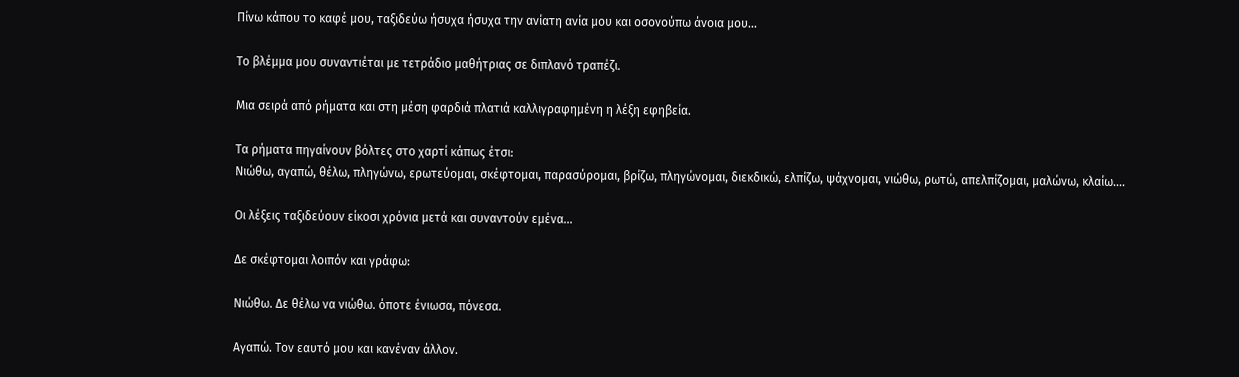Πίνω κάπου το καφέ μου, ταξιδεύω ήσυχα ήσυχα την ανίατη ανία μου και οσονούπω άνοια μου...

Το βλέμμα μου συναντιέται με τετράδιο μαθήτριας σε διπλανό τραπέζι.

Μια σειρά από ρήματα και στη μέση φαρδιά πλατιά καλλιγραφημένη η λέξη εφηβεία.

Τα ρήματα πηγαίνουν βόλτες στο χαρτί κάπως έτσι:
Νιώθω, αγαπώ, θέλω, πληγώνω, ερωτεύομαι, σκέφτομαι, παρασύρομαι, βρίζω, πληγώνομαι, διεκδικώ, ελπίζω, ψάχνομαι, νιώθω, ρωτώ, απελπίζομαι, μαλώνω, κλαίω....

Οι λέξεις ταξιδεύουν είκοσι χρόνια μετά και συναντούν εμένα...

Δε σκέφτομαι λοιπόν και γράφω:

Νιώθω. Δε θέλω να νιώθω. όποτε ένιωσα, πόνεσα.

Αγαπώ. Τον εαυτό μου και κανέναν άλλον.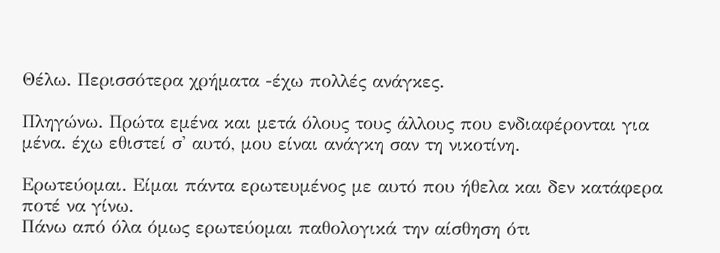Θέλω. Περισσότερα χρήματα -έχω πολλές ανάγκες.

Πληγώνω. Πρώτα εμένα και μετά όλους τους άλλους που ενδιαφέρονται για μένα. έχω εθιστεί σ' αυτό, μου είναι ανάγκη σαν τη νικοτίνη.

Ερωτεύομαι. Είμαι πάντα ερωτευμένος με αυτό που ήθελα και δεν κατάφερα ποτέ να γίνω.
Πάνω από όλα όμως ερωτεύομαι παθολογικά την αίσθηση ότι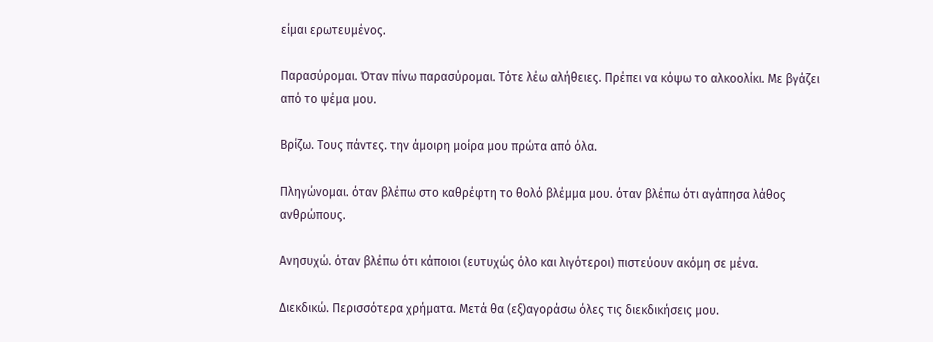είμαι ερωτευμένος.

Παρασύρομαι. Όταν πίνω παρασύρομαι. Τότε λέω αλήθειες. Πρέπει να κόψω το αλκοολίκι. Με βγάζει από το ψέμα μου.

Βρίζω. Τους πάντες. την άμοιρη μοίρα μου πρώτα από όλα.

Πληγώνομαι. όταν βλέπω στο καθρέφτη το θολό βλέμμα μου. όταν βλέπω ότι αγάπησα λάθος ανθρώπους.

Ανησυχώ. όταν βλέπω ότι κάποιοι (ευτυχώς όλο και λιγότεροι) πιστεύουν ακόμη σε μένα.

Διεκδικώ. Περισσότερα χρήματα. Μετά θα (εξ)αγοράσω όλες τις διεκδικήσεις μου.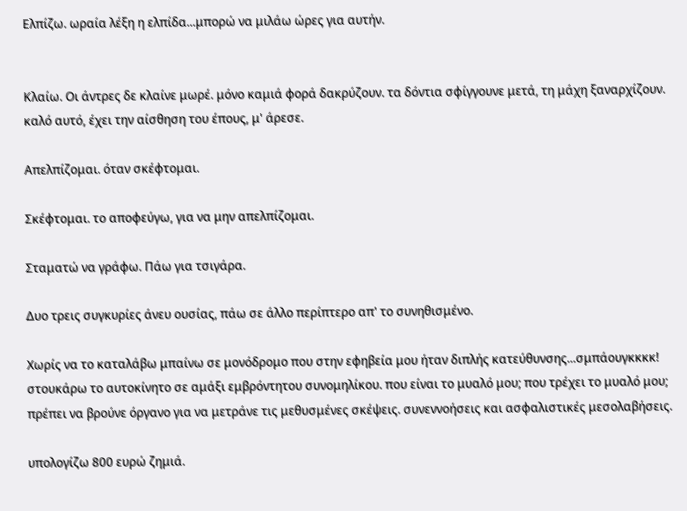Ελπίζω. ωραία λέξη η ελπίδα...μπορώ να μιλάω ώρες για αυτήν.


Κλαίω. Οι άντρες δε κλαίνε μωρέ. μόνο καμιά φορά δακρύζουν. τα δόντια σφίγγουνε μετά, τη μάχη ξαναρχίζουν. καλό αυτό, έχει την αίσθηση του έπους, μ' άρεσε.

Απελπίζομαι. όταν σκέφτομαι.

Σκέφτομαι. το αποφεύγω, για να μην απελπίζομαι.

Σταματώ να γράφω. Πάω για τσιγάρα.

Δυο τρεις συγκυρίες άνευ ουσίας, πάω σε άλλο περίπτερο απ' το συνηθισμένο.

Χωρίς να το καταλάβω μπαίνω σε μονόδρομο που στην εφηβεία μου ήταν διπλής κατεύθυνσης...σμπάουγκκκκ! στουκάρω το αυτοκίνητο σε αμάξι εμβρόντητου συνομηλίκου. που είναι το μυαλό μου; που τρέχει το μυαλό μου; πρέπει να βρούνε όργανο για να μετράνε τις μεθυσμένες σκέψεις. συνεννοήσεις και ασφαλιστικές μεσολαβήσεις.

υπολογίζω 800 ευρώ ζημιά.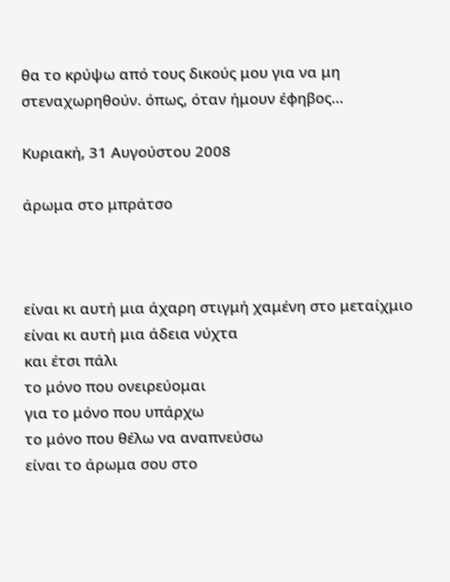θα το κρύψω από τους δικούς μου για να μη στεναχωρηθούν. όπως, όταν ήμουν έφηβος...

Κυριακή, 31 Αυγούστου 2008

άρωμα στο μπράτσο



είναι κι αυτή μια άχαρη στιγμή χαμένη στο μεταίχμιο
είναι κι αυτή μια άδεια νύχτα
και έτσι πάλι
το μόνο που ονειρεύομαι
για το μόνο που υπάρχω
το μόνο που θέλω να αναπνεύσω
είναι το άρωμα σου στο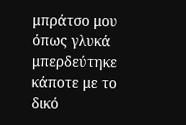μπράτσο μου
όπως γλυκά μπερδεύτηκε κάποτε με το δικό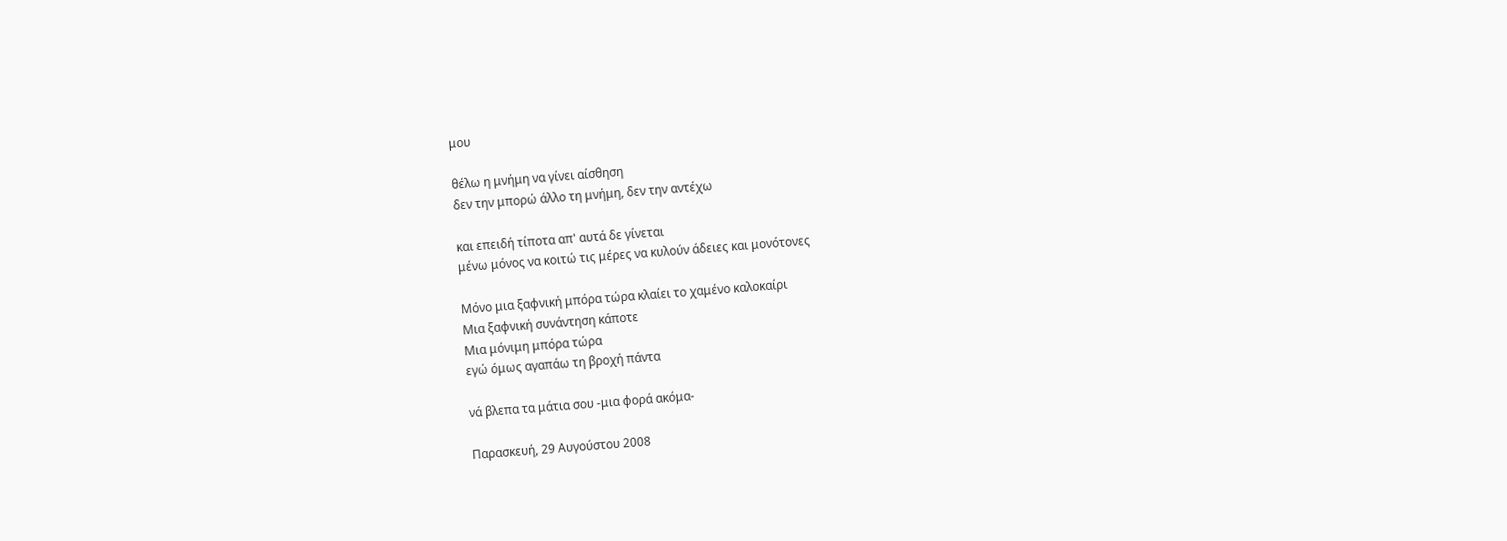μου

θέλω η μνήμη να γίνει αίσθηση
δεν την μπορώ άλλο τη μνήμη, δεν την αντέχω

και επειδή τίποτα απ' αυτά δε γίνεται
μένω μόνος να κοιτώ τις μέρες να κυλούν άδειες και μονότονες

Μόνο μια ξαφνική μπόρα τώρα κλαίει το χαμένο καλοκαίρι
Μια ξαφνική συνάντηση κάποτε
Μια μόνιμη μπόρα τώρα
εγώ όμως αγαπάω τη βροχή πάντα

νά βλεπα τα μάτια σου -μια φορά ακόμα-

Παρασκευή, 29 Αυγούστου 2008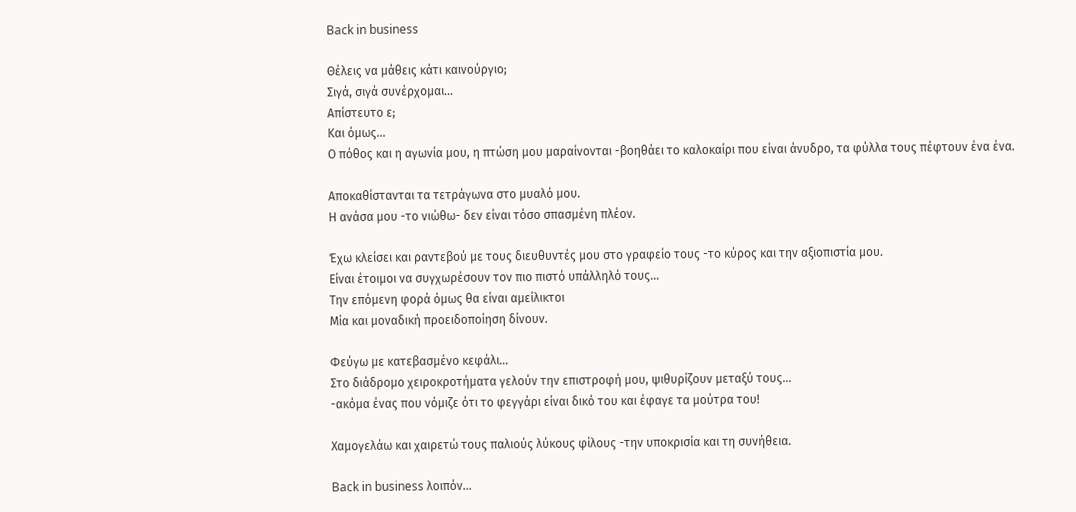Back in business

Θέλεις να μάθεις κάτι καινούργιο;
Σιγά, σιγά συνέρχομαι...
Απίστευτο ε;
Και όμως...
Ο πόθος και η αγωνία μου, η πτώση μου μαραίνονται -βοηθάει το καλοκαίρι που είναι άνυδρο, τα φύλλα τους πέφτουν ένα ένα.

Αποκαθίστανται τα τετράγωνα στο μυαλό μου.
Η ανάσα μου -το νιώθω- δεν είναι τόσο σπασμένη πλέον.

Έχω κλείσει και ραντεβού με τους διευθυντές μου στο γραφείο τους -το κύρος και την αξιοπιστία μου.
Είναι έτοιμοι να συγχωρέσουν τον πιο πιστό υπάλληλό τους...
Την επόμενη φορά όμως θα είναι αμείλικτοι
Μία και μοναδική προειδοποίηση δίνουν.

Φεύγω με κατεβασμένο κεφάλι...
Στο διάδρομο χειροκροτήματα γελούν την επιστροφή μου, ψιθυρίζουν μεταξύ τους...
-ακόμα ένας που νόμιζε ότι το φεγγάρι είναι δικό του και έφαγε τα μούτρα του!

Χαμογελάω και χαιρετώ τους παλιούς λύκους φίλους -την υποκρισία και τη συνήθεια.

Back in business λοιπόν...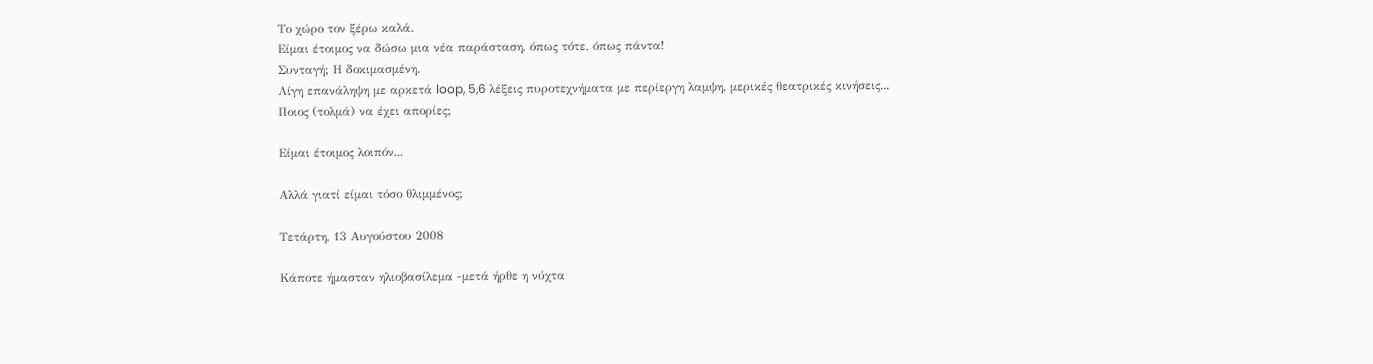Το χώρο τον ξέρω καλά.
Είμαι έτοιμος να δώσω μια νέα παράσταση, όπως τότε, όπως πάντα!
Συνταγή; Η δοκιμασμένη.
Λίγη επανάληψη με αρκετά loop, 5,6 λέξεις πυροτεχνήματα με περίεργη λαμψη, μερικές θεατρικές κινήσεις...
Ποιος (τολμά) να έχει απορίες;

Είμαι έτοιμος λοιπόν...

Αλλά γιατί είμαι τόσο θλιμμένος;

Τετάρτη, 13 Αυγούστου 2008

Κάποτε ήμασταν ηλιοβασίλεμα -μετά ήρθε η νύχτα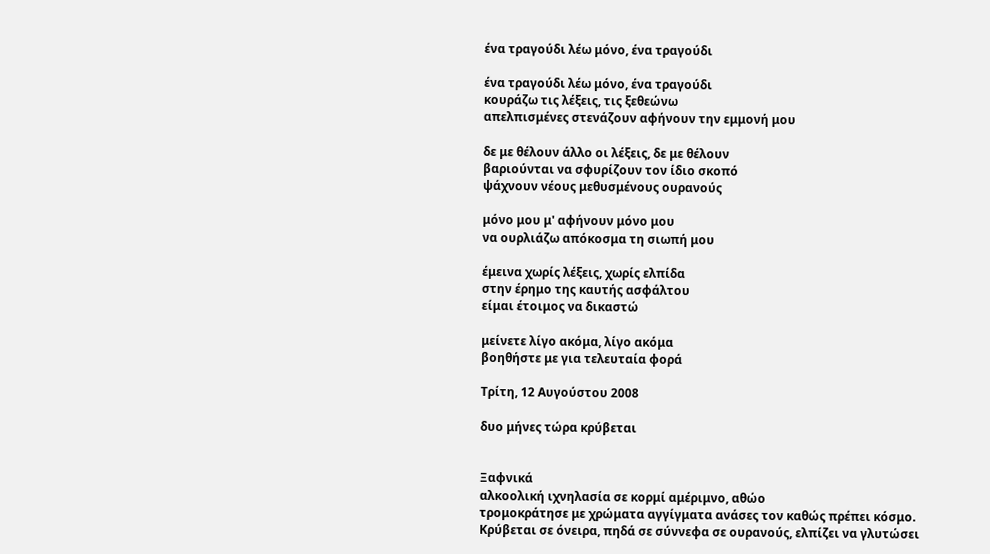ένα τραγούδι λέω μόνο, ένα τραγούδι

ένα τραγούδι λέω μόνο, ένα τραγούδι
κουράζω τις λέξεις, τις ξεθεώνω
απελπισμένες στενάζουν αφήνουν την εμμονή μου

δε με θέλουν άλλο οι λέξεις, δε με θέλουν
βαριούνται να σφυρίζουν τον ίδιο σκοπό
ψάχνουν νέους μεθυσμένους ουρανούς

μόνο μου μ' αφήνουν μόνο μου
να ουρλιάζω απόκοσμα τη σιωπή μου

έμεινα χωρίς λέξεις, χωρίς ελπίδα
στην έρημο της καυτής ασφάλτου
είμαι έτοιμος να δικαστώ

μείνετε λίγο ακόμα, λίγο ακόμα
βοηθήστε με για τελευταία φορά

Τρίτη, 12 Αυγούστου 2008

δυο μήνες τώρα κρύβεται


Ξαφνικά
αλκοολική ιχνηλασία σε κορμί αμέριμνο, αθώο
τρομοκράτησε με χρώματα αγγίγματα ανάσες τον καθώς πρέπει κόσμο.
Κρύβεται σε όνειρα, πηδά σε σύννεφα σε ουρανούς, ελπίζει να γλυτώσει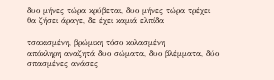δυο μήνες τώρα κρύβεται, δυο μήνες τώρα τρέχει
θα ζήσει άραγε, δε έχει καμιά ελπίδα

τσακισμένη, βρώμικη τόσο κολασμένη
απόκληρη αναζητά δυο σώματα, δυο βλέμματα, δύο σπασμένες ανάσες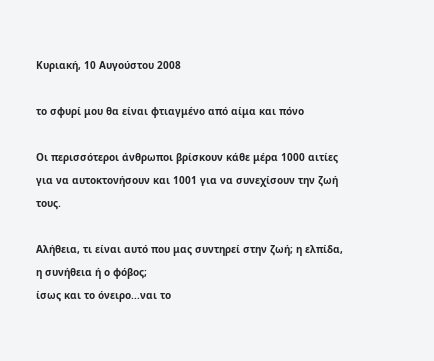Κυριακή, 10 Αυγούστου 2008

το σφυρί μου θα είναι φτιαγμένο από αίμα και πόνο

Οι περισσότεροι άνθρωποι βρίσκουν κάθε μέρα 1000 αιτίες για να αυτοκτονήσουν και 1001 για να συνεχίσουν την ζωή τους.

Αλήθεια, τι είναι αυτό που μας συντηρεί στην ζωή; η ελπίδα, η συνήθεια ή ο φόβος;
ίσως και το όνειρο...ναι το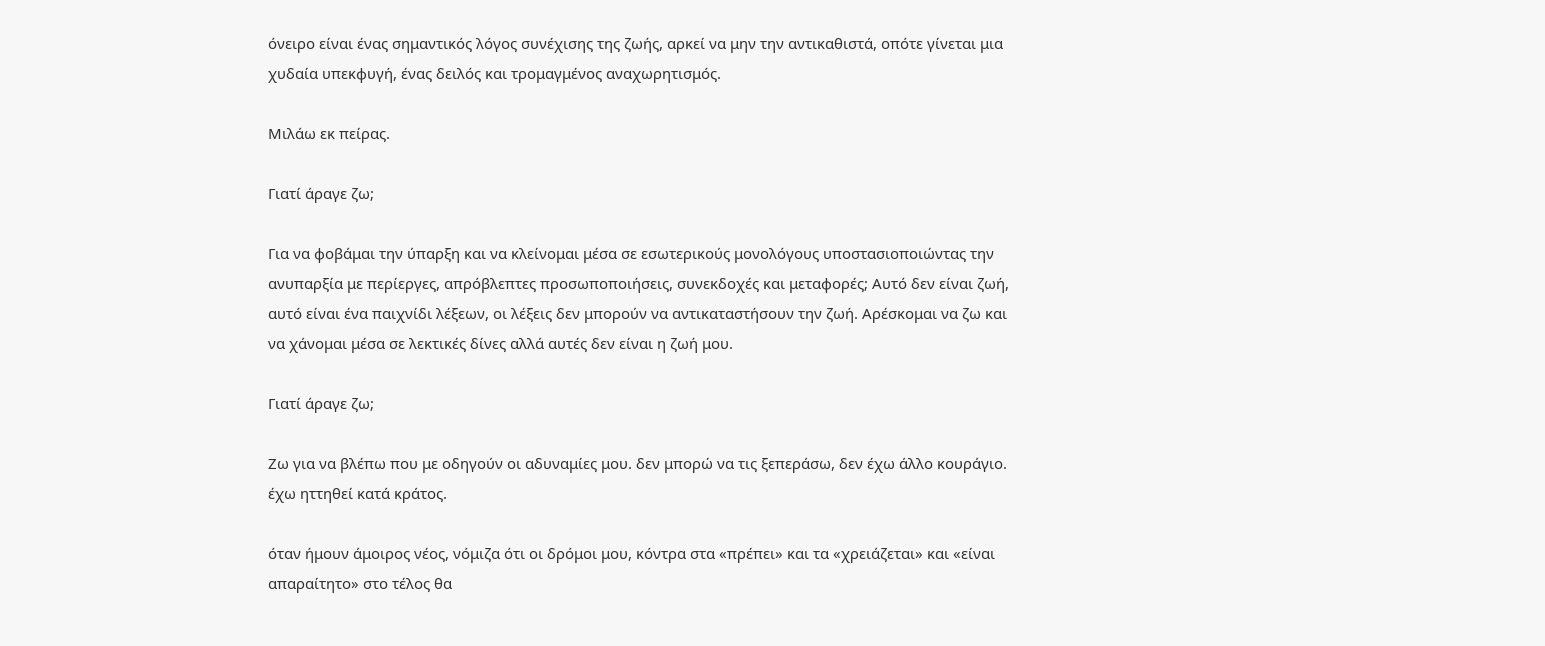όνειρο είναι ένας σημαντικός λόγος συνέχισης της ζωής, αρκεί να μην την αντικαθιστά, οπότε γίνεται μια χυδαία υπεκφυγή, ένας δειλός και τρομαγμένος αναχωρητισμός.

Μιλάω εκ πείρας.

Γιατί άραγε ζω;

Για να φοβάμαι την ύπαρξη και να κλείνομαι μέσα σε εσωτερικούς μονολόγους υποστασιοποιώντας την ανυπαρξία με περίεργες, απρόβλεπτες προσωποποιήσεις, συνεκδοχές και μεταφορές; Αυτό δεν είναι ζωή, αυτό είναι ένα παιχνίδι λέξεων, οι λέξεις δεν μπορούν να αντικαταστήσουν την ζωή. Αρέσκομαι να ζω και να χάνομαι μέσα σε λεκτικές δίνες αλλά αυτές δεν είναι η ζωή μου.

Γιατί άραγε ζω;

Ζω για να βλέπω που με οδηγούν οι αδυναμίες μου. δεν μπορώ να τις ξεπεράσω, δεν έχω άλλο κουράγιο. έχω ηττηθεί κατά κράτος.

όταν ήμουν άμοιρος νέος, νόμιζα ότι οι δρόμοι μου, κόντρα στα «πρέπει» και τα «χρειάζεται» και «είναι απαραίτητο» στο τέλος θα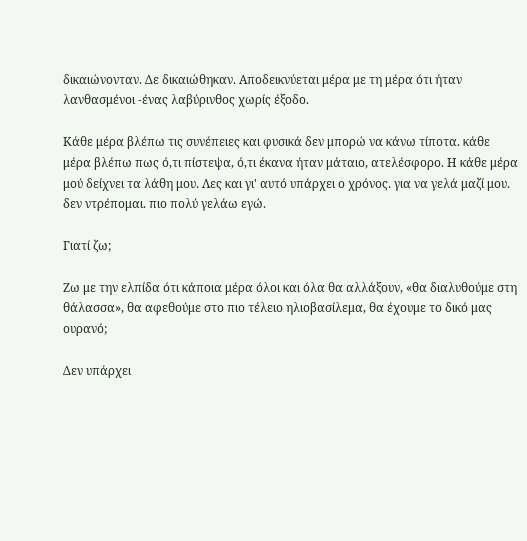δικαιώνονταν. Δε δικαιώθηκαν. Αποδεικνύεται μέρα με τη μέρα ότι ήταν λανθασμένοι -ένας λαβύρινθος χωρίς έξοδο.

Κάθε μέρα βλέπω τις συνέπειες και φυσικά δεν μπορώ να κάνω τίποτα. κάθε μέρα βλέπω πως ό,τι πίστεψα, ό,τι έκανα ήταν μάταιο, ατελέσφορο. Η κάθε μέρα μού δείχνει τα λάθη μου. Λες και γι' αυτό υπάρχει ο χρόνος. για να γελά μαζί μου. δεν ντρέπομαι. πιο πολύ γελάω εγώ.

Γιατί ζω;

Ζω με την ελπίδα ότι κάποια μέρα όλοι και όλα θα αλλάξουν, «θα διαλυθούμε στη θάλασσα», θα αφεθούμε στο πιο τέλειο ηλιοβασίλεμα, θα έχουμε το δικό μας ουρανό;

Δεν υπάρχει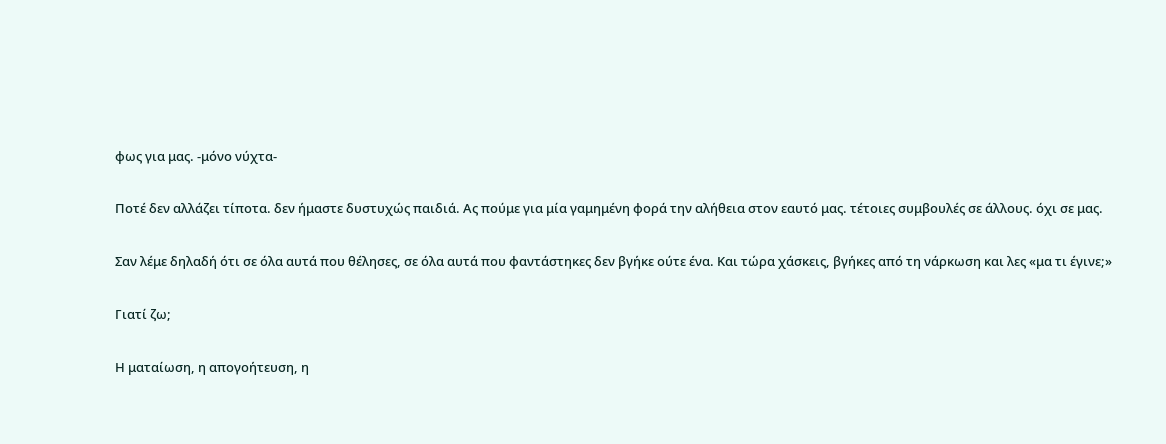φως για μας. -μόνο νύχτα-

Ποτέ δεν αλλάζει τίποτα. δεν ήμαστε δυστυχώς παιδιά. Ας πούμε για μία γαμημένη φορά την αλήθεια στον εαυτό μας. τέτοιες συμβουλές σε άλλους. όχι σε μας.

Σαν λέμε δηλαδή ότι σε όλα αυτά που θέλησες, σε όλα αυτά που φαντάστηκες δεν βγήκε ούτε ένα. Και τώρα χάσκεις, βγήκες από τη νάρκωση και λες «μα τι έγινε;»

Γιατί ζω;

Η ματαίωση, η απογοήτευση, η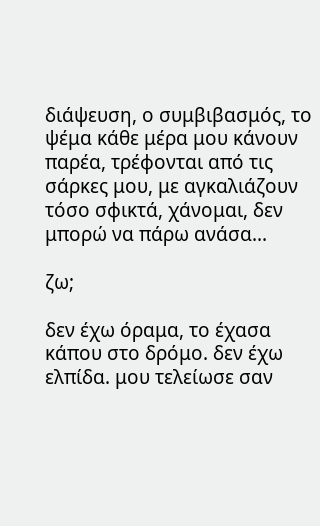διάψευση, ο συμβιβασμός, το ψέμα κάθε μέρα μου κάνουν παρέα, τρέφονται από τις σάρκες μου, με αγκαλιάζουν τόσο σφικτά, χάνομαι, δεν μπορώ να πάρω ανάσα...

ζω;

δεν έχω όραμα, το έχασα κάπου στο δρόμο. δεν έχω ελπίδα. μου τελείωσε σαν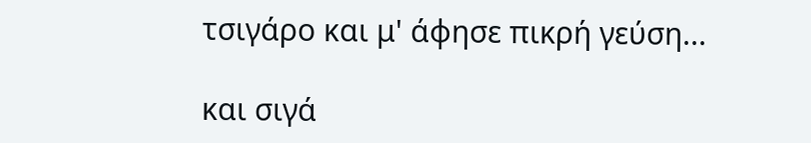τσιγάρο και μ' άφησε πικρή γεύση...

και σιγά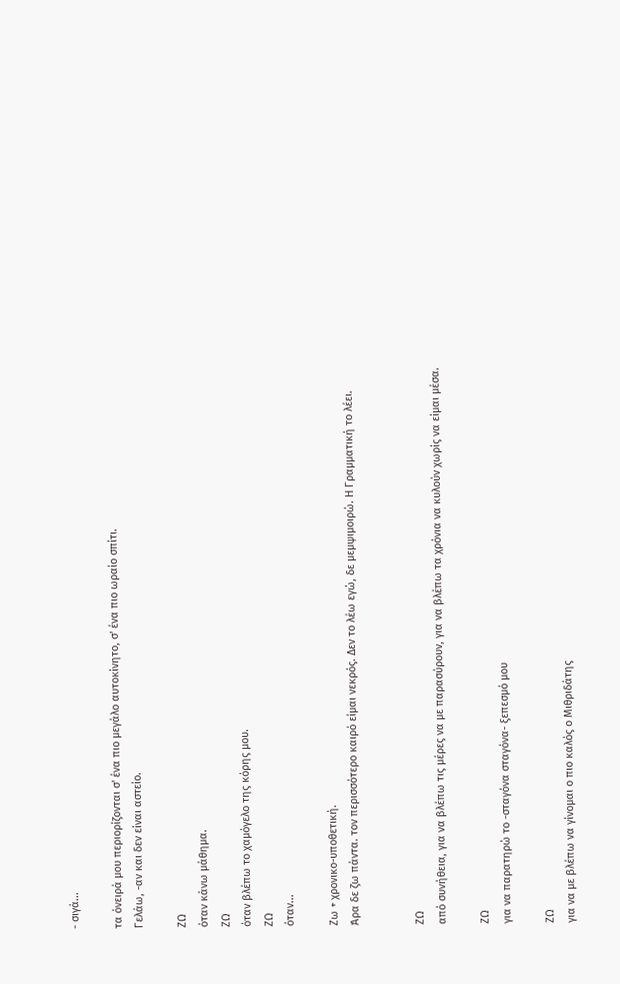- σιγά...

τα όνειρά μου περιορίζονται σ' ένα πιο μεγάλο αυτοκίνητο, σ' ένα πιο ωραίο σπίτι.
Γελάω, -αν και δεν είναι αστείο.

ΖΩ
όταν κάνω μάθημα.
ΖΩ
όταν βλέπω το χαμόγελο της κόρης μου.
ΖΩ
όταν...

Ζω + χρονικο-υποθετική.
Άρα δε ζω πάντα. τον περισσότερο καιρό είμαι νεκρός. Δεν το λέω εγώ, δε μεμψιμοιρώ. Η Γραμματική το λέει.


ΖΩ
από συνήθεια, για να βλέπω τις μέρες να με παρασύρουν, για να βλέπω τα χρόνια να κυλούν χωρίς να είμαι μέσα.

ΖΩ
για να παρατηρώ το -σταγόνα σταγόνα- ξεπεσμό μου

ΖΩ
για να με βλέπω να γίνομαι ο πιο καλός ο Μιθριδάτης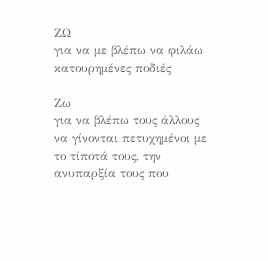ΖΩ
για να με βλέπω να φιλάω κατουρημένες ποδιές

Ζω
για να βλέπω τους άλλους να γίνονται πετυχημένοι με το τίποτά τους, την ανυπαρξία τους που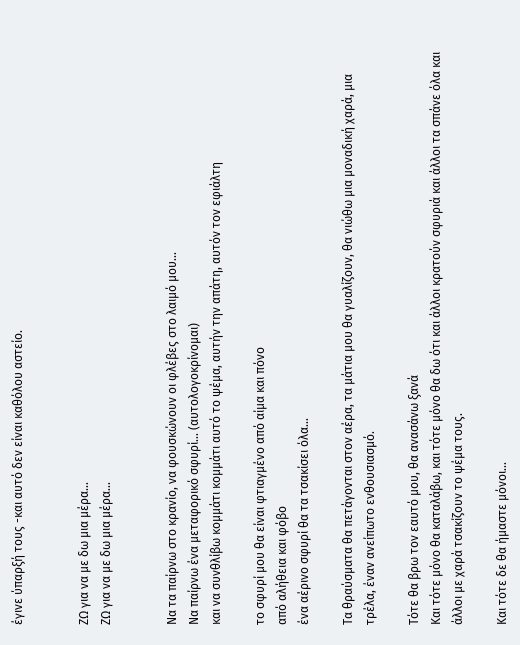έγινε ύπαρξή τους -και αυτό δεν είναι καθόλου αστείο.


ΖΩ για να με δω μια μέρα...
ΖΩ για να με δω μια μέρα...


Να τα παίρνω στο κρανίο, να φουσκώνουν οι φλέβες στο λαιμό μου...
Να παίρνω ένα μεταφορικό σφυρί... (αυτολογοκρίνομαι)
και να συνθλίβω κομμάτι κομμάτι αυτό το ψέμα, αυτήν την απάτη, αυτόν τον εφιάλτη

το σφυρί μου θα είναι φτιαγμένο από αίμα και πόνο
από αλήθεια και φόβο
ένα αέρινο σφυρί θα τα τσακίσει όλα...

Τα θραύσματα θα πετάγονται στον αέρα, τα μάτια μου θα γυαλίζουν, θα νιώθω μια μοναδική χαρά, μια τρέλα, έναν ανείπωτο ενθουσιασμό.

Τότε θα βρω τον εαυτό μου, θα ανασάνω ξανά
Και τότε μόνο θα καταλάβω, και τότε μόνο θα δω ότι και άλλοι κρατούν σφυριά και άλλοι τα σπάνε όλα και άλλοι με χαρά τσακίζουν το ψέμα τους.

Και τότε δε θα ήμαστε μόνοι...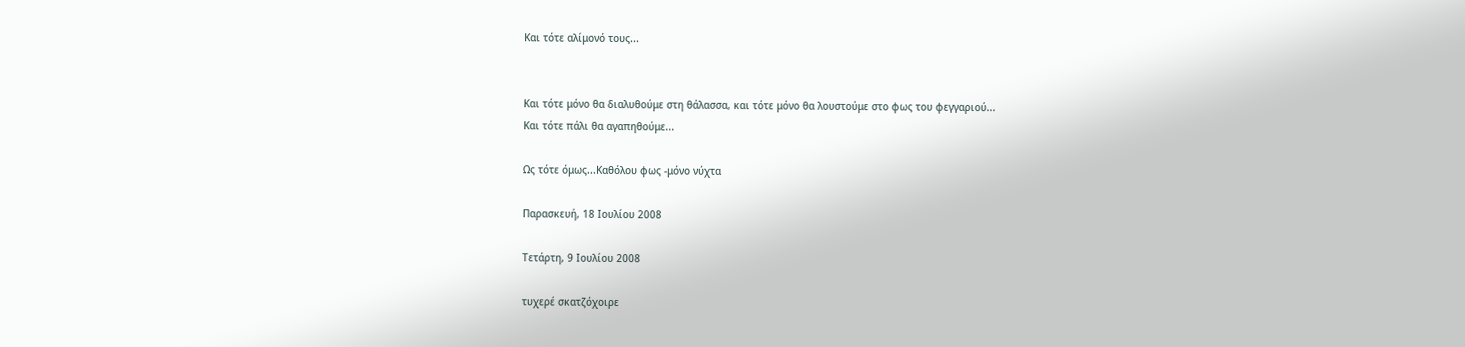Και τότε αλίμονό τους...


Και τότε μόνο θα διαλυθούμε στη θάλασσα, και τότε μόνο θα λουστούμε στο φως του φεγγαριού...
Και τότε πάλι θα αγαπηθούμε...

Ως τότε όμως...Καθόλου φως -μόνο νύχτα

Παρασκευή, 18 Ιουλίου 2008

Τετάρτη, 9 Ιουλίου 2008

τυχερέ σκατζόχοιρε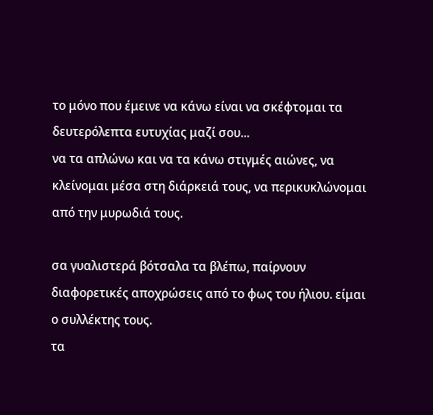το μόνο που έμεινε να κάνω είναι να σκέφτομαι τα δευτερόλεπτα ευτυχίας μαζί σου...
να τα απλώνω και να τα κάνω στιγμές αιώνες, να κλείνομαι μέσα στη διάρκειά τους, να περικυκλώνομαι από την μυρωδιά τους.

σα γυαλιστερά βότσαλα τα βλέπω, παίρνουν διαφορετικές αποχρώσεις από το φως του ήλιου. είμαι ο συλλέκτης τους.
τα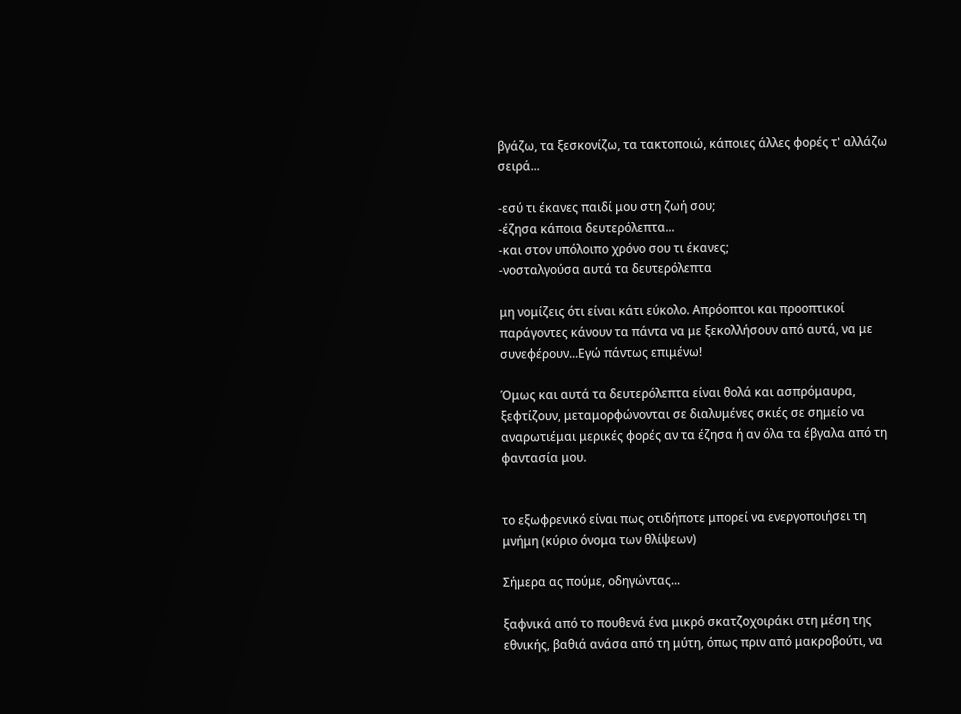βγάζω, τα ξεσκονίζω, τα τακτοποιώ, κάποιες άλλες φορές τ' αλλάζω σειρά...

-εσύ τι έκανες παιδί μου στη ζωή σου;
-έζησα κάποια δευτερόλεπτα...
-και στον υπόλοιπο χρόνο σου τι έκανες;
-νοσταλγούσα αυτά τα δευτερόλεπτα

μη νομίζεις ότι είναι κάτι εύκολο. Απρόοπτοι και προοπτικοί παράγοντες κάνουν τα πάντα να με ξεκολλήσουν από αυτά, να με συνεφέρουν...Εγώ πάντως επιμένω!

Όμως και αυτά τα δευτερόλεπτα είναι θολά και ασπρόμαυρα, ξεφτίζουν, μεταμορφώνονται σε διαλυμένες σκιές σε σημείο να αναρωτιέμαι μερικές φορές αν τα έζησα ή αν όλα τα έβγαλα από τη φαντασία μου.


το εξωφρενικό είναι πως οτιδήποτε μπορεί να ενεργοποιήσει τη μνήμη (κύριο όνομα των θλίψεων)

Σήμερα ας πούμε, οδηγώντας...

ξαφνικά από το πουθενά ένα μικρό σκατζοχοιράκι στη μέση της εθνικής, βαθιά ανάσα από τη μύτη, όπως πριν από μακροβούτι, να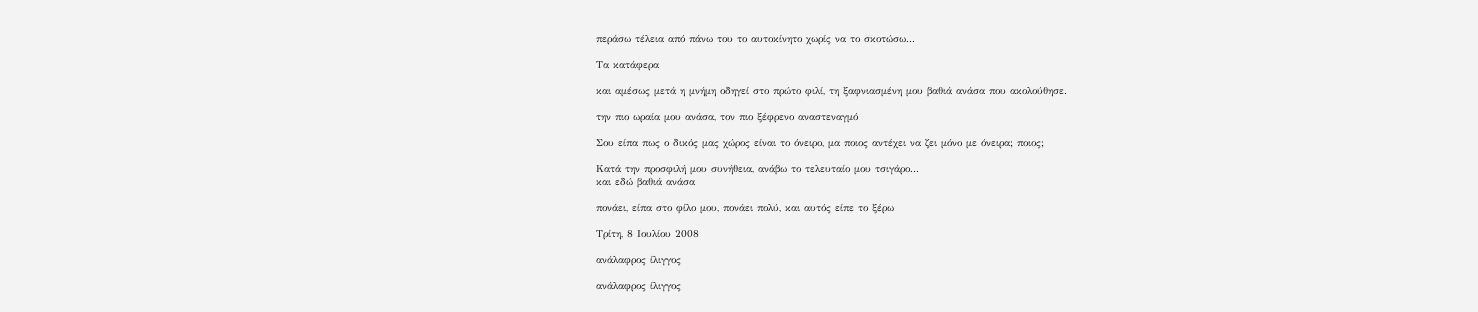περάσω τέλεια από πάνω του το αυτοκίνητο χωρίς να το σκοτώσω...

Τα κατάφερα

και αμέσως μετά η μνήμη οδηγεί στο πρώτο φιλί, τη ξαφνιασμένη μου βαθιά ανάσα που ακολούθησε.

την πιο ωραία μου ανάσα, τον πιο ξέφρενο αναστεναγμό

Σου είπα πως ο δικός μας χώρος είναι το όνειρο, μα ποιος αντέχει να ζει μόνο με όνειρα; ποιος;

Κατά την προσφιλή μου συνήθεια, ανάβω το τελευταίο μου τσιγάρο...
και εδώ βαθιά ανάσα

πονάει, είπα στο φίλο μου, πονάει πολύ, και αυτός είπε το ξέρω

Τρίτη, 8 Ιουλίου 2008

ανάλαφρος ίλιγγος

ανάλαφρος ίλιγγος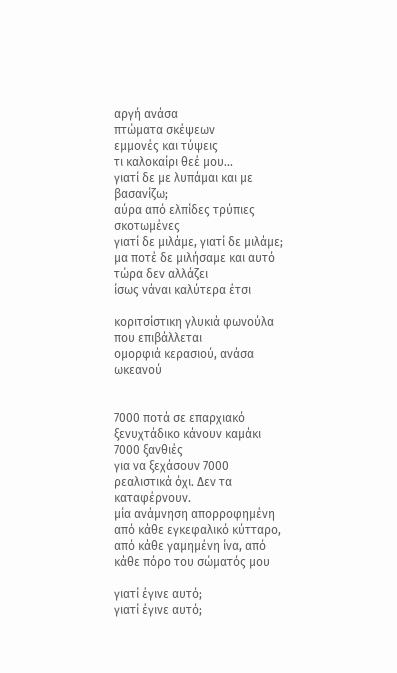αργή ανάσα
πτώματα σκέψεων
εμμονές και τύψεις
τι καλοκαίρι θεέ μου...
γιατί δε με λυπάμαι και με βασανίζω;
αύρα από ελπίδες τρύπιες σκοτωμένες
γιατί δε μιλάμε, γιατί δε μιλάμε;
μα ποτέ δε μιλήσαμε και αυτό τώρα δεν αλλάζει
ίσως νάναι καλύτερα έτσι

κοριτσίστικη γλυκιά φωνούλα που επιβάλλεται
ομορφιά κερασιού, ανάσα ωκεανού


7000 ποτά σε επαρχιακό ξενυχτάδικο κάνουν καμάκι 7000 ξανθιές
για να ξεχάσουν 7000 ρεαλιστικά όχι. Δεν τα καταφέρνουν.
μία ανάμνηση απορροφημένη από κάθε εγκεφαλικό κύτταρο, από κάθε γαμημένη ίνα, από κάθε πόρο του σώματός μου

γιατί έγινε αυτό;
γιατί έγινε αυτό;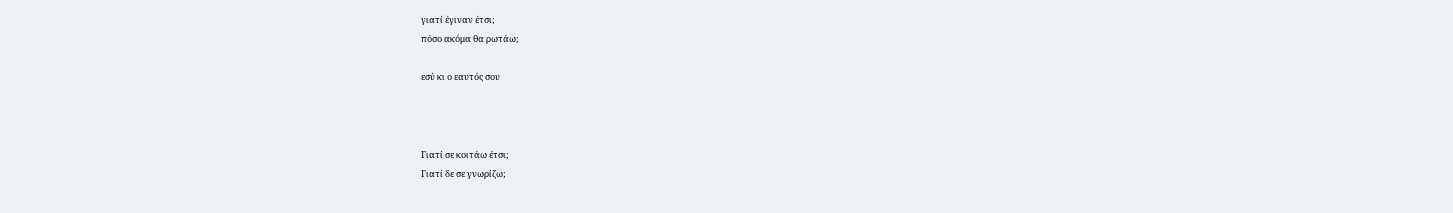γιατί έγιναν έτσι;
πόσο ακόμα θα ρωτάω;

εσύ κι ο εαυτός σου



Γιατί σε κοιτάω έτσι;
Γιατί δε σε γνωρίζω;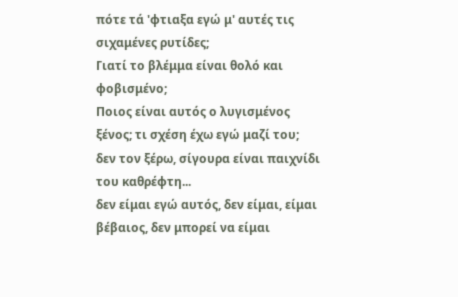πότε τά 'φτιαξα εγώ μ' αυτές τις σιχαμένες ρυτίδες;
Γιατί το βλέμμα είναι θολό και φοβισμένο;
Ποιος είναι αυτός ο λυγισμένος ξένος; τι σχέση έχω εγώ μαζί του; δεν τον ξέρω, σίγουρα είναι παιχνίδι του καθρέφτη...
δεν είμαι εγώ αυτός, δεν είμαι, είμαι βέβαιος, δεν μπορεί να είμαι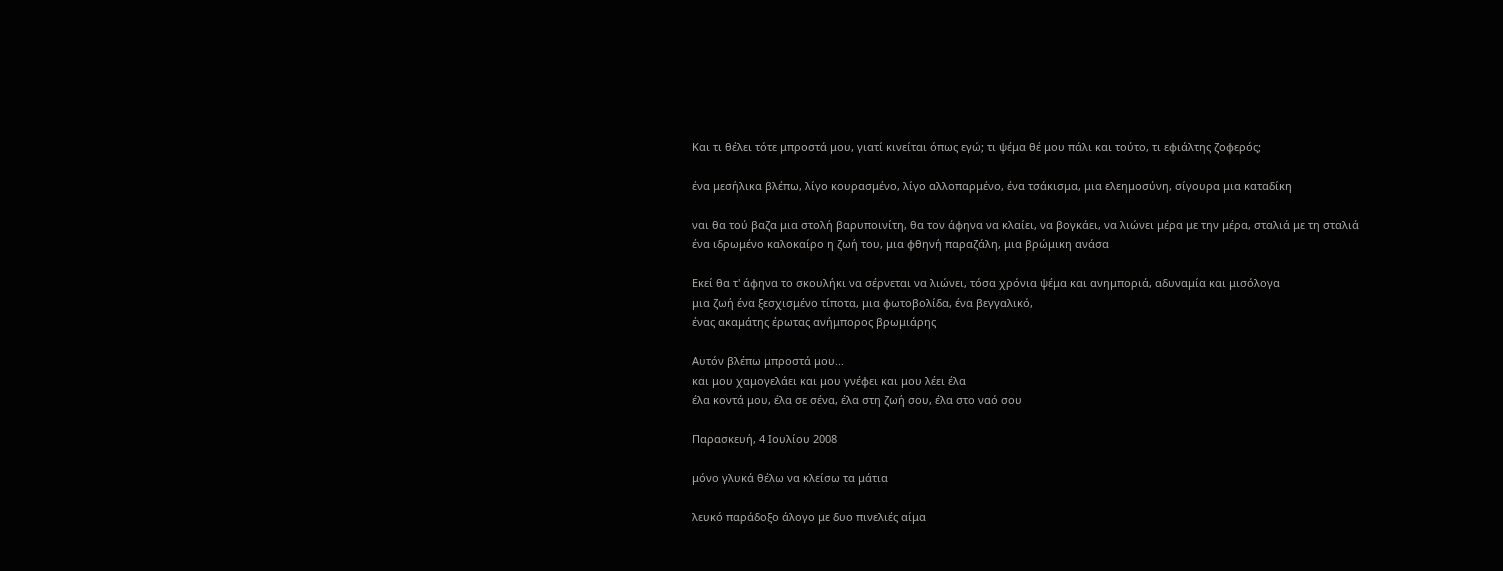Και τι θέλει τότε μπροστά μου, γιατί κινείται όπως εγώ; τι ψέμα θέ μου πάλι και τούτο, τι εφιάλτης ζοφερός;

ένα μεσήλικα βλέπω, λίγο κουρασμένο, λίγο αλλοπαρμένο, ένα τσάκισμα, μια ελεημοσύνη, σίγουρα μια καταδίκη

ναι θα τού βαζα μια στολή βαρυποινίτη, θα τον άφηνα να κλαίει, να βογκάει, να λιώνει μέρα με την μέρα, σταλιά με τη σταλιά
ένα ιδρωμένο καλοκαίρο η ζωή του, μια φθηνή παραζάλη, μια βρώμικη ανάσα

Εκεί θα τ' άφηνα το σκουλήκι να σέρνεται να λιώνει, τόσα χρόνια ψέμα και ανημποριά, αδυναμία και μισόλογα
μια ζωή ένα ξεσχισμένο τίποτα, μια φωτοβολίδα, ένα βεγγαλικό,
ένας ακαμάτης έρωτας ανήμπορος βρωμιάρης

Αυτόν βλέπω μπροστά μου...
και μου χαμογελάει και μου γνέφει και μου λέει έλα
έλα κοντά μου, έλα σε σένα, έλα στη ζωή σου, έλα στο ναό σου

Παρασκευή, 4 Ιουλίου 2008

μόνο γλυκά θέλω να κλείσω τα μάτια

λευκό παράδοξο άλογο με δυο πινελιές αίμα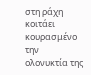στη ράχη
κοιτάει κουρασμένο την ολονυκτία της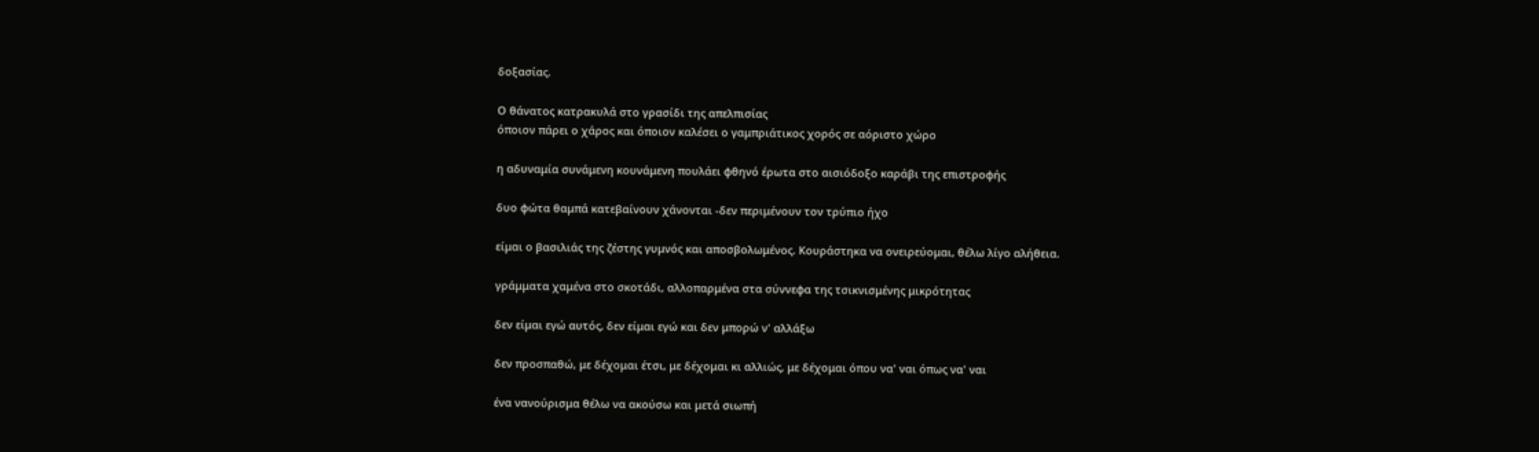δοξασίας.

Ο θάνατος κατρακυλά στο γρασίδι της απελπισίας
όποιον πάρει ο χάρος και όποιον καλέσει ο γαμπριάτικος χορός σε αόριστο χώρο

η αδυναμία συνάμενη κουνάμενη πουλάει φθηνό έρωτα στο αισιόδοξο καράβι της επιστροφής

δυο φώτα θαμπά κατεβαίνουν χάνονται -δεν περιμένουν τον τρύπιο ήχο

είμαι ο βασιλιάς της ζέστης γυμνός και αποσβολωμένος. Κουράστηκα να ονειρεύομαι, θέλω λίγο αλήθεια.

γράμματα χαμένα στο σκοτάδι, αλλοπαρμένα στα σύννεφα της τσικνισμένης μικρότητας

δεν είμαι εγώ αυτός, δεν είμαι εγώ και δεν μπορώ ν' αλλάξω

δεν προσπαθώ, με δέχομαι έτσι, με δέχομαι κι αλλιώς, με δέχομαι όπου να' ναι όπως να' ναι

ένα νανούρισμα θέλω να ακούσω και μετά σιωπή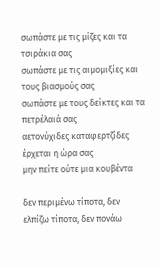σωπάστε με τις μίζες και τα τσιράκια σας
σωπάστε με τις αιμομιξίες και τους βιασμούς σας
σωπάστε με τους δείκτες και τα πετρέλαιά σας
αετονύχιδες καταφερτζίδες έρχεται η ώρα σας
μην πείτε ούτε μια κουβέντα

δεν περιμένω τίποτα, δεν ελπίζω τίποτα, δεν πονάω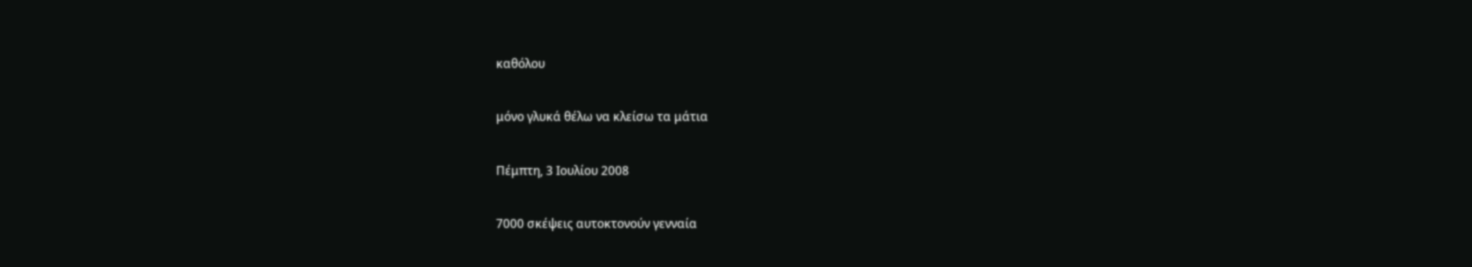καθόλου

μόνο γλυκά θέλω να κλείσω τα μάτια

Πέμπτη, 3 Ιουλίου 2008

7000 σκέψεις αυτοκτονούν γενναία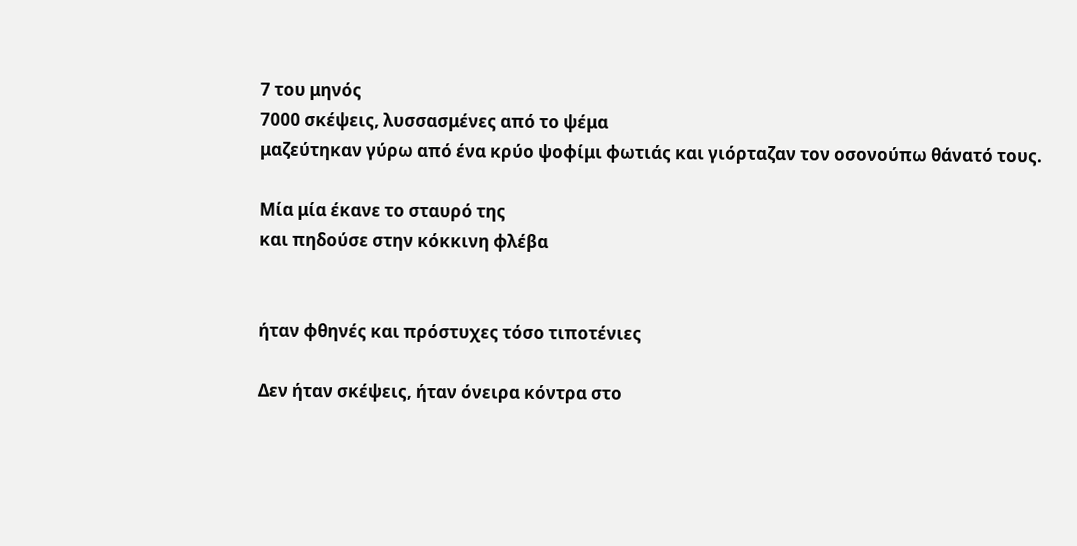7 του μηνός
7000 σκέψεις, λυσσασμένες από το ψέμα
μαζεύτηκαν γύρω από ένα κρύο ψοφίμι φωτιάς και γιόρταζαν τον οσονούπω θάνατό τους.

Μία μία έκανε το σταυρό της
και πηδούσε στην κόκκινη φλέβα


ήταν φθηνές και πρόστυχες τόσο τιποτένιες

Δεν ήταν σκέψεις, ήταν όνειρα κόντρα στο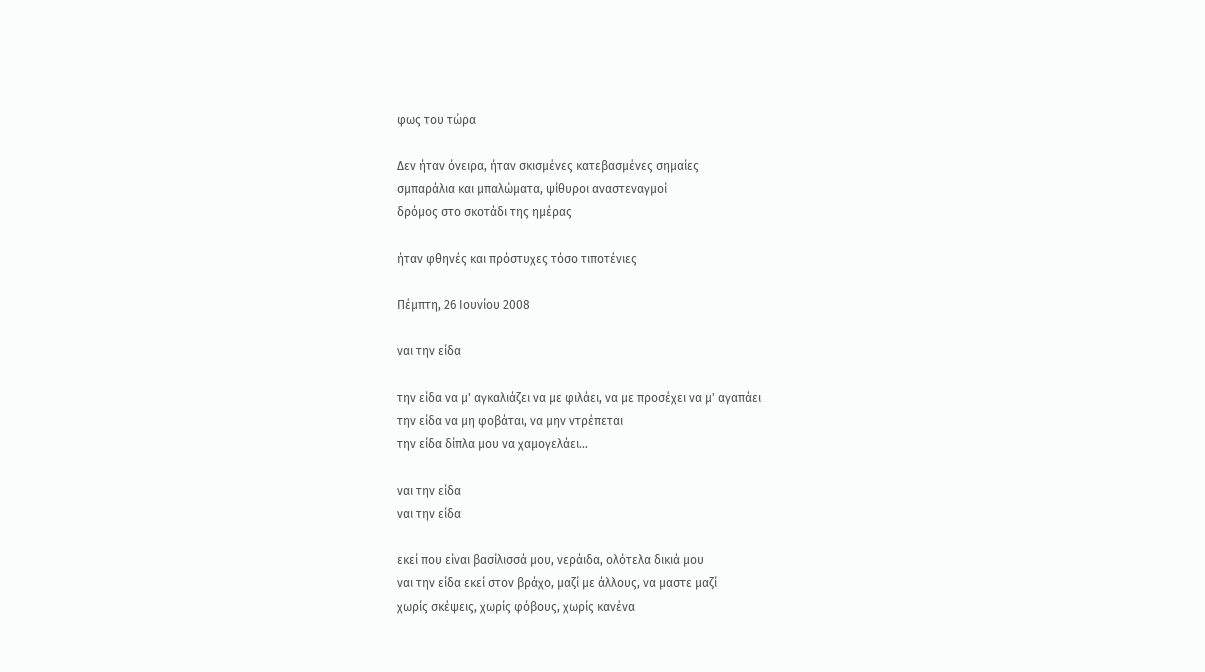φως του τώρα

Δεν ήταν όνειρα, ήταν σκισμένες κατεβασμένες σημαίες
σμπαράλια και μπαλώματα, ψίθυροι αναστεναγμοί
δρόμος στο σκοτάδι της ημέρας

ήταν φθηνές και πρόστυχες τόσο τιποτένιες

Πέμπτη, 26 Ιουνίου 2008

ναι την είδα

την είδα να μ' αγκαλιάζει να με φιλάει, να με προσέχει να μ' αγαπάει
την είδα να μη φοβάται, να μην ντρέπεται
την είδα δίπλα μου να χαμογελάει...

ναι την είδα
ναι την είδα

εκεί που είναι βασίλισσά μου, νεράιδα, ολότελα δικιά μου
ναι την είδα εκεί στον βράχο, μαζί με άλλους, να μαστε μαζί
χωρίς σκέψεις, χωρίς φόβους, χωρίς κανένα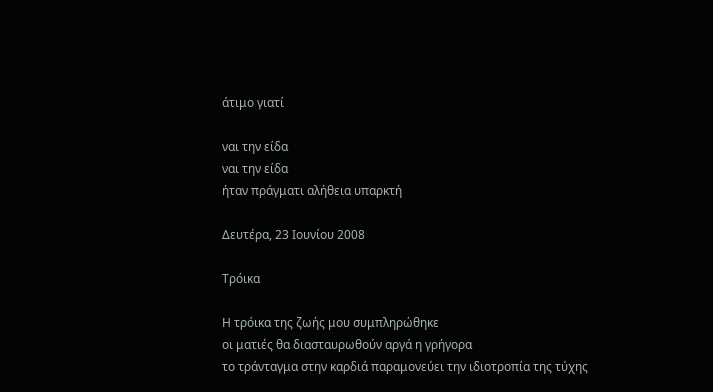άτιμο γιατί

ναι την είδα
ναι την είδα
ήταν πράγματι αλήθεια υπαρκτή

Δευτέρα, 23 Ιουνίου 2008

Τρόικα

Η τρόικα της ζωής μου συμπληρώθηκε
οι ματιές θα διασταυρωθούν αργά η γρήγορα
το τράνταγμα στην καρδιά παραμονεύει την ιδιοτροπία της τύχης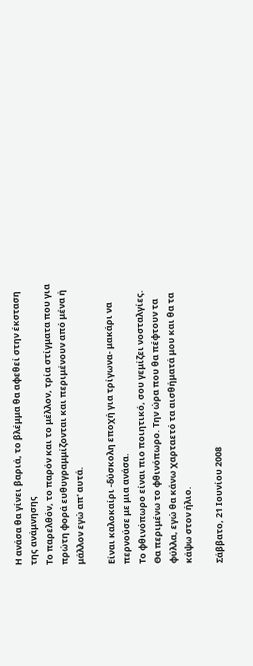Η ανάσα θα γίνει βαριά, το βλέμμα θα αφεθεί στην έκσταση της ανάμνησης
Το παρελθόν, το παρόν και το μέλλον, τρία στίγματα που για πρώτη φορά ευθυγραμμίζονται και περιμένουν από μένα ή μάλλον εγώ απ' αυτά.

Είναι καλοκαίρι -δύσκολη εποχή για τρίγωνα- μακάρι να περνούσε με μια ανάσα.
Το φθινόπωρο είναι πιο ποιητικό, σου γεμίζει νοσταλγίες.
Θα περιμένω το φθινόπωρο. Την ώρα που θα πέφτουν τα φύλλα, εγώ θα κάνω χαρταετό τα αισθήματά μου και θα τα κάψω στον ήλιο.

Σάββατο, 21 Ιουνίου 2008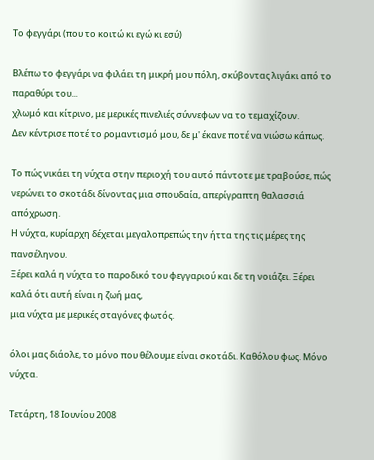Το φεγγάρι (που το κοιτώ κι εγώ κι εσύ)

Βλέπω το φεγγάρι να φιλάει τη μικρή μου πόλη, σκύβοντας λιγάκι από το παραθύρι του...
χλωμό και κίτρινο, με μερικές πινελιές σύννεφων να το τεμαχίζουν.
Δεν κέντρισε ποτέ το ρομαντισμό μου, δε μ' έκανε ποτέ να νιώσω κάπως.

Το πώς νικάει τη νύχτα στην περιοχή του αυτό πάντοτε με τραβούσε, πώς νερώνει το σκοτάδι δίνοντας μια σπουδαία, απερίγραπτη θαλασσιά απόχρωση.
Η νύχτα, κυρίαρχη δέχεται μεγαλοπρεπώς την ήττα της τις μέρες της πανσέληνου.
Ξέρει καλά η νύχτα το παροδικό του φεγγαριού και δε τη νοιάζει. Ξέρει καλά ότι αυτή είναι η ζωή μας,
μια νύχτα με μερικές σταγόνες φωτός.

όλοι μας διάολε, το μόνο που θέλουμε είναι σκοτάδι. Καθόλου φως. Μόνο νύχτα.

Τετάρτη, 18 Ιουνίου 2008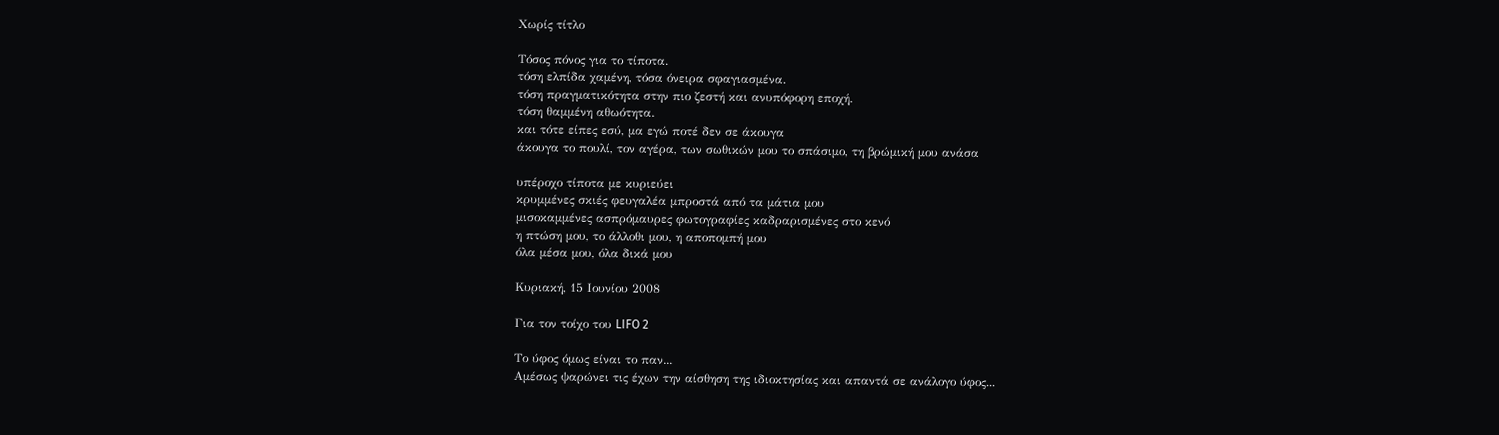Χωρίς τίτλο

Τόσος πόνος για το τίποτα.
τόση ελπίδα χαμένη, τόσα όνειρα σφαγιασμένα.
τόση πραγματικότητα στην πιο ζεστή και ανυπόφορη εποχή.
τόση θαμμένη αθωότητα.
και τότε είπες εσύ, μα εγώ ποτέ δεν σε άκουγα
άκουγα το πουλί, τον αγέρα, των σωθικών μου το σπάσιμο, τη βρώμική μου ανάσα

υπέροχο τίποτα με κυριεύει
κρυμμένες σκιές φευγαλέα μπροστά από τα μάτια μου
μισοκαμμένες ασπρόμαυρες φωτογραφίες καδραρισμένες στο κενό
η πτώση μου, το άλλοθι μου, η αποπομπή μου
όλα μέσα μου, όλα δικά μου

Κυριακή, 15 Ιουνίου 2008

Για τον τοίχο του LIFO 2

Το ύφος όμως είναι το παν...
Αμέσως ψαρώνει τις έχων την αίσθηση της ιδιοκτησίας και απαντά σε ανάλογο ύφος...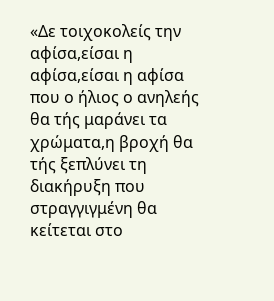«Δε τοιχοκολείς την αφίσα,είσαι η αφίσα,είσαι η αφίσα που ο ήλιος ο ανηλεής θα τής μαράνει τα χρώματα,η βροχή θα τής ξεπλύνει τη διακήρυξη που στραγγιγμένη θα κείτεται στο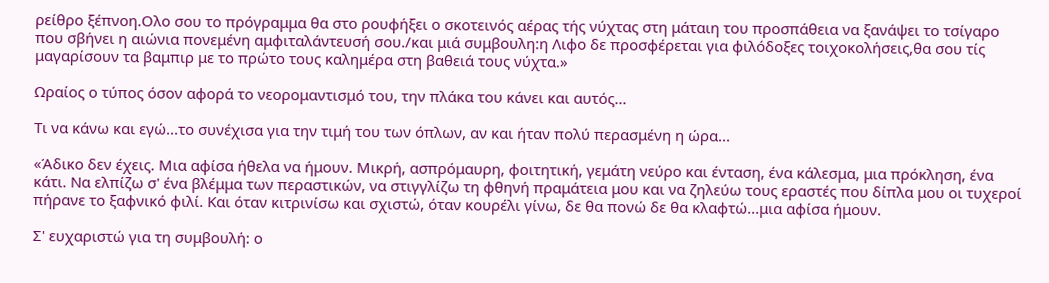ρείθρο ξέπνοη.Ολο σου το πρόγραμμα θα στο ρουφήξει ο σκοτεινός αέρας τής νύχτας στη μάταιη του προσπάθεια να ξανάψει το τσίγαρο που σβήνει η αιώνια πονεμένη αμφιταλάντευσή σου./και μιά συμβουλη:η Λιφο δε προσφέρεται για φιλόδοξες τοιχοκολήσεις,θα σου τίς μαγαρίσουν τα βαμπιρ με το πρώτο τους καλημέρα στη βαθειά τους νύχτα.»

Ωραίος ο τύπος όσον αφορά το νεορομαντισμό του, την πλάκα του κάνει και αυτός...

Τι να κάνω και εγώ...το συνέχισα για την τιμή του των όπλων, αν και ήταν πολύ περασμένη η ώρα...

«Άδικο δεν έχεις. Μια αφίσα ήθελα να ήμουν. Μικρή, ασπρόμαυρη, φοιτητική, γεμάτη νεύρο και ένταση, ένα κάλεσμα, μια πρόκληση, ένα κάτι. Να ελπίζω σ' ένα βλέμμα των περαστικών, να στιγγλίζω τη φθηνή πραμάτεια μου και να ζηλεύω τους εραστές που δίπλα μου οι τυχεροί πήρανε το ξαφνικό φιλί. Και όταν κιτρινίσω και σχιστώ, όταν κουρέλι γίνω, δε θα πονώ δε θα κλαφτώ...μια αφίσα ήμουν.

Σ' ευχαριστώ για τη συμβουλή: ο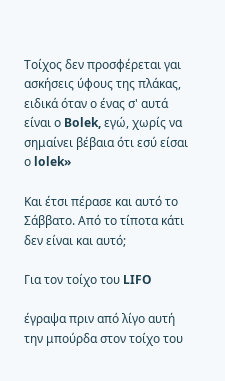Τοίχος δεν προσφέρεται γαι ασκήσεις ύφους της πλάκας, ειδικά όταν ο ένας σ' αυτά είναι ο Bolek, εγώ, χωρίς να σημαίνει βέβαια ότι εσύ είσαι ο lolek»

Και έτσι πέρασε και αυτό το Σάββατο. Από το τίποτα κάτι δεν είναι και αυτό;

Για τον τοίχο του LIFO

έγραψα πριν από λίγο αυτή την μπούρδα στον τοίχο του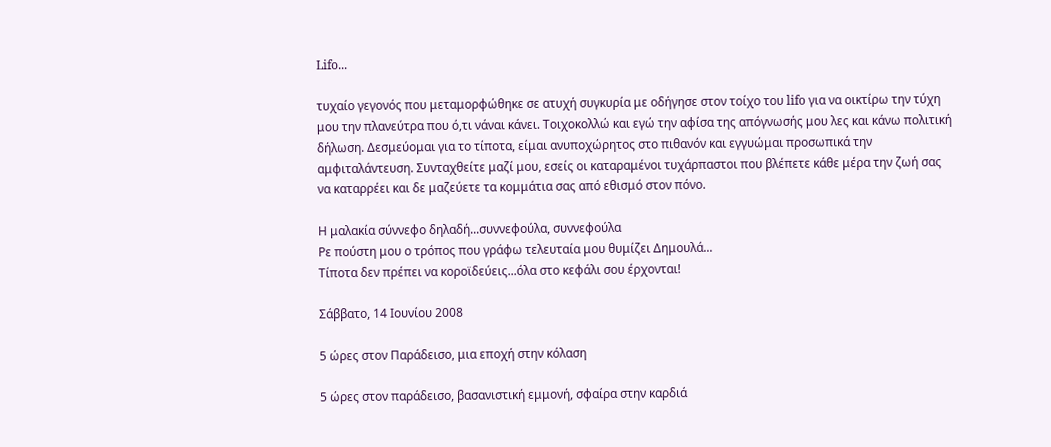Lifo...

τυχαίο γεγονός που μεταμορφώθηκε σε ατυχή συγκυρία με οδήγησε στον τοίχο του lifo για να οικτίρω την τύχη μου την πλανεύτρα που ό,τι νάναι κάνει. Τοιχοκολλώ και εγώ την αφίσα της απόγνωσής μου λες και κάνω πολιτική δήλωση. Δεσμεύομαι για το τίποτα, είμαι ανυποχώρητος στο πιθανόν και εγγυώμαι προσωπικά την αμφιταλάντευση. Συνταχθείτε μαζί μου, εσείς οι καταραμένοι τυχάρπαστοι που βλέπετε κάθε μέρα την ζωή σας να καταρρέει και δε μαζεύετε τα κομμάτια σας από εθισμό στον πόνο.

Η μαλακία σύννεφο δηλαδή...συννεφούλα, συννεφούλα
Ρε πούστη μου ο τρόπος που γράφω τελευταία μου θυμίζει Δημουλά...
Τίποτα δεν πρέπει να κοροϊδεύεις...όλα στο κεφάλι σου έρχονται!

Σάββατο, 14 Ιουνίου 2008

5 ώρες στον Παράδεισο, μια εποχή στην κόλαση

5 ώρες στον παράδεισο, βασανιστική εμμονή, σφαίρα στην καρδιά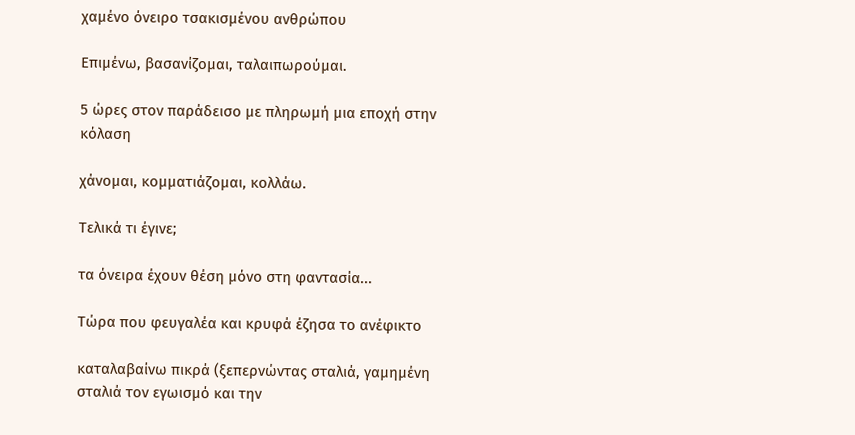χαμένο όνειρο τσακισμένου ανθρώπου

Επιμένω, βασανίζομαι, ταλαιπωρούμαι.

5 ώρες στον παράδεισο με πληρωμή μια εποχή στην κόλαση

χάνομαι, κομματιάζομαι, κολλάω.

Τελικά τι έγινε;

τα όνειρα έχουν θέση μόνο στη φαντασία...

Τώρα που φευγαλέα και κρυφά έζησα το ανέφικτο

καταλαβαίνω πικρά (ξεπερνώντας σταλιά, γαμημένη σταλιά τον εγωισμό και την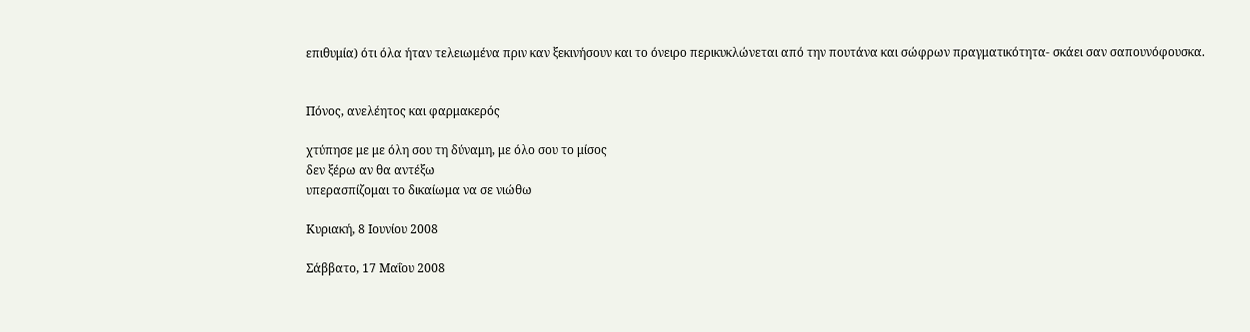επιθυμία) ότι όλα ήταν τελειωμένα πριν καν ξεκινήσουν και το όνειρο περικυκλώνεται από την πουτάνα και σώφρων πραγματικότητα- σκάει σαν σαπουνόφουσκα.


Πόνος, ανελέητος και φαρμακερός

χτύπησε με με όλη σου τη δύναμη, με όλο σου το μίσος
δεν ξέρω αν θα αντέξω
υπερασπίζομαι το δικαίωμα να σε νιώθω

Κυριακή, 8 Ιουνίου 2008

Σάββατο, 17 Μαΐου 2008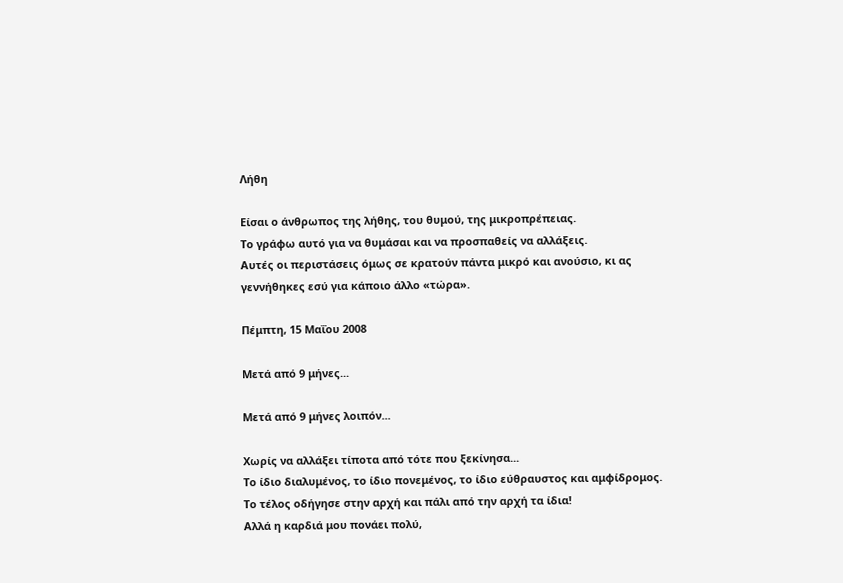Λήθη

Είσαι ο άνθρωπος της λήθης, του θυμού, της μικροπρέπειας.
Το γράφω αυτό για να θυμάσαι και να προσπαθείς να αλλάξεις.
Αυτές οι περιστάσεις όμως σε κρατούν πάντα μικρό και ανούσιο, κι ας γεννήθηκες εσύ για κάποιο άλλο «τώρα».

Πέμπτη, 15 Μαΐου 2008

Μετά από 9 μήνες...

Μετά από 9 μήνες λοιπόν...

Χωρίς να αλλάξει τίποτα από τότε που ξεκίνησα...
Το ίδιο διαλυμένος, το ίδιο πονεμένος, το ίδιο εύθραυστος και αμφίδρομος.
Το τέλος οδήγησε στην αρχή και πάλι από την αρχή τα ίδια!
Αλλά η καρδιά μου πονάει πολύ,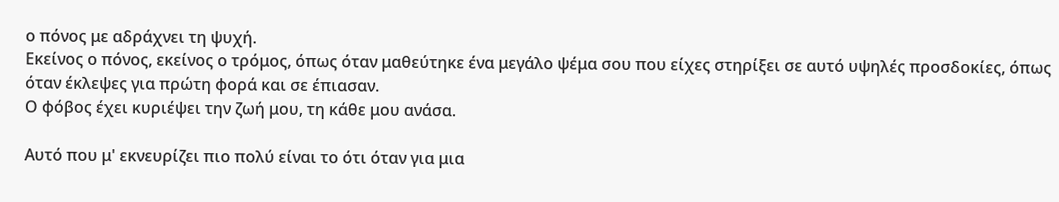ο πόνος με αδράχνει τη ψυχή.
Εκείνος ο πόνος, εκείνος ο τρόμος, όπως όταν μαθεύτηκε ένα μεγάλο ψέμα σου που είχες στηρίξει σε αυτό υψηλές προσδοκίες, όπως όταν έκλεψες για πρώτη φορά και σε έπιασαν.
Ο φόβος έχει κυριέψει την ζωή μου, τη κάθε μου ανάσα.

Αυτό που μ' εκνευρίζει πιο πολύ είναι το ότι όταν για μια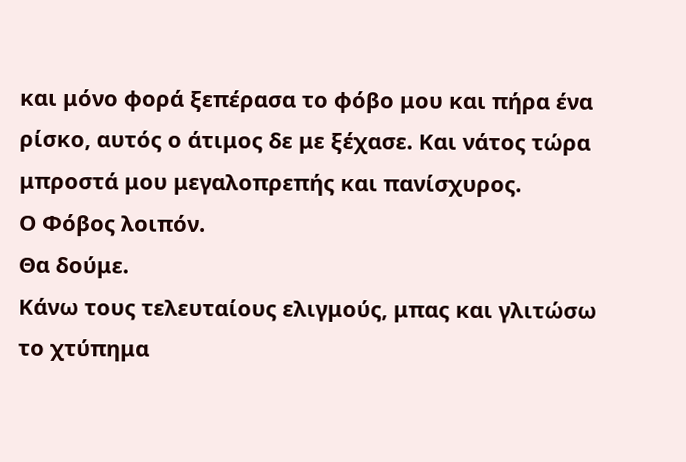και μόνο φορά ξεπέρασα το φόβο μου και πήρα ένα ρίσκο, αυτός ο άτιμος δε με ξέχασε. Και νάτος τώρα μπροστά μου μεγαλοπρεπής και πανίσχυρος.
Ο Φόβος λοιπόν.
Θα δούμε.
Κάνω τους τελευταίους ελιγμούς, μπας και γλιτώσω το χτύπημα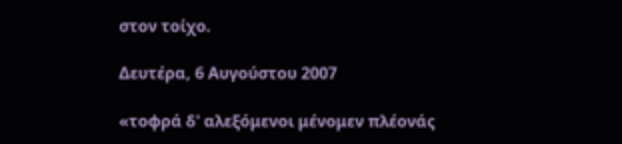στον τοίχο.

Δευτέρα, 6 Αυγούστου 2007

«τοφρά δ' αλεξόμενοι μένομεν πλέονάς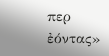περ ἐόντας»